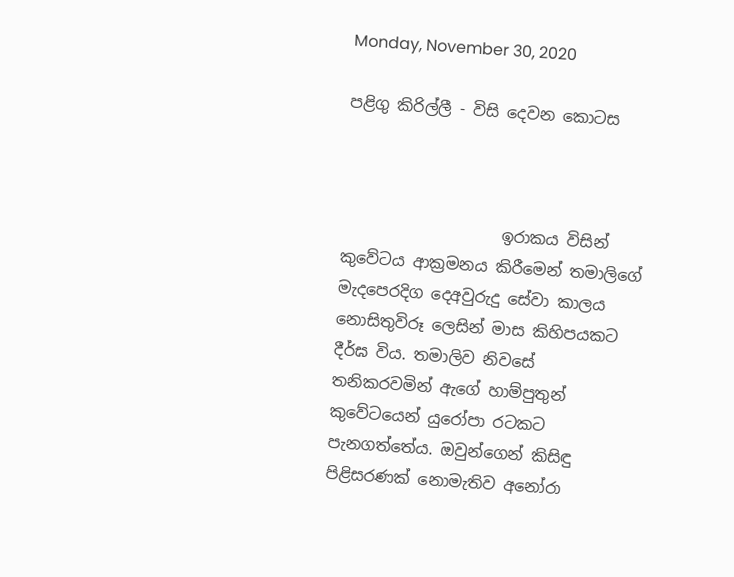Monday, November 30, 2020

පළිගු කිරිල්ලී - විසි දෙවන කොටස



                    ඉරාකය විසින් කුවේටය ආක්‍රමනය කිරීමෙන් තමාලිගේ මැදපෙරදිග දෙඅවුරුදු සේවා කාලය නොසිතුවිරූ ලෙසින් මාස කිහිපයකට දීර්ඝ විය. තමාලිව නිවසේ තනිකරවමින් ඇගේ හාම්පුතුන් කුවේටයෙන් යුරෝපා රටකට පැනගත්තේය. ඔවුන්ගෙන් කිසිඳු පිළිසරණක් නොමැතිව අනෝරා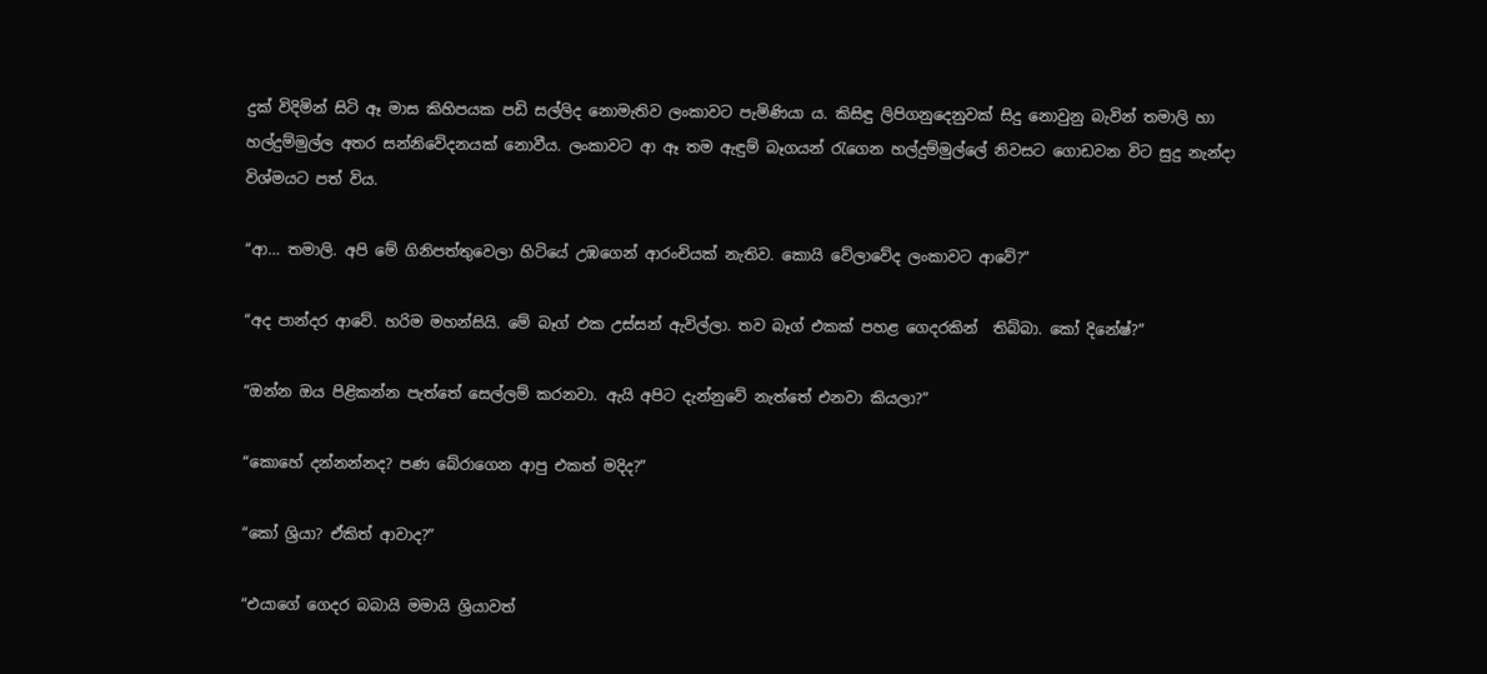දුක් විදිමින් සිටි ඈ මාස කිහිපයක පඩි සල්ලිද නොමැතිව ලංකාවට පැමිණියා ය. කිසිඳු ලිපිගනුදෙනුවක් සිදු නොවුනු බැවින් තමාලි හා හල්දුම්මුල්ල අතර සන්නිවේදනයක් නොවීය. ලංකාවට ආ ඈ තම ඇඳුම් බෑගයන් රැගෙන හල්දුම්මුල්ලේ නිවසට ගොඩවන විට සුදු නැන්දා විශ්මයට පත් විය.

“ආ... තමාලි. අපි මේ ගිනිපත්තුවෙලා හිටියේ උඹගෙන් ආරංචියක් නැතිව. කොයි වේලාවේද ලංකාවට ආවේ?”

“අද පාන්දර ආවේ. හරිම මහන්සියි. මේ බෑග් එක උස්සන් ඇවිල්ලා. තව බෑග් එකක් පහළ ගෙදරකින්  තිබ්බා. කෝ දිනේෂ්?”

“ඔන්න ඔය පිළිකන්න පැත්තේ සෙල්ලම් කරනවා. ඇයි අපිට දැන්නුවේ නැත්තේ එනවා කියලා?”

“කොහේ දන්නන්නද? පණ බේරාගෙන ආපු එකත් මදිද?”

“කෝ ශ්‍රියා? ඒකිත් ආවාද?”

“එයාගේ ගෙදර බබායි මමායි ශ්‍රියාවත්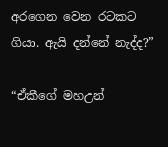අරගෙන වෙන රටකට ගියා. ඇයි දන්නේ නැද්ද?”

“ඒකීගේ මහඋන්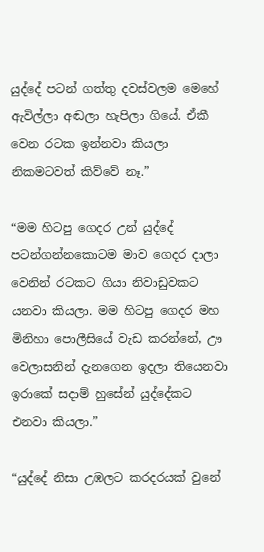යුද්දේ පටන් ගත්තු දවස්වලම මෙහේ ඇවිල්ලා අඬලා හැපිලා ගියේ. ඒකී වෙන රටක ඉන්නවා කියලා නිකමටවත් කිව්වේ නෑ.”

“මම හිටපු ගෙදර උන් යුද්දේ පටන්ගන්නකොටම මාව ගෙදර දාලා වෙනින් රටකට ගියා නිවාඩුවකට යනවා කියලා. මම හිටපු ගෙදර මහ මිනිහා පොලීසියේ වැඩ කරන්නේ, ඌ වෙලාසනින් දැනගෙන ඉදලා තියෙනවා ඉරාකේ සදාම් හුසේන් යුද්දේකට එනවා කියලා.”

“යුද්දේ නිසා උඹලට කරදරයක් වුනේ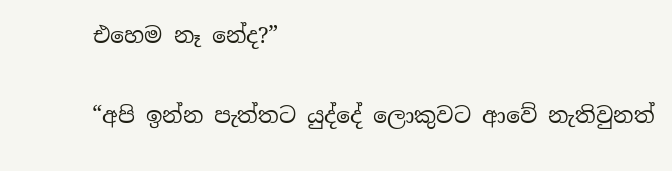එහෙම නෑ නේද?”

“අපි ඉන්න පැත්තට යුද්දේ ලොකුවට ආවේ නැතිවුනත්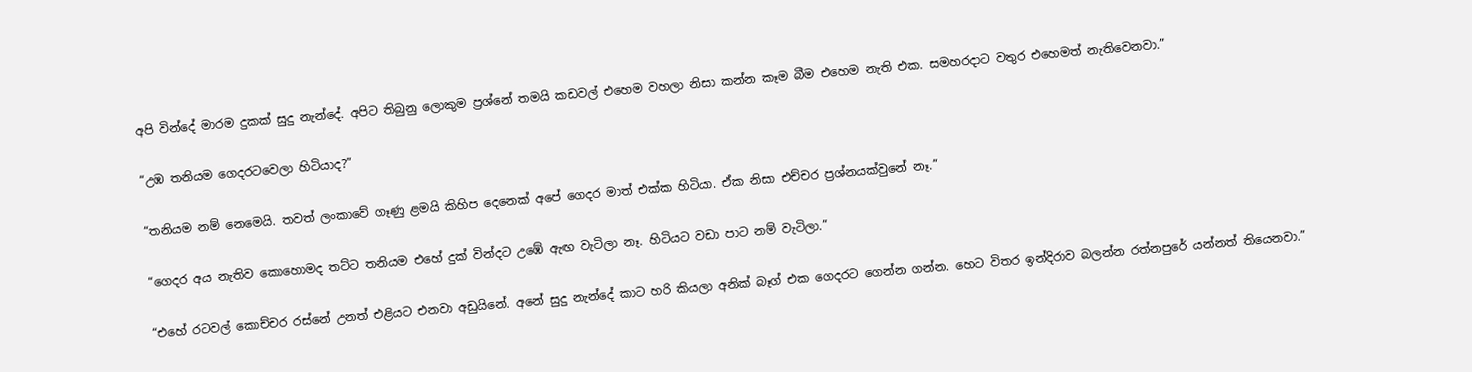අපි වින්දේ මාරම දුකක් සුදු නැන්දේ. අපිට තිබුනු ලොකුම ප්‍රශ්නේ තමයි කඩවල් එහෙම වහලා නිසා කන්න කෑම බීම එහෙම නැති එක. සමහරදාට වතුර එහෙමත් නැතිවෙනවා.”

“උඹ තනියම ගෙදරටවෙලා හිටියාද?”

“තනියම නම් නෙමෙයි. තවත් ලංකාවේ ගෑණු ළමයි කිහිප දෙනෙක් අපේ ගෙදර මාත් එක්ක හිටියා. ඒක නිසා එච්චර ප්‍රශ්නයක්වුනේ නෑ.”

“ගෙදර අය නැතිව කොහොමද තට්ට තනියම එහේ දුක් වින්දට උඹේ ඇඟ වැටිලා නෑ. හිටියට වඩා පාට නම් වැටිලා.”

“එහේ රටවල් කොච්චර රස්නේ උනත් එළියට එනවා අඩුයිනේ. අනේ සුදු නැන්දේ කාට හරි කියලා අනික් බෑග් එක ගෙදරට ගෙන්න ගන්න. හෙට විතර ඉන්දිරාව බලන්න රත්නපුරේ යන්නත් තියෙනවා.”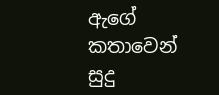ඇගේ කතාවෙන් සුදු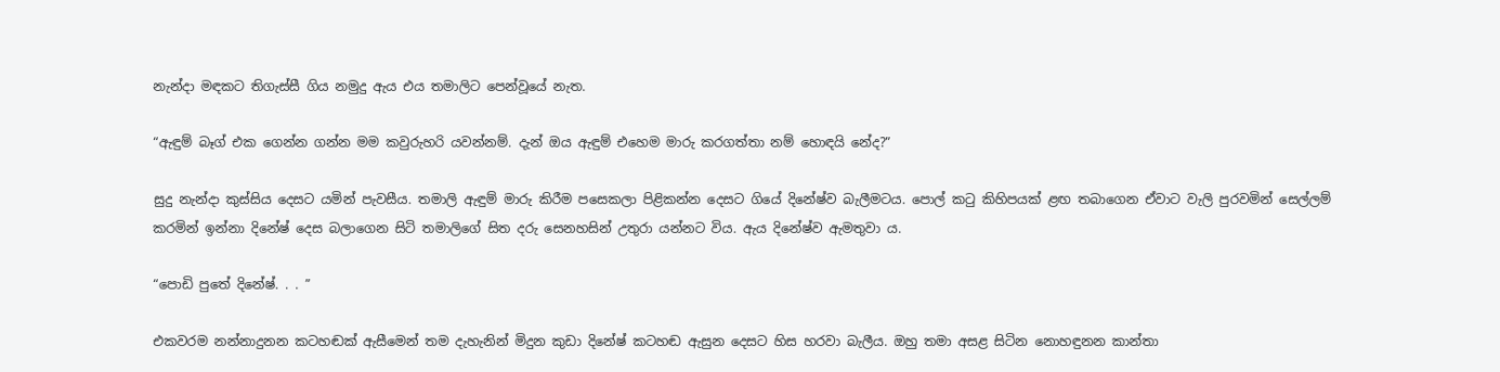නැන්දා මඳකට තිගැස්සී ගිය නමුදු ඇය එය තමාලිට පෙන්වූයේ නැත.

“ඇඳුම් බෑග් එක ගෙන්න ගන්න මම කවුරුහරි යවන්නම්. දැන් ඔය ඇඳුම් එහෙම මාරු කරගත්තා නම් හොඳයි නේද?”

සුදු නැන්දා කුස්සිය දෙසට යමින් පැවසීය. තමාලි ඇඳුම් මාරු කිරීම පසෙකලා පිළිකන්න දෙසට ගියේ දිනේෂ්ව බැලීමටය. පොල් කටු කිහිපයක් ළඟ තබාගෙන ඒවාට වැලි පුරවමින් සෙල්ලම් කරමින් ඉන්නා දිනේෂ් දෙස බලාගෙන සිටි තමාලිගේ සිත දරු සෙනහසින් උතුරා යන්නට විය. ඇය දිනේෂ්ව ඇමතුවා ය.

“පොඩි පුතේ දිනේෂ්. . . ”

එකවරම නන්නාදුනන කටහඬක් ඇසීමෙන් තම දැහැනින් මිදුන කුඩා දිනේෂ් කටහඬ ඇසුන දෙසට හිස හරවා බැලීය. ඔහු තමා අසළ සිටින නොහඳුනන කාන්තා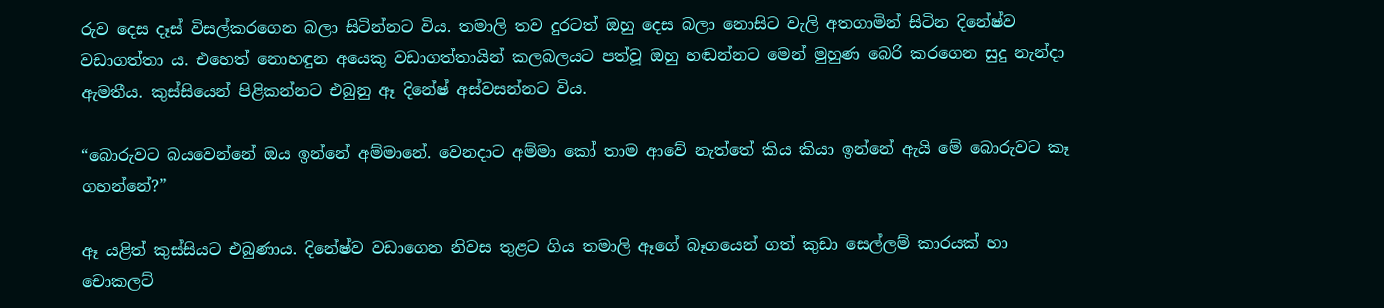රුව දෙස දෑස් විසල්කරගෙන බලා සිටින්නට විය. තමාලි තව දුරටත් ඔහු දෙස බලා නොසිට වැලි අතගාමින් සිටින දිනේෂ්ව වඩාගත්තා ය. එහෙත් නොහඳුන අයෙකු වඩාගත්තායින් කලබලයට පත්වූ ඔහු හඬන්නට මෙන් මුහුණ බෙරි කරගෙන සුදු නැන්දා ඇමතීය. කුස්සියෙන් පිළිකන්නට එබුනු ඈ දිනේෂ් අස්වසන්නට විය.

“බොරුවට බයවෙන්නේ ඔය ඉන්නේ අම්මානේ. වෙනදාට අම්මා කෝ තාම ආවේ නැත්තේ කිය කියා ඉන්නේ ඇයි මේ බොරුවට කෑ ගහන්නේ?”

ඈ යළිත් කුස්සියට එබුණාය. දිනේෂ්ව වඩාගෙන නිවස තුළට ගිය තමාලි ඈගේ බෑගයෙන් ගත් කුඩා සෙල්ලම් කාරයක් හා චොකලට්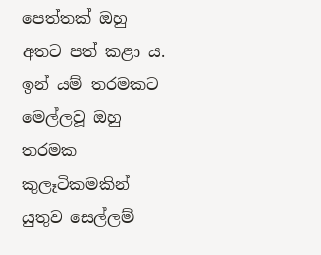පෙත්තක් ඔහු අතට පත් කළා ය. ඉන් යම් තරමකට මෙල්ලවූ ඔහු තරමක කුලෑටිකමකින් යුතුව සෙල්ලම්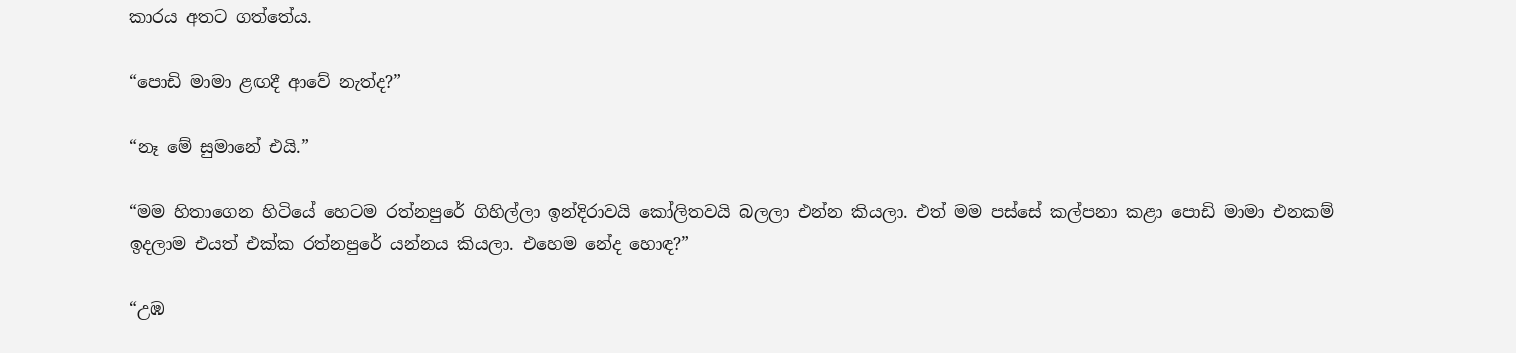කාරය අතට ගත්තේය.

“පොඩි මාමා ළඟදී ආවේ නැත්ද?”

“නෑ මේ සුමානේ එයි.”

“මම හිතාගෙන හිටියේ හෙටම රත්නපුරේ ගිහිල්ලා ඉන්දිරාවයි කෝලිතවයි බලලා එන්න කියලා. එත් මම පස්සේ කල්පනා කළා පොඩි මාමා එනකම් ඉදලාම එයත් එක්ක රත්නපුරේ යන්නය කියලා. එහෙම නේද හොඳ?”

“උඹ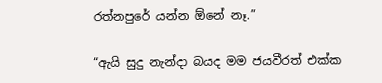රත්නපුරේ යන්න ඕනේ නෑ.”

“ඇයි සුදු නැන්දා බයද මම ජයවීරත් එක්ක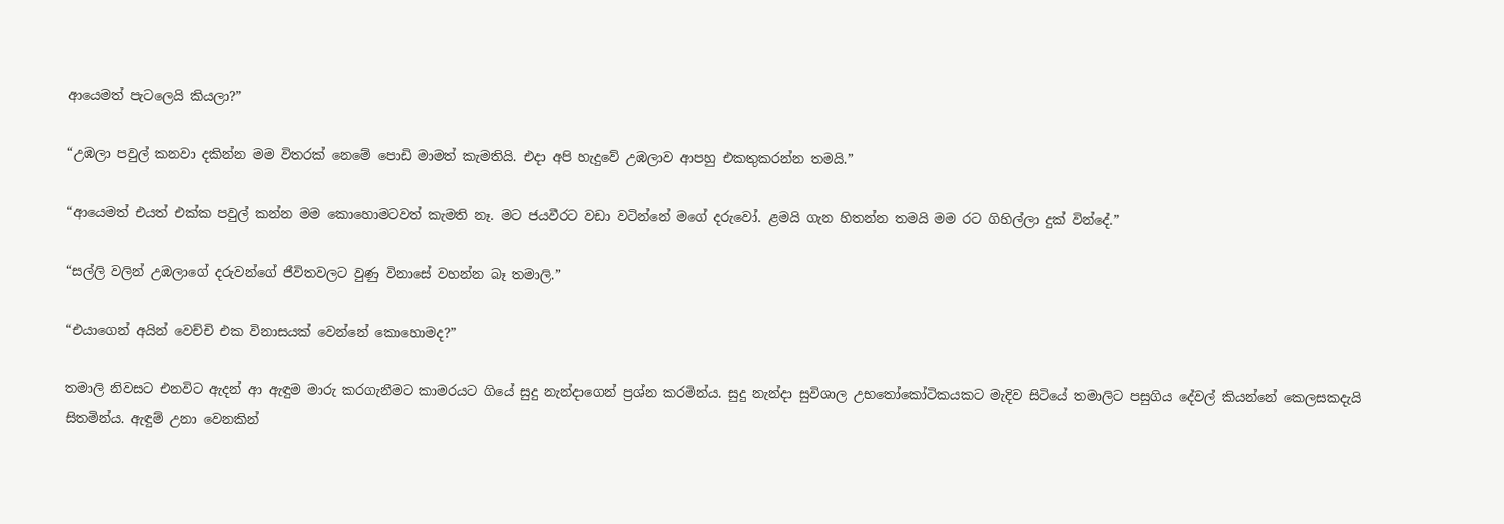ආයෙමත් පැටලෙයි කියලා?”

“උඹලා පවුල් කනවා දකින්න මම විතරක් නෙමේ පොඩි මාමත් කැමතියි. එදා අපි හැදුවේ උඹලාව ආපහු එකතුකරන්න තමයි.”

“ආයෙමත් එයත් එක්ක පවුල් කන්න මම කොහොමටවත් කැමති නෑ. මට ජයවීරට වඩා වටින්නේ මගේ දරුවෝ. ළමයි ගැන හිතන්න තමයි මම රට ගිහිල්ලා දුක් වින්දේ.”

“සල්ලි වලින් උඹලාගේ දරුවන්ගේ ජීවිතවලට වුණු විනාසේ වහන්න බෑ තමාලි.”

“එයාගෙන් අයින් වෙච්චි එක විනාසයක් වෙන්නේ කොහොමද?”

තමාලි නිවසට එනවිට ඇදන් ආ ඇඳුම මාරු කරගැනීමට කාමරයට ගියේ සුදු නැන්දාගෙන් ප්‍රශ්න කරමින්ය. සුදු නැන්දා සුවිශාල උභතෝකෝටිකයකට මැදිව සිටියේ තමාලිට පසුගිය දේවල් කියන්නේ කෙලසකදැයි සිතමින්ය. ඇඳුම් උනා වෙනකින්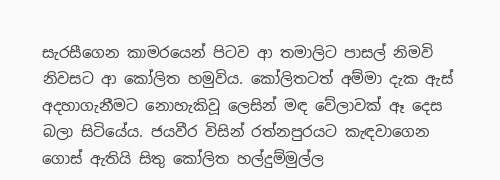සැරසීගෙන කාමරයෙන් පිටව ආ තමාලිට පාසල් නිමවි නිවසට ආ කෝලිත හමුවිය. කෝලිතටත් අම්මා දැක ඇස් අදහාගැනීමට නොහැකිවූ ලෙසින් මඳ වේලාවක් ඈ දෙස බලා සිටියේය. ජයවීර විසින් රත්නපුරයට කැඳවාගෙන ගොස් ඇතියි සිතු කෝලිත හල්දුම්මුල්ල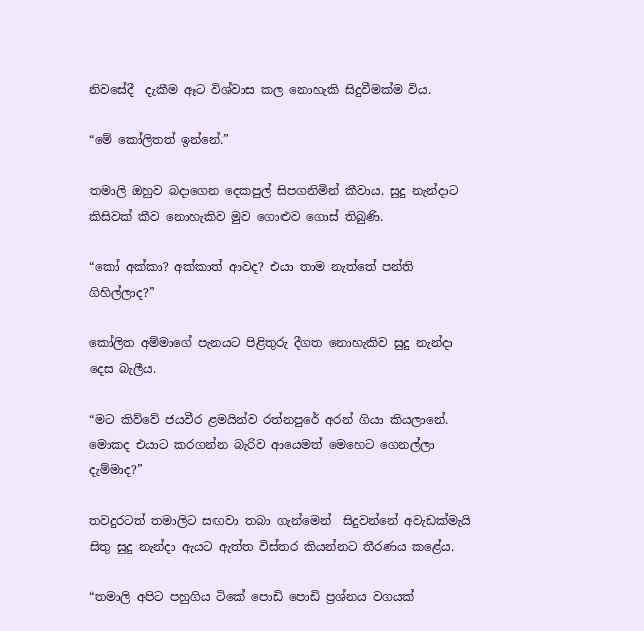නිවසේදී  දැකීම ඈට විශ්වාස කල නොහැකි සිදුවීමක්ම විය.

“මේ කෝලිතත් ඉන්නේ.”

තමාලි ඔහුව බදාගෙන දෙකපුල් සිපගනිමින් කීවාය. සුදු නැන්දාට කිසිවක් කීව නොහැකිව මුව ගොළුව ගොස් තිබුණි.

“කෝ අක්කා? අක්කාත් ආවද? එයා තාම නැත්තේ පන්ති ගිහිල්ලාද?”

කෝලිත අම්මාගේ පැනයට පිළිතුරු දීගත නොහැකිව සුදු නැන්දා දෙස බැලීය.

“මට කිව්වේ ජයවීර ළමයින්ව රත්නපුරේ අරන් ගියා කියලානේ. මොකද එයාට කරගන්න බැරිව ආයෙමත් මෙහෙට ගෙනල්ලා දැම්මාද?”

තවදුරටත් තමාලිට සඟවා තබා ගැන්මෙන්  සිදුවන්නේ අවැඩක්මැයි සිතු සුදු නැන්දා ඇයට ඇත්ත විස්තර කියන්නට තීරණය කළේය.

“තමාලි අපිට පහුගිය ටිකේ පොඩි පොඩි ප්‍රශ්නය වගයක්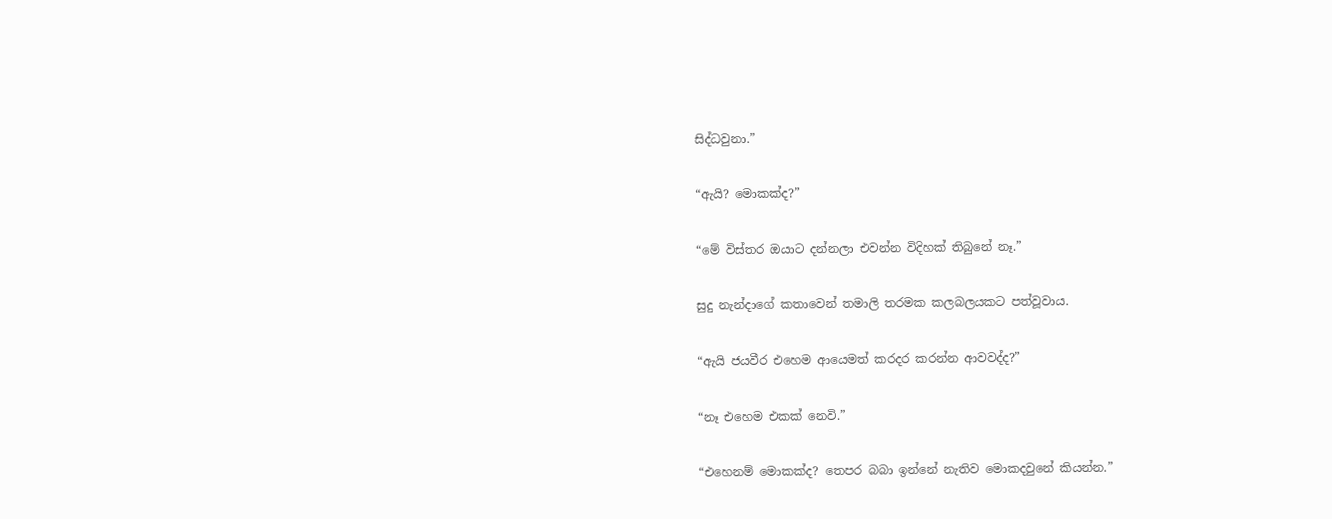සිද්ධවුනා.”

“ඇයි? මොකක්ද?”

“මේ විස්තර ඔයාට දන්නලා එවන්න විදිහක් තිබුනේ නෑ.”

සුදු නැන්දාගේ කතාවෙන් තමාලි තරමක කලබලයකට පත්වූවාය.

“ඇයි ජයවීර එහෙම ආයෙමත් කරදර කරන්න ආවවද්ද?”

“නෑ එහෙම එකක් නෙවි.”

“එහෙනම් මොකක්ද? තෙපර බබා ඉන්නේ නැතිව මොකදවුනේ කියන්න.”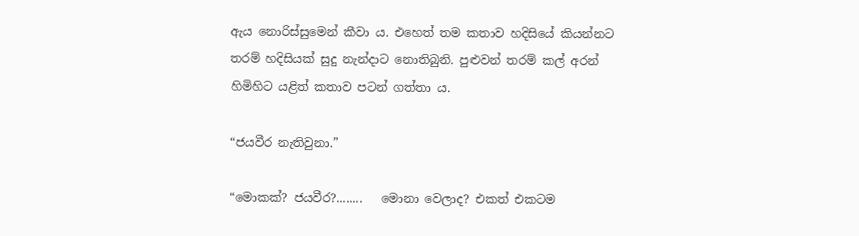ඇය නොරිස්සුමෙන් කීවා ය. එහෙත් තම කතාව හදිසියේ කියන්නට තරම් හදිසියක් සුදු නැන්දාට නොතිබුනි. පුළුවන් තරම් කල් අරන් හිමිහිට යළිත් කතාව පටන් ගත්තා ය.

“ජයවීර නැතිවුනා.”

“මොකක්? ජයවීර?........   මොනා වෙලාද? එකත් එකටම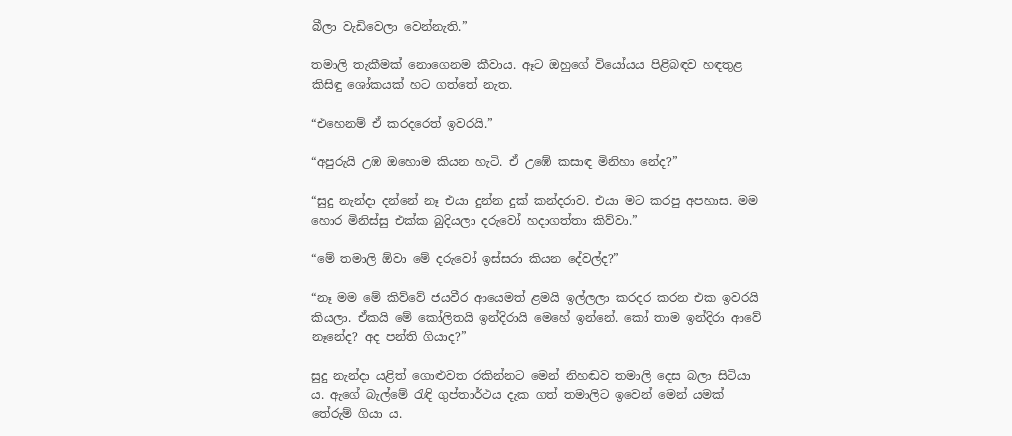බීලා වැඩිවෙලා වෙන්නැති.”

තමාලි තැකීමක් නොගෙනම කීවාය. ඈට ඔහුගේ වියෝයය පිළිබඳව හඳතුළ කිසිඳු ශෝකයක් හට ගත්තේ නැත.

“එහෙනම් ඒ කරදරෙත් ඉවරයි.”

“අපුරුයි උඹ ඔහොම කියන හැටි. ඒ උඹේ කසාඳ මිනිහා නේද?”

“සුදු නැන්දා දන්නේ නෑ එයා දුන්න දුක් කන්දරාව. එයා මට කරපු අපහාස. මම හොර මිනිස්සු එක්ක බුදියලා දරුවෝ හදාගත්තා කිව්වා.”

“මේ තමාලි ඕවා මේ දරුවෝ ඉස්සරා කියන දේවල්ද?”

“නෑ මම මේ කිව්වේ ජයවීර ආයෙමත් ළමයි ඉල්ලලා කරදර කරන එක ඉවරයි කියලා. ඒකයි මේ කෝලිතයි ඉන්දිරායි මෙහේ ඉන්නේ. කෝ තාම ඉන්දිරා ආවේ නෑනේද? අද පන්ති ගියාද?”

සුදු නැන්දා යළිත් ගොළුවත රකින්නට මෙන් නිහඬව තමාලි දෙස බලා සිටියා ය. ඇගේ බැල්මේ රැඳි ගුප්තාර්ථය දැක ගත් තමාලිට ඉවෙන් මෙන් යමක් තේරුම් ගියා ය.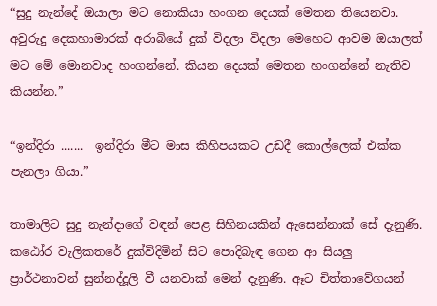“සුදු නැන්දේ ඔයාලා මට නොකියා හංගන දෙයක් මෙතන තියෙනවා. අවුරුදු දෙකහාමාරක් අරාබියේ දුක් විදලා විදලා මෙහෙට ආවම ඔයාලත් මට මේ මොනවාද හංගන්නේ. කියන දෙයක් මෙතන හංගන්නේ නැතිව කියන්න.”

“ඉන්දිරා .......  ඉන්දිරා මීට මාස කිහිපයකට උඩදී කොල්ලෙක් එක්ක පැනලා ගියා.”

තාමාලිට සුදු නැන්දාගේ වඳන් පෙළ සිහිනයකින් ඇසෙන්නාක් සේ දැනුණි. කඨෝර වැලිකතරේ දුක්විදිමින් සිට පොදිබැඳ ගෙන ආ සියලු ප්‍රාර්ථනාවන් සුන්නද්දූලි වී යනවාක් මෙන් දැනුණි. ඈට චිත්තාවේගයන්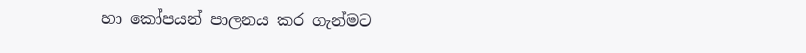හා කෝපයන් පාලනය කර ගැන්මට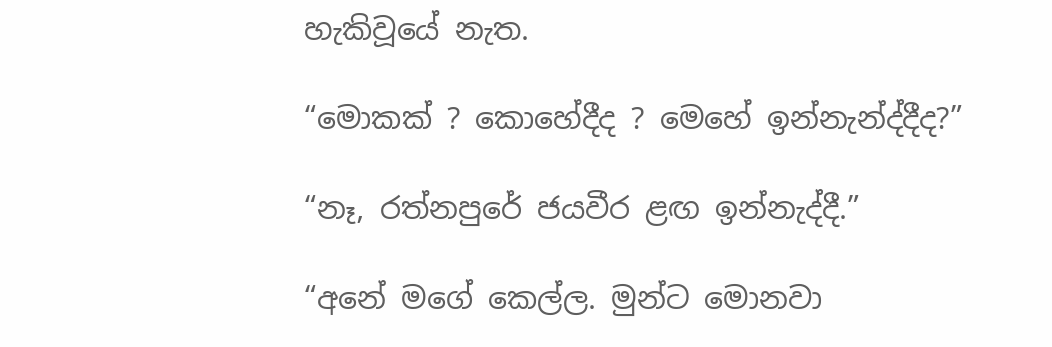හැකිවූයේ නැත.

“මොකක් ? කොහේදීද ? මෙහේ ඉන්නැන්ද්දීද?”

“නෑ, රත්නපුරේ ජයවීර ළඟ ඉන්නැද්දී.”

“අනේ මගේ කෙල්ල. මුන්ට මොනවා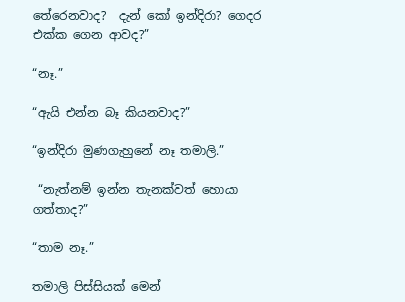තේරෙනවාද?  දැන් කෝ ඉන්දිරා? ගෙදර එක්ක ගෙන ආවද?”

“නෑ.”

“ඇයි එන්න බෑ කියනවාද?”

“ඉන්දිරා මුණගැහුනේ නෑ තමාලි.”

 “නැත්නම් ඉන්න තැනක්වත් හොයා ගත්තාද?”

“තාම නෑ.”

තමාලි පිස්සියක් මෙන්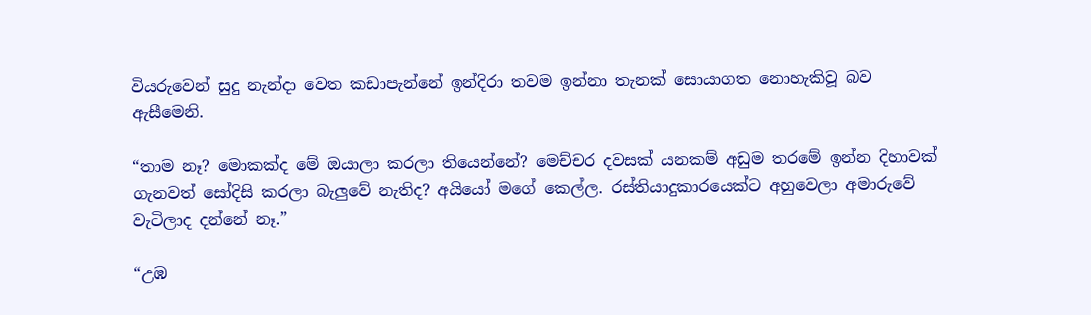වියරුවෙන් සුදු නැන්දා වෙත කඩාපැන්නේ ඉන්දිරා තවම ඉන්නා තැනක් සොයාගත නොහැකිවූ බව ඇසීමෙනි.

“තාම නෑ? මොකක්ද මේ ඔයාලා කරලා තියෙන්නේ? මෙච්චර දවසක් යනකම් අඩුම තරමේ ඉන්න දිහාවක් ගැනවත් සෝදිසි කරලා බැලුවේ නැතිද? අයියෝ මගේ කෙල්ල. රස්තියාදුකාරයෙක්ට අහුවෙලා අමාරුවේ වැටිලාද දන්නේ නෑ.”

“උඹ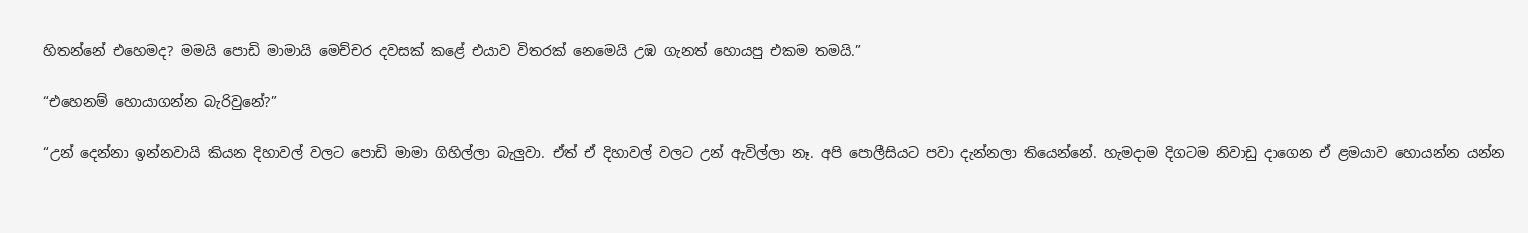හිතන්නේ එහෙමද? මමයි පොඩි මාමායි මෙච්චර දවසක් කළේ එයාව විතරක් නෙමෙයි උඹ ගැනත් හොයපු එකම තමයි.”

“එහෙනම් හොයාගන්න බැරිවුනේ?”

“උන් දෙන්නා ඉන්නවායි කියන දිහාවල් වලට පොඩි මාමා ගිහිල්ලා බැලුවා. ඒත් ඒ දිහාවල් වලට උන් ඇවිල්ලා නෑ. අපි පොලීසියට පවා දැන්නලා තියෙන්නේ. හැමදාම දිගටම නිවාඩු දාගෙන ඒ ළමයාව හොයන්න යන්න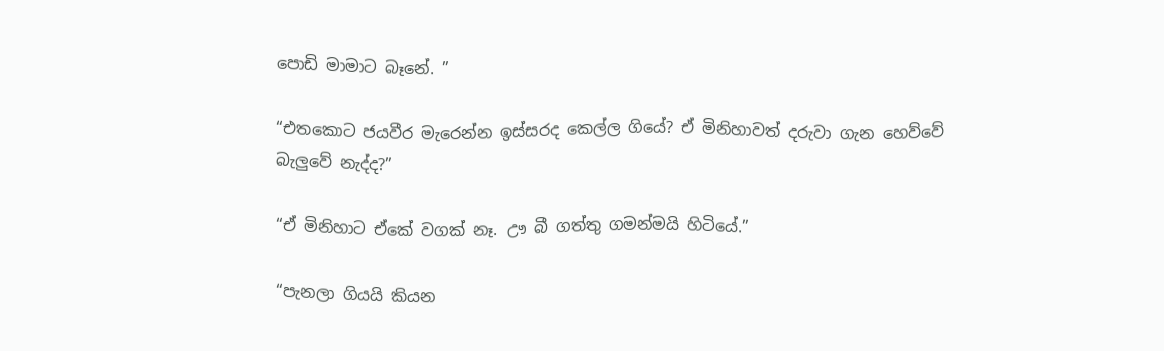පොඩි මාමාට බෑනේ. ”

“එතකොට ජයවීර මැරෙන්න ඉස්සරද කෙල්ල ගියේ? ඒ මිනිහාවත් දරුවා ගැන හෙව්වේ බැලුවේ නැද්ද?”

“ඒ මිනිහාට ඒකේ වගක් නෑ. ඌ බී ගත්තු ගමන්මයි හිටියේ.”

“පැනලා ගියයි කියන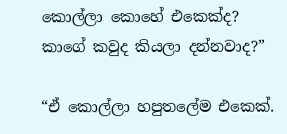කොල්ලා කොහේ එකෙක්ද? කාගේ කවුද කියලා දන්නවාද?”

“ඒ කොල්ලා හපුතලේම එකෙක්.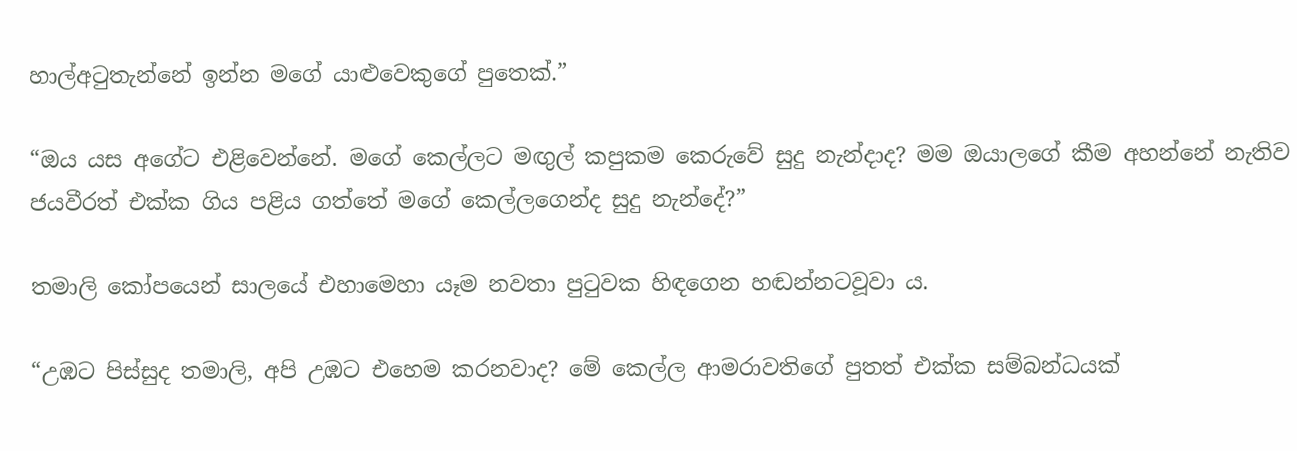හාල්අටුතැන්නේ ඉන්න මගේ යාළුවෙකුගේ පුතෙක්.”

“ඔය යස අගේට එළිවෙන්නේ. මගේ කෙල්ලට මඟුල් කපුකම කෙරුවේ සුදු නැන්දාද? මම ඔයාලගේ කීම අහන්නේ නැතිව ජයවීරත් එක්ක ගිය පළිය ගත්තේ මගේ කෙල්ලගෙන්ද සුදු නැන්දේ?”

තමාලි කෝපයෙන් සාලයේ එහාමෙහා යෑම නවතා පුටුවක හිඳගෙන හඬන්නටවූවා ය.

“උඹට පිස්සුද තමාලි, අපි උඹට එහෙම කරනවාද? මේ කෙල්ල ආමරාවතිගේ පුතත් එක්ක සම්බන්ධයක්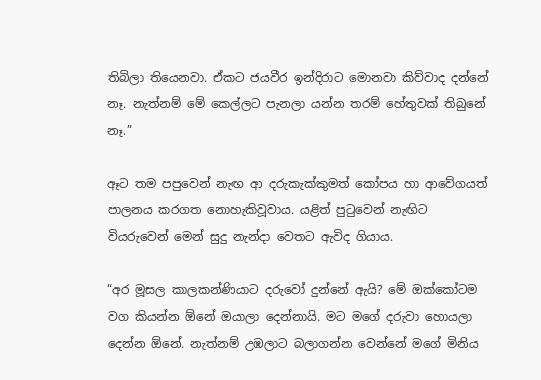තිබිලා තියෙනවා. ඒකට ජයවීර ඉන්දිරාට මොනවා කිව්වාද දන්නේ නෑ. නැත්නම් මේ කෙල්ලට පැනලා යන්න තරම් හේතුවක් තිබුනේ නෑ.”

ඈට තම පපුවෙන් නැඟ ආ දරුකැක්කුමත් කෝපය හා ආවේගයත් පාලනය කරගත නොහැකිවූවාය. යළිත් පුටුවෙන් නැඟිට වියරුවෙන් මෙන් සුදු නැන්දා වෙතට ඇවිද ගියාය.

“අර මූසල කාලකන්ණියාට දරුවෝ දුන්නේ ඇයි? මේ ඔක්කෝටම වග කියන්න ඕනේ ඔයාලා දෙන්නායි. මට මගේ දරුවා හොයලා දෙන්න ඕනේ. නැත්නම් උඹලාට බලාගන්න වෙන්නේ මගේ මිනිය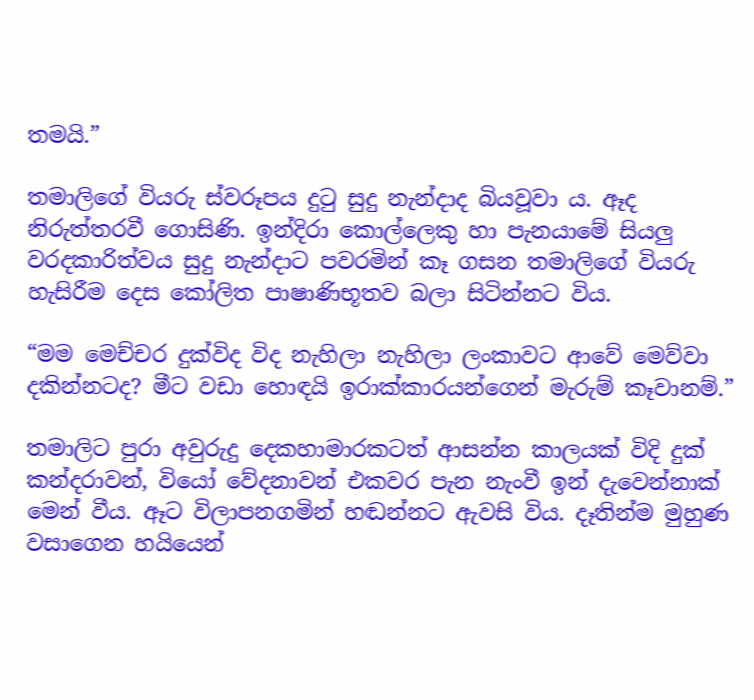තමයි.”

තමාලිගේ වියරු ස්වරූපය දුටු සුදු නැන්දාද බියවූවා ය. ඈද නිරුත්තරවී ගොසිණි. ඉන්දිරා කොල්ලෙකු හා පැනයාමේ සියලු වරදකාරිත්වය සුදු නැන්දාට පවරමින් කෑ ගසන තමාලිගේ වියරු හැසිරීම දෙස කෝලිත පාෂාණිභූතව බලා සිටින්නට විය.

“මම මෙච්චර දුක්විද විද නැහිලා නැහිලා ලංකාවට ආවේ මෙව්වා දකින්නටද? මීට වඩා හොඳයි ඉරාක්කාරයන්ගෙන් මැරුම් කෑවානම්.”

තමාලිට පුරා අවුරුදු දෙකහාමාරකටත් ආසන්න කාලයක් විදි දුක් කන්දරාවන්, වියෝ වේදනාවන් එකවර පැන නැංවී ඉන් දැවෙන්නාක් මෙන් වීය. ඈට විලාපනගමින් හඬන්නට ඇවසි විය. දෑතින්ම මුහුණ වසාගෙන හයියෙන්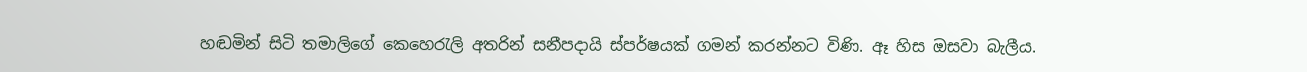හඬමින් සිටි තමාලිගේ කෙහෙරැලි අතරින් සනීපදායි ස්පර්ෂයක් ගමන් කරන්නට විණි. ඈ හිස ඔසවා බැලීය.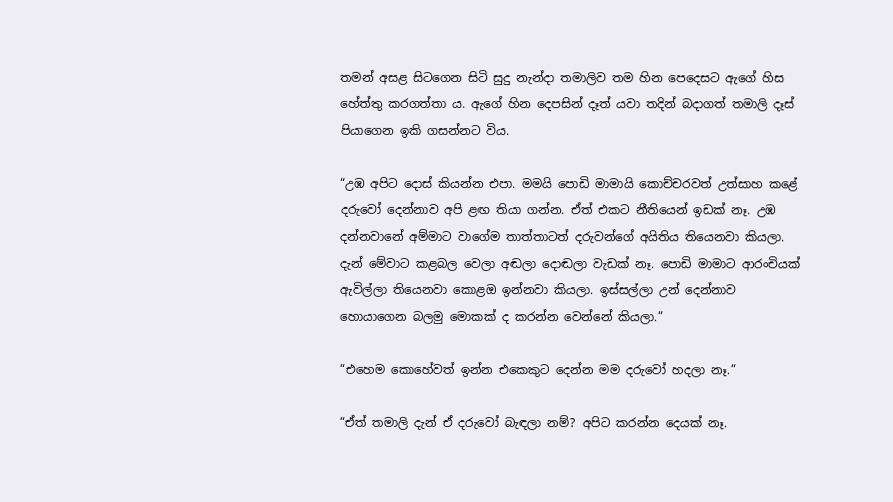තමන් අසළ සිටගෙන සිටි සුදු නැන්දා තමාලිව තම හින පෙදෙසට ඇගේ හිස හේත්තු කරගත්තා ය. ඇගේ හින දෙපසින් දෑත් යවා තදින් බදාගත් තමාලි දෑස් පියාගෙන ඉකි ගසන්නට විය.

“උඹ අපිට දොස් කියන්න එපා. මමයි පොඩි මාමායි කොච්චරවත් උත්සාහ කළේ දරුවෝ දෙන්නාව අපි ළඟ තියා ගන්න. ඒත් එකට නීතියෙන් ඉඩක් නෑ. උඹ දන්නවානේ අම්මාට වාගේම තාත්තාටත් දරුවන්ගේ අයිතිය තියෙනවා කියලා. දැන් මේවාට කළබල වෙලා අඬලා දොඬලා වැඩක් නෑ. පොඩි මාමාට ආරංචියක් ඇවිල්ලා තියෙනවා කොළඔ ඉන්නවා කියලා. ඉස්සල්ලා උන් දෙන්නාව හොයාගෙන බලමු මොකක් ද කරන්න වෙන්නේ කියලා.”

“එහෙම කොහේවත් ඉන්න එකෙකුට දෙන්න මම දරුවෝ හදලා නෑ.”

“ඒත් තමාලි දැන් ඒ දරුවෝ බැඳලා නම්? අපිට කරන්න දෙයක් නෑ.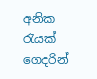අනික රැයක් ගෙදරින්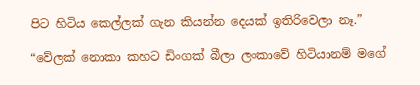පිට හිටිය කෙල්ලක් ගැන කියන්න දෙයක් ඉතිරිවෙලා නෑ.”

“වේලක් නොකා කහට ඩිංගක් බීලා ලංකාවේ හිටියානම් මගේ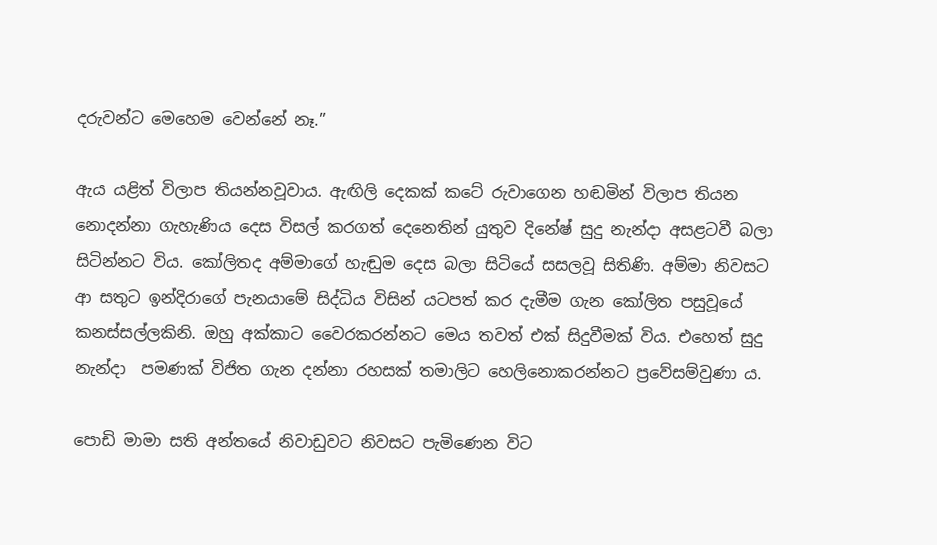දරුවන්ට මෙහෙම වෙන්නේ නෑ.”

ඇය යළිත් විලාප තියන්නවූවාය. ඇඟිලි දෙකක් කටේ රුවාගෙන හඬමින් විලාප තියන නොදන්නා ගැහැණිය දෙස විසල් කරගත් දෙනෙතින් යුතුව දිනේෂ් සුදු නැන්දා අසළටවී බලා සිටින්නට විය. කෝලිතද අම්මාගේ හැඬුම දෙස බලා සිටියේ සසලවූ සිතිණි. අම්මා නිවසට ආ සතුට ඉන්දිරාගේ පැනයාමේ සිද්ධිය විසින් යටපත් කර දැමීම ගැන කෝලිත පසුවූයේ කනස්සල්ලකිනි. ඔහු අක්කාට වෛරකරන්නට මෙය තවත් එක් සිදුවීමක් විය. එහෙත් සුදු නැන්දා  පමණක් විජිත ගැන දන්නා රහසක් තමාලිට හෙලිනොකරන්නට ප්‍රවේසම්වුණා ය.

පොඩි මාමා සති අන්තයේ නිවාඩුවට නිවසට පැමිණෙන විට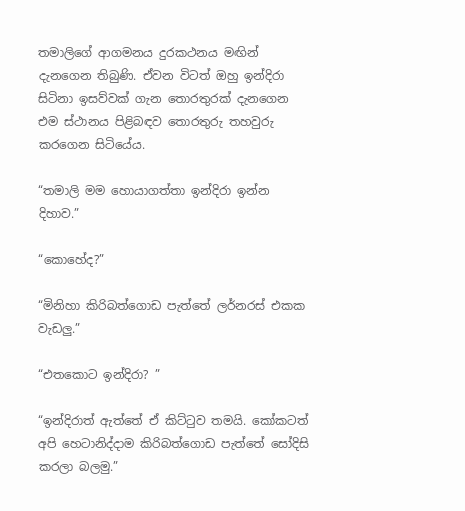තමාලිගේ ආගමනය දුරකථනය මඟින් දැනගෙන තිබුණි. ඒවන විටත් ඔහු ඉන්දිරා සිටිනා ඉසව්වක් ගැන තොරතුරක් දැනගෙන එම ස්ථානය පිළිබඳව තොරතුරු තහවුරු කරගෙන සිටියේය.

“තමාලි මම හොයාගත්තා ඉන්දිරා ඉන්න දිහාව.”

“කොහේද?”

“මිනිහා කිරිබත්ගොඩ පැත්තේ ලර්නරස් එකක වැඩලු.”

“එතකොට ඉන්දිරා? ”

“ඉන්දිරාත් ඇත්තේ ඒ කිට්ටුව තමයි. කෝකටත් අපි හෙටානිද්දාම කිරිබත්ගොඩ පැත්තේ සෝදිසි කරලා බලමු.”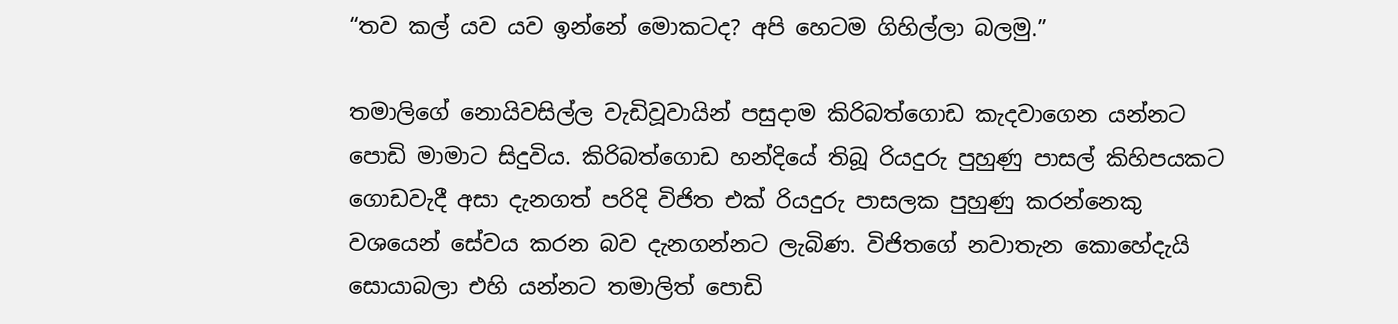“තව කල් යව යව ඉන්නේ මොකටද? අපි හෙටම ගිහිල්ලා බලමු.”

තමාලිගේ නොයිවසිල්ල වැඩිවූවායින් පසුදාම කිරිබත්ගොඩ කැදවාගෙන යන්නට පොඩි මාමාට සිදුවිය. කිරිබත්ගොඩ හන්දියේ තිබූ රියදුරු පුහුණු පාසල් කිහිපයකට ගොඩවැදී අසා දැනගත් පරිදි විජිත එක් රියදුරු පාසලක පුහුණු කරන්නෙකු වශයෙන් සේවය කරන බව දැනගන්නට ලැබිණ. විජිතගේ නවාතැන කොහේදැයි සොයාබලා එහි යන්නට තමාලිත් පොඩි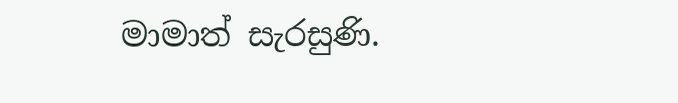මාමාත් සැරසුණි.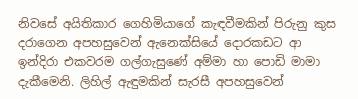නිවසේ අයිතිකාර ගෙහිමියාගේ කැඳවීමකින් පිරුනු කුස දරාගෙන අපහසුවෙන් ඇනෙක්සියේ දොරකඩට ආ ඉන්දිරා එකවරම ගල්ගැසුණේ අම්මා හා පොඩි මාමා දැකීමෙනි. ලිහිල් ඇඳුමකින් සැරසී අපහසුවෙන්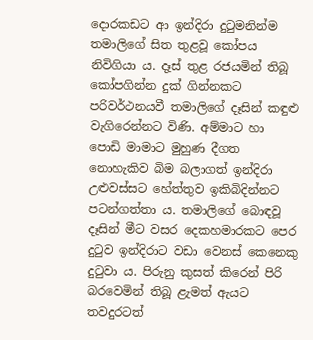දොරකඩට ආ ඉන්දිරා දුටුමනින්ම තමාලිගේ සිත තුළවූ කෝපය නිවිගියා ය. දෑස් තුළ රජයමින් තිබූ කෝපගින්න දුක් ගින්නකට පරිවර්ථනයවී තමාලිගේ දෑසින් කඳුළු වැගිරෙන්නට විණි. අම්මාට හා පොඩි මාමාට මුහුණ දීගත නොහැකිව බිම බලාගත් ඉන්දිරා උළුවස්සට හේත්තුව ඉකිබිදින්නට පටන්ගත්තා ය. තමාලිගේ බොඳවූ දෑසින් මීට වසර දෙකහමාරකට පෙර දුටුව ඉන්දිරාට වඩා වෙනස් කෙනෙකු දුටුවා ය. පිරුනු කුසත් කිරෙන් පිරි බරවෙමින් තිබූ ළැමත් ඇයට තවදුරටත්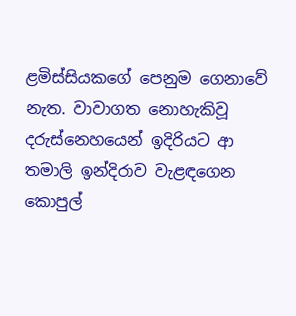ළමිස්සියකගේ පෙනුම ගෙනාවේ නැත. වාවාගත නොහැකිවූ දරුස්නෙහයෙන් ඉදිරියට ආ තමාලි ඉන්දිරාව වැළඳගෙන කොපුල්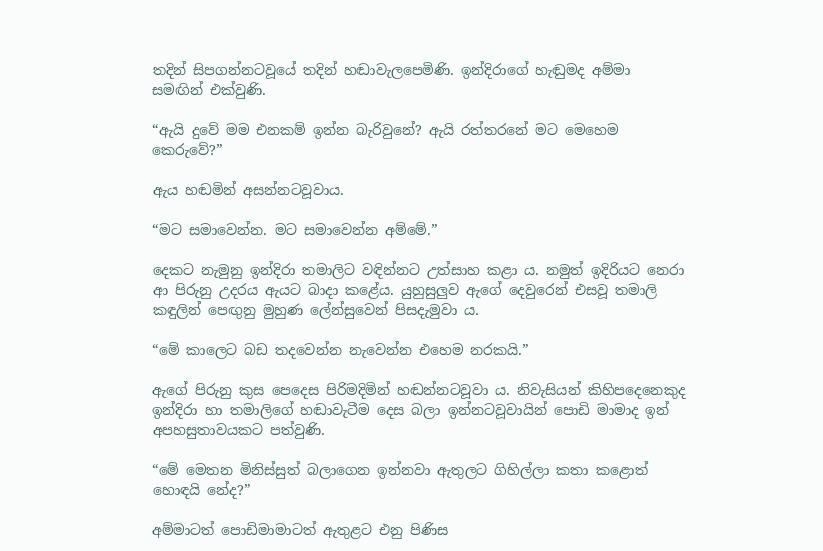තදින් සිපගන්නටවූයේ තදින් හඬාවැලපෙමිණි. ඉන්දිරාගේ හැඬුමද අම්මා සමඟින් එක්වුණි.

“ඇයි දුවේ මම එනකම් ඉන්න බැරිවුනේ? ඇයි රත්තරනේ මට මෙහෙම කෙරුවේ?”

ඇය හඬමින් අසන්නටවූවාය.

“මට සමාවෙන්න. මට සමාවෙන්න අම්මේ.”

දෙකට නැමුනු ඉන්දිරා තමාලිට වඳින්නට උත්සාහ කළා ය. නමුත් ඉදිරියට නෙරා ආ පිරුනු උදරය ඇයට බාදා කළේය. යුහුසුලුව ඇගේ දෙවුරෙන් එසවූ තමාලි කඳුලින් පෙඟුනු මුහුණ ලේන්සුවෙන් පිසදැමුවා ය.

“මේ කාලෙට බඩ තදවෙන්න නැවෙන්න එහෙම නරකයි.”

ඇගේ පිරුනු කුස පෙදෙස පිරිමදිමින් හඬන්නටවූවා ය. නිවැසියන් කිහිපදෙනෙකුද ඉන්දිරා හා තමාලිගේ හඬාවැටීම දෙස බලා ඉන්නටවූවායින් පොඩි මාමාද ඉන් අපහසුතාවයකට පත්වුණි.

“මේ මෙතන මිනිස්සුත් බලාගෙන ඉන්නවා ඇතුලට ගිහිල්ලා කතා කළොත් හොඳයි නේද?”

අම්මාටත් පොඩිමාමාටත් ඇතුළට එනු පිණිස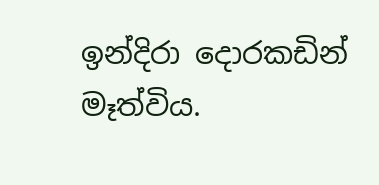ඉන්දිරා දොරකඩින් මෑත්විය.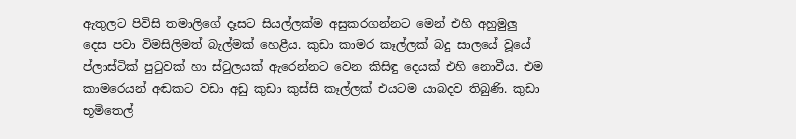ඇතුලට පිවිසි තමාලිගේ දෑසට සියල්ලක්ම අසුකරගන්නට මෙන් එහි අහුමුලු දෙස පවා විමසිලිමත් බැල්මක් හෙළීය. කුඩා කාමර කෑල්ලක් බදු සාලයේ වූයේ ප්ලාස්ටික් පුටුවක් හා ස්ටුලයක් ඇරෙන්නට වෙන කිසිඳු දෙයක් එහි නොවීය. එම කාමරෙයන් අඬකට වඩා අඩු කුඩා කුස්සි කෑල්ලක් එයටම යාබදව තිබුණි. කුඩා භූමිතෙල්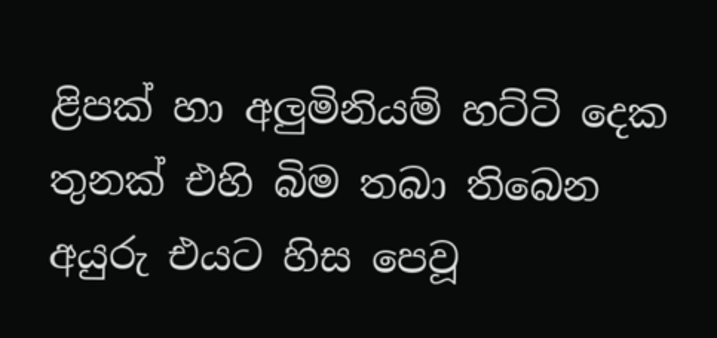ළිපක් හා අලුමිනියම් හට්ටි දෙක තුනක් එහි බිම තබා තිබෙන අයුරු එයට හිස පෙවූ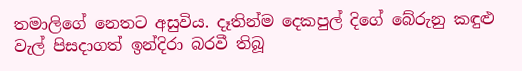තමාලිගේ නෙතට අසුවිය. දෑතින්ම දෙකපුල් දිගේ බේරුනු කඳුළු වැල් පිසදාගත් ඉන්දිරා බරවී තිබූ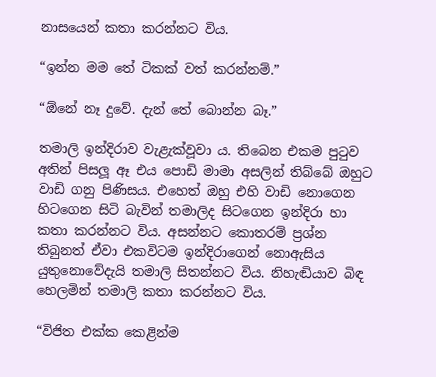නාසයෙන් කතා කරන්නට විය.

“ඉන්න මම තේ ටිකක් වත් කරන්නම්.”

“ඕනේ නෑ දුවේ. දැන් තේ බොන්න බෑ.”

තමාලි ඉන්දිරාව වැළැක්වූවා ය. තිබෙන එකම පුටුව අතින් පිසලූ ඈ එය පොඩි මාමා අසලින් තිබ්බේ ඔහුට වාඩි ගනු පිණිසය. එහෙත් ඔහු එහි වාඩි නොගෙන හිටගෙන සිටි බැවින් තමාලිද සිටගෙන ඉන්දිරා හා කතා කරන්නට විය. අසන්නට කොතරම් ප්‍රශ්න තිබුනත් ඒවා එකවිටම ඉන්දිරාගෙන් නොඇසිය යුතුනොවේදැයි තමාලි සිතන්නට විය. නිහැඬියාව බිඳ හෙලමින් තමාලි කතා කරන්නට විය.

“විජිත එක්ක කෙළින්ම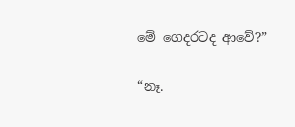මේ ගෙදරටද ආවේ?”

“නෑ.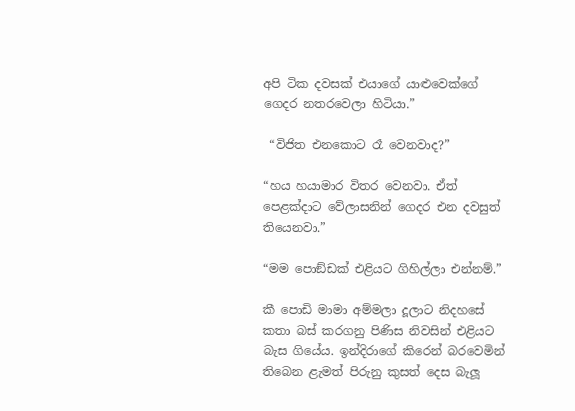අපි ටික දවසක් එයාගේ යාළුවෙක්ගේ ගෙදර නතරවෙලා හිටියා.”

 “විජිත එනකොට රෑ වෙනවාද?”

“හය හයාමාර විතර වෙනවා. ඒත් පෙළක්දාට වේලාසනින් ගෙදර එන දවසුත් තියෙනවා.”

“මම පොඞ්ඩක් එළියට ගිහිල්ලා එන්නම්.”

කී පොඩි මාමා අම්මලා දූලාට නිදහසේ කතා බස් කරගනු පිණිස නිවසින් එළියට බැස ගියේය. ඉන්දිරාගේ කිරෙන් බරවෙමින් තිබෙන ළැමත් පිරුනු කුසත් දෙස බැලූ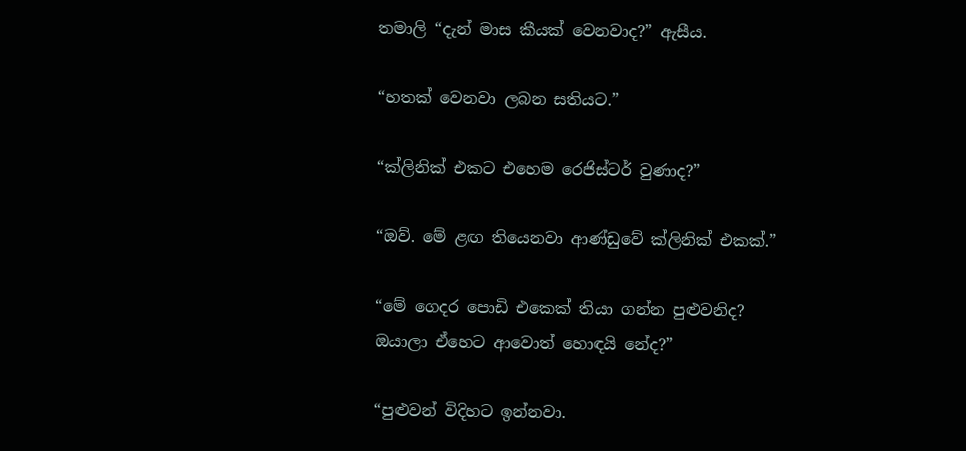තමාලි “දැන් මාස කීයක් වෙනවාද?” ඇසීය.

“හතක් වෙනවා ලබන සතියට.”

“ක්ලිනික් එකට එහෙම රෙජිස්ටර් වුණාද?”

“ඔව්. මේ ළඟ තියෙනවා ආණ්ඩුවේ ක්ලිනික් එකක්.”

“මේ ගෙදර පොඩි එකෙක් තියා ගන්න පුළුවනිද? ඔයාලා ඒහෙට ආවොත් හොඳයි නේද?”

“පුළුවන් විදිහට ඉන්නවා.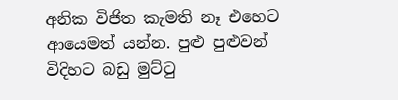අනික විජිත කැමති නෑ එහෙට ආයෙමත් යන්න. පුළු පුළුවන් විදිහට බඩු මුට්ටු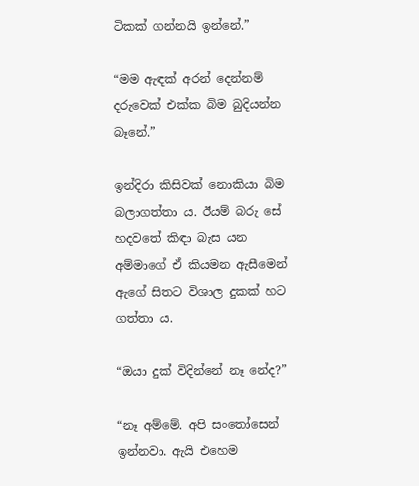ටිකක් ගන්නයි ඉන්නේ.”

“මම ඇඳක් අරන් දෙන්නම් දරුවෙක් එක්ක බිම බුදියන්න බෑනේ.”

ඉන්දිරා කිසිවක් නොකියා බිම බලාගත්තා ය. ඊයම් බරු සේ හදවතේ කිඳා බැස යන අම්මාගේ ඒ කියමන ඇසීමෙන් ඇගේ සිතට විශාල දුකක් හට ගත්තා ය.

“ඔයා දුක් විදින්නේ නෑ නේද?”

“නෑ අම්මේ. අපි සංතෝසෙන් ඉන්නවා. ඇයි එහෙම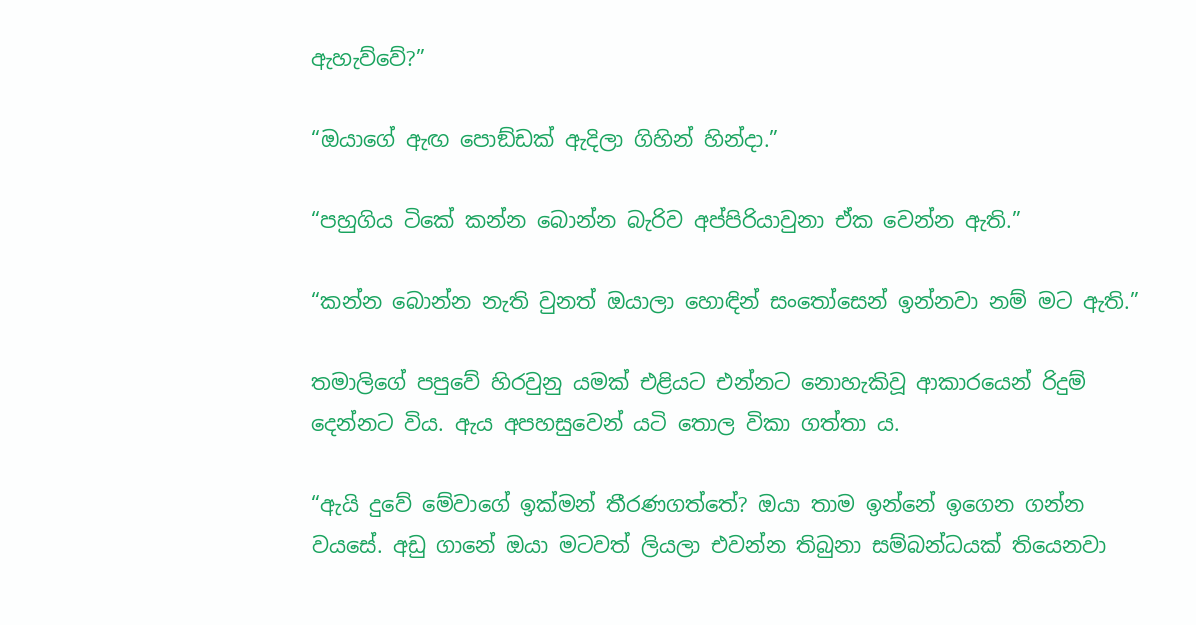ඇහැව්වේ?”

“ඔයාගේ ඇඟ පොඞ්ඩක් ඇදිලා ගිහින් හින්දා.”

“පහුගිය ටිකේ කන්න බොන්න බැරිව අප්පිරියාවුනා ඒක වෙන්න ඇති.”

“කන්න බොන්න නැති වුනත් ඔයාලා හොඳින් සංතෝසෙන් ඉන්නවා නම් මට ඇති.”

තමාලිගේ පපුවේ හිරවුනු යමක් එළියට එන්නට නොහැකිවූ ආකාරයෙන් රිදුම් දෙන්නට විය. ඇය අපහසුවෙන් යටි තොල විකා ගත්තා ය.

“ඇයි දුවේ මේවාගේ ඉක්මන් තීරණගත්තේ? ඔයා තාම ඉන්නේ ඉගෙන ගන්න වයසේ. අඩු ගානේ ඔයා මටවත් ලියලා එවන්න තිබුනා සම්බන්ධයක් තියෙනවා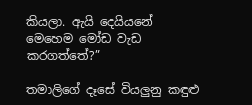කියලා. ඇයි දෙයියනේ මෙහෙම මෝඩ වැඩ කරගත්තේ?”

තමාලිගේ දෑසේ වියලුනු කඳුළු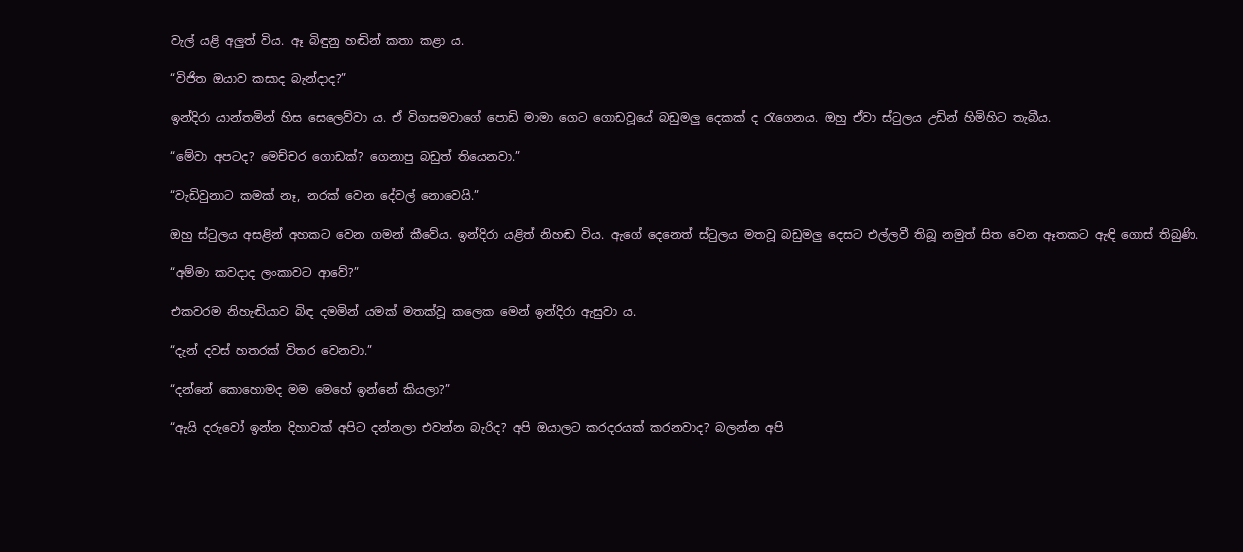වැල් යළි අලුත් විය. ඈ බිඳුනු හඬින් කතා කළා ය.

“විජිත ඔයාව කසාද බැන්දාද?”

ඉන්දිරා යාන්තමින් හිස සෙලෙව්වා ය. ඒ විගසමවාගේ පොඩි මාමා ගෙට ගොඩවූයේ බඩුමලු දෙකක් ද රැගෙනය. ඔහු ඒවා ස්ටුලය උඩින් හිමිහිට තැබීය.

“මේවා අපටද? මෙච්චර ගොඩක්? ගෙනාපු බඩුත් තියෙනවා.”

“වැඩිවුනාට කමක් නෑ, නරක් වෙන දේවල් නොවෙයි.”

ඔහු ස්ටුලය අසළින් අහකට වෙන ගමන් කීවේය. ඉන්දිරා යළිත් නිහඬ විය. ඇගේ දෙනෙත් ස්ටුලය මතවූ බඩුමලු දෙසට එල්ලවී තිබූ නමුත් සිත වෙන ඈතකට ඇඳි ගොස් තිබුණි.

“අම්මා කවදාද ලංකාවට ආවේ?”

එකවරම නිහැඬියාව බිඳ දමමින් යමක් මතක්වූ කලෙක මෙන් ඉන්දිරා ඇසුවා ය.

“දැන් දවස් හතරක් විතර වෙනවා.”

“දන්නේ කොහොමද මම මෙහේ ඉන්නේ කියලා?”

“ඇයි දරුවෝ ඉන්න දිහාවක් අපිට දන්නලා එවන්න බැරිද? අපි ඔයාලට කරදරයක් කරනවාද? බලන්න අපි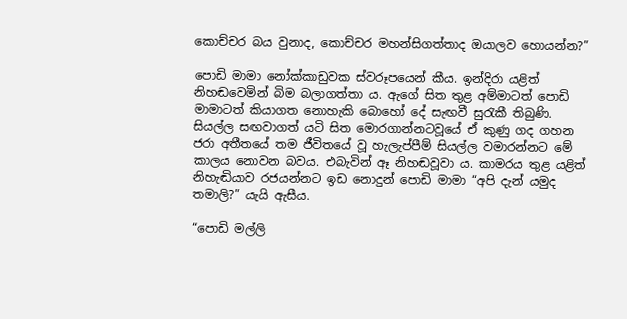කොච්චර බය වුනාද, කොච්චර මහන්සිගත්තාද ඔයාලව හොයන්න?”

පොඩි මාමා නෝක්කාඩුවක ස්වරූපයෙන් කීය. ඉන්දිරා යළිත් නිහඬවෙමින් බිම බලාගත්තා ය. ඇගේ සිත තුළ අම්මාටත් පොඩි මාමාටත් කියාගත නොහැකි බොහෝ දේ සැඟවී සුරැකී තිබුණි. සියල්ල සඟවාගත් යටි සිත මොරගාන්නටවූයේ ඒ කුණු ගද ගහන ජරා අතීතයේ තම ජීවිතයේ වූ හැලැප්පීම් සියල්ල වමාරන්නට මේ කාලය නොවන බවය. එබැවින් ඈ නිහඬවූවා ය. කාමරය තුළ යළිත් නිහැඬියාව රජයන්නට ඉඩ නොදුන් පොඩි මාමා “අපි දැන් යමුද තමාලි?” යැයි ඇසීය.

“පොඩි මල්ලි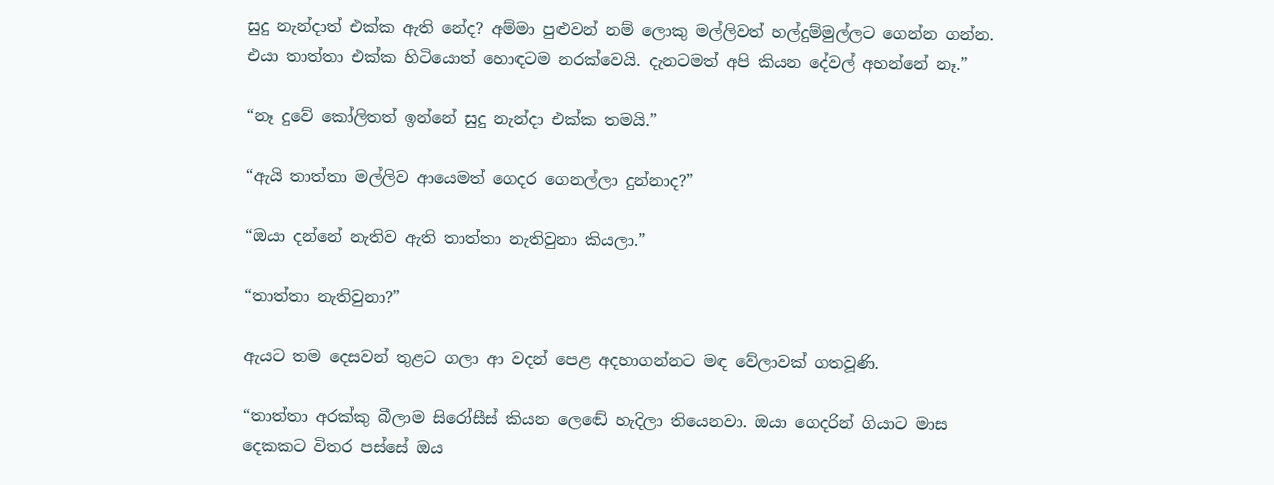සුදු නැන්දාත් එක්ක ඇති නේද? අම්මා පුළුවන් නම් ලොකු මල්ලිවත් හල්දුම්මුල්ලට ගෙන්න ගන්න. එයා තාත්තා එක්ක හිටියොත් හොඳටම නරක්වෙයි. දැනටමත් අපි කියන දේවල් අහන්නේ නෑ.”

“නෑ දුවේ කෝලිතත් ඉන්නේ සුදු නැන්දා එක්ක තමයි.”

“ඇයි තාත්තා මල්ලිව ආයෙමත් ගෙදර ගෙනල්ලා දුන්නාද?”

“ඔයා දන්නේ නැතිව ඇති තාත්තා නැතිවුනා කියලා.”

“තාත්තා නැතිවුනා?”

ඇයට තම දෙසවන් තුළට ගලා ආ වදන් පෙළ අදහාගන්නට මඳ වේලාවක් ගතවූණි.

“තාත්තා අරක්කු බීලාම සිරෝසීස් කියන ලෙඬේ හැදිලා තියෙනවා. ඔයා ගෙදරින් ගියාට මාස දෙකකට විතර පස්සේ ඔය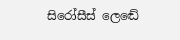සිරෝසීස් ලෙඬේ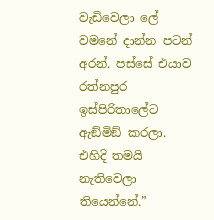වැඩිවෙලා ලේ වමනේ දාන්න පටන් අරන්. පස්සේ එයාව රත්නපුර ඉස්පිරිතාලේට ඇඞ්මිඞ් කරලා. එහිදි තමයි නැතිවෙලා තියෙන්නේ.”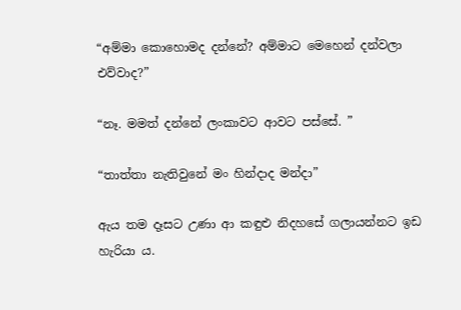“අම්මා කොහොමද දන්නේ? අම්මාට මෙහෙන් දන්වලා එව්වාද?”

“නෑ. මමත් දන්නේ ලංකාවට ආවට පස්සේ. ”

“තාත්තා නැතිවුනේ මං හින්දාද මන්දා”

ඇය තම දෑසට උණා ආ කඳුළු නිදහසේ ගලායන්නට ඉඩ හැරියා ය.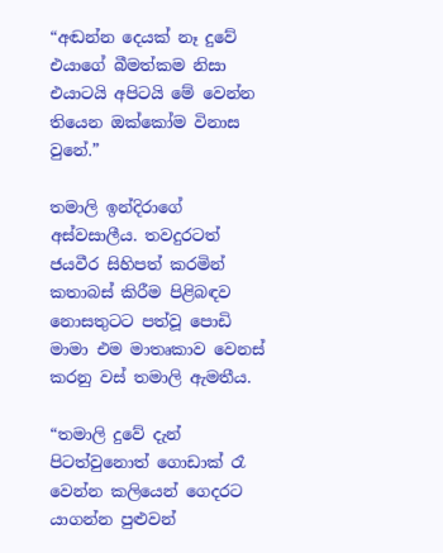“අඬන්න දෙයක් නෑ දුවේ එයාගේ බීමත්කම නිසා එයාටයි අපිටයි මේ වෙන්න තියෙන ඔක්කෝම විනාස වුනේ.”

තමාලි ඉන්දිරාගේ අස්වසාලීය. තවදුරටත් ජයවීර සිහිපත් කරමින් කතාබස් කිරීම පිළිබඳව නොසතුටට පත්වූ පොඩි මාමා එම මාතෘකාව වෙනස් කරනු වස් තමාලි ඇමතීය.

“තමාලි දුවේ දැන් පිටත්වුනොත් ගොඩාක් රෑ වෙන්න කලියෙන් ගෙදරට යාගන්න පුළුවන්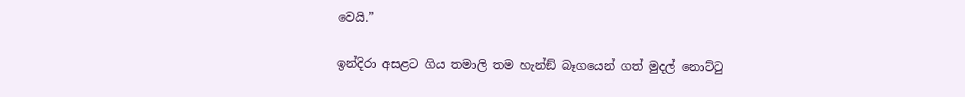වෙයි.”

ඉන්දිරා අසළට ගිය තමාලි තම හැන්ඞ් බෑගයෙන් ගත් මුදල් නොට්ටු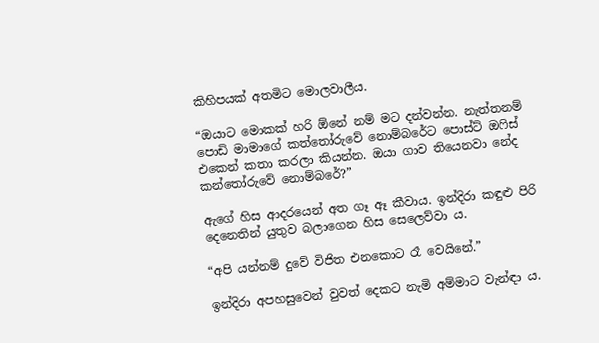කිහිපයක් අතමිට මොලවාලීය.

“ඔයාට මොකක් හරි ඕනේ නම් මට දන්වන්න. නැත්තනම් පොඩි මාමාගේ කත්තෝරුවේ නොම්බරේට පොස්ට් ඔෆිස් එකෙන් කතා කරලා කියන්න. ඔයා ගාව තියෙනවා නේද කන්තෝරුවේ නොම්බරේ?”

ඇගේ හිස ආදරයෙන් අත ගෑ ඈ කීවාය. ඉන්දිරා කඳුළු පිරි දෙනෙතින් යුතුව බලාගෙන හිස සෙලෙව්වා ය.

“අපි යන්නම් දුවේ විජිත එනකොට රෑ වෙයිනේ.”

ඉන්දිරා අපහසුවෙන් වුවත් දෙකට නැමි අම්මාට වැන්ඳා ය.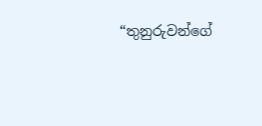“තුනුරුවන්ගේ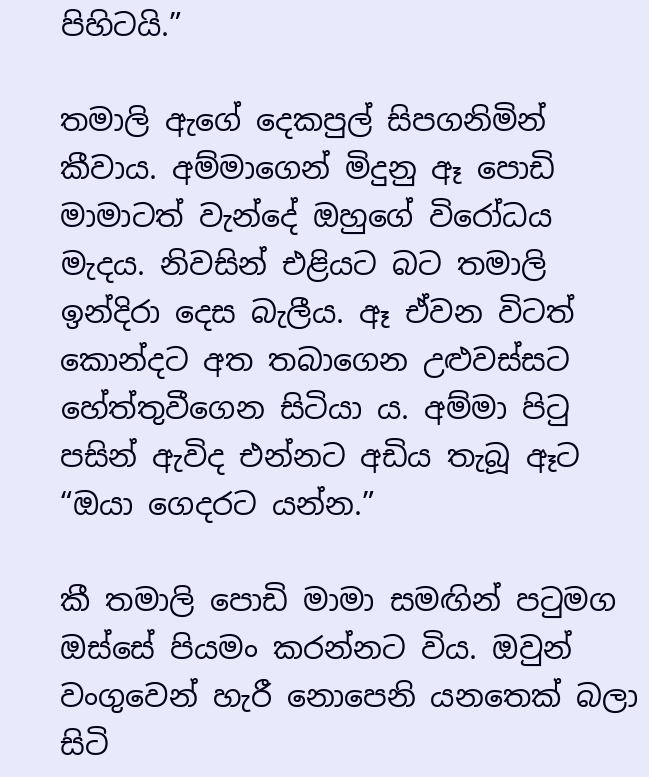පිහිටයි.”

තමාලි ඇගේ දෙකපුල් සිපගනිමින් කීවාය. අම්මාගෙන් මිදුනු ඈ පොඩි මාමාටත් වැන්දේ ඔහුගේ විරෝධය මැදය. නිවසින් එළියට බට තමාලි ඉන්දිරා දෙස බැලීය. ඈ ඒවන විටත් කොන්දට අත තබාගෙන උළුවස්සට හේත්තුවීගෙන සිටියා ය. අම්මා පිටු පසින් ඇවිද එන්නට අඩිය තැබූ ඈට “ඔයා ගෙදරට යන්න.”

කී තමාලි පොඩි මාමා සමඟින් පටුමග ඔස්සේ පියමං කරන්නට විය. ඔවුන් වංගුවෙන් හැරී නොපෙනි යනතෙක් බලා සිටි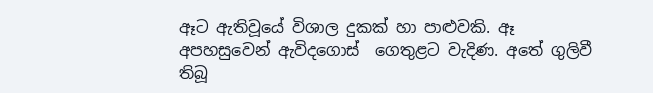ඈට ඇතිවූයේ විශාල දුකක් හා පාළුවකි. ඈ අපහසුවෙන් ඇවිදගොස්  ගෙතුළට වැදිණ. අතේ ගුලිවී තිබූ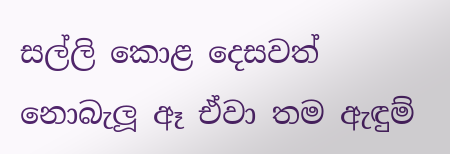සල්ලි කොළ දෙසවත් නොබැලූ ඈ ඒවා තම ඇඳුම්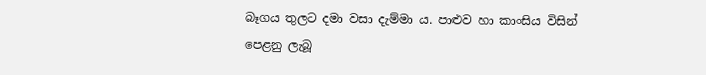බෑගය තුලට දමා වසා දැම්මා ය. පාළුව හා කාංසිය විසින් පෙළනු ලැබූ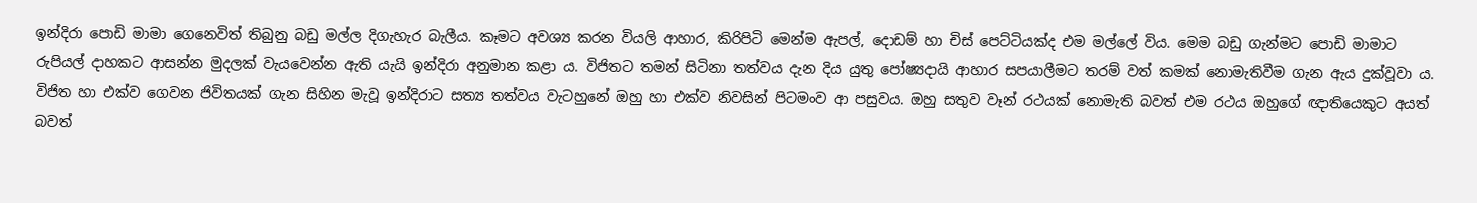ඉන්දිරා පොඩි මාමා ගෙනෙවිත් තිබුනු බඩු මල්ල දිගැහැර බැලීය. කෑමට අවශ්‍ය කරන වියලි ආහාර, කිරිපිටි මෙන්ම ඇපල්, දොඩම් හා චිස් පෙට්ටියක්ද එම මල්ලේ විය. මෙම බඩු ගැන්මට පොඩි මාමාට රුපියල් දාහකට ආසන්න මුදලක් වැයවෙන්න ඇති යැයි ඉන්දිරා අනුමාන කළා ය. විජිතට තමන් සිටිනා තත්වය දැන දිය යුතු පෝෂ්‍යදායි ආහාර සපයාලීමට තරම් වත් කමක් නොමැතිවීම ගැන ඇය දුක්වූවා ය. විජිත හා එක්ව ගෙවන ජිවිතයක් ගැන සිහින මැවූ ඉන්දිරාට සත්‍ය තත්වය වැටහුනේ ඔහු හා එක්ව නිවසින් පිටමංව ආ පසුවය. ඔහු සතුව වෑන් රථයක් නොමැති බවත් එම රථය ඔහුගේ ඥාතියෙකුට අයත් බවත්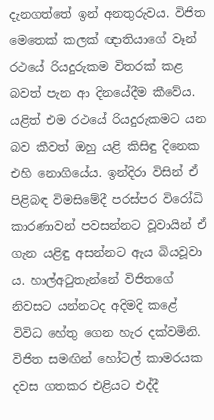දැනගත්තේ ඉන් අනතුරුවය. විජිත මෙතෙක් කලක් ඥාතියාගේ වෑන් රථයේ රියදුරුකම විතරක් කළ බවත් පැන ආ දිනයේදීම කීවේය. යළිත් එම රථයේ රියදුරුකමට යන බව කීවත් ඔහු යළි කිසිඳු දිනෙක එහි නොගියේය. ඉන්දිරා විසින් ඒ පිළිබඳ විමසිමේදී පරස්පර විරෝධි කාරණාවන් පවසන්නට වූවායින් ඒ ගැන යළිඳු අසන්නට ඇය බියවූවා ය. හාල්අටුතැන්නේ විජිතගේ නිවසට යන්නටද අදිමදි කළේ විවිධ හේතු ගෙන හැර දක්වමිනි. විජිත සමඟින් හෝටල් කාමරයක දවස ගතකර එළියට එද්දී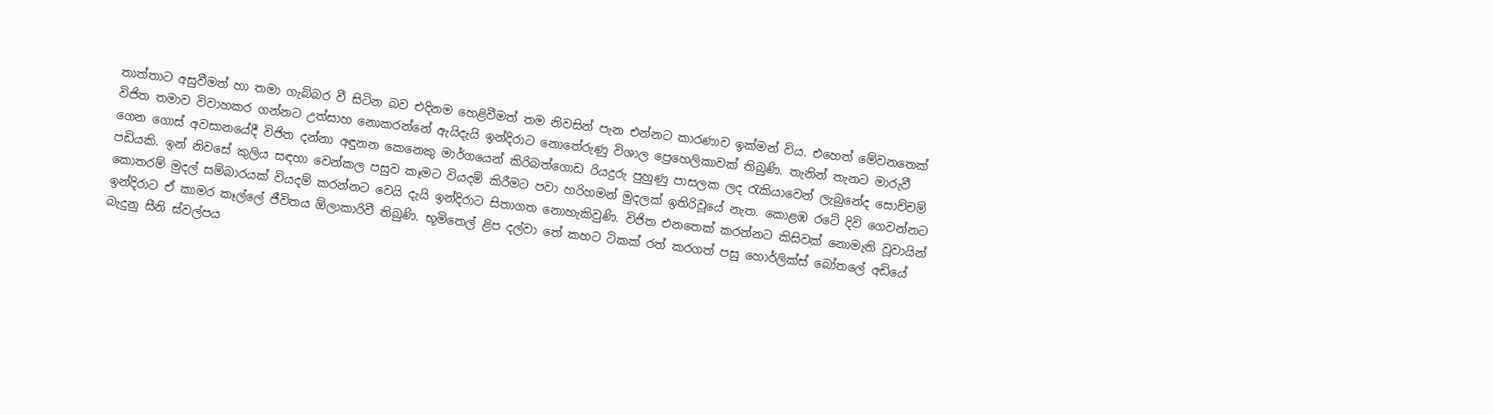තාත්තාට අසුවීමත් හා තමා ගැබ්බර වී සිටින බව එදිනම හෙළිවීමත් තම නිවසින් පැන එන්නට කාරණාව ඉක්මන් විය. එහෙත් මේවනතෙක් විජිත තමාව විවාහකර ගන්නට උත්සාහ නොකරන්නේ ඇයිදැයි ඉන්දිරාට නොතේරුණු විශාල ප්‍රෙහෙලිකාවක් තිබුණි. තැනින් තැනට මාරුවී ගෙන ගොස් අවසානයේදී විජිත දන්නා අඳුනන කෙනෙකු මාර්ගයෙන් කිරිබත්ගොඩ රියදුරු පුහුණු පාසලක ලද රැකියාවෙන් ලැබුනේද සොච්චම් පඩියකි. ඉන් නිවසේ කුලිය සඳහා වෙන්කල පසුව කෑමට වියදම් කිරීමට පවා හරිහමන් මුදලක් ඉතිරිවූයේ නැත. කොළඹ රටේ දිවි ගෙවන්නට කොතරම් මුදල් සම්බාරයක් වියදම් කරන්නට වෙයි දැයි ඉන්දිරාට සිතාගත නොහැකිවුණි. විජිත එනතෙක් කරන්නට කිසිවක් නොමැති වූවායින් ඉන්දිරාට ඒ කාමර කෑල්ලේ ජීවිතය ඕලාකාරිවී තිබුණි. භූමිතෙල් ළිප දල්වා තේ කහට ටිකක් රත් කරගත් පසු හොර්ලික්ස් බෝතලේ අඩියේ බැදුනු සීනි ස්වල්පය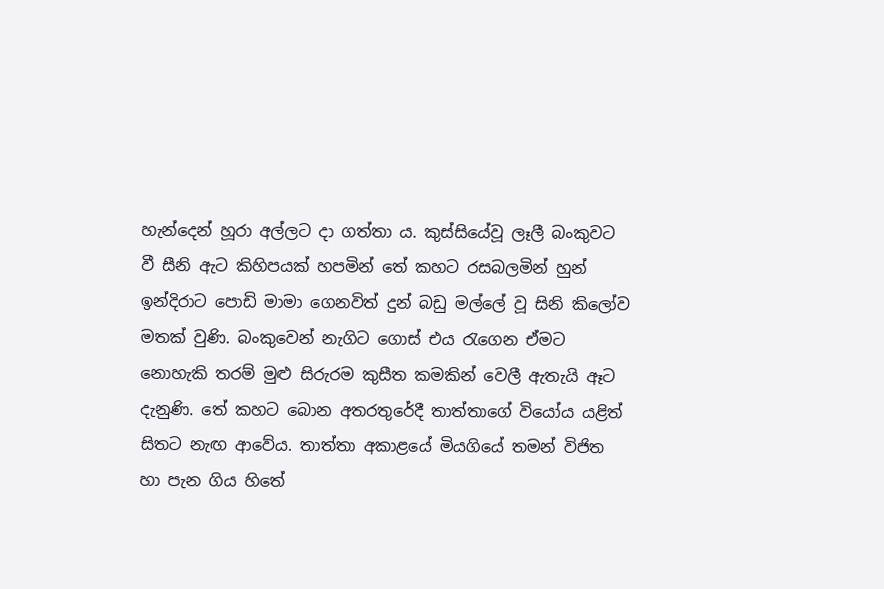හැන්දෙන් හූරා අල්ලට දා ගත්තා ය. කුස්සියේවූ ලෑලී බංකුවට වී සීනි ඇට කිහිපයක් හපමින් තේ කහට රසබලමින් හුන් ඉන්දිරාට පොඩි මාමා ගෙනවිත් දුන් බඩු මල්ලේ වූ සිනි කිලෝව මතක් වුණි. බංකුවෙන් නැගිට ගොස් එය රැගෙන ඒමට නොහැකි තරම් මුළු සිරුරම කුසීත කමකින් වෙලී ඇතැයි ඈට දැනුණි. තේ කහට බොන අතරතුරේදී තාත්තාගේ වියෝය යළිත් සිතට නැඟ ආවේය. තාත්තා අකාළයේ මියගියේ තමන් විජිත හා පැන ගිය හිතේ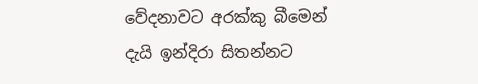වේදනාවට අරක්කු බීමෙන් දැයි ඉන්දිරා සිතන්නට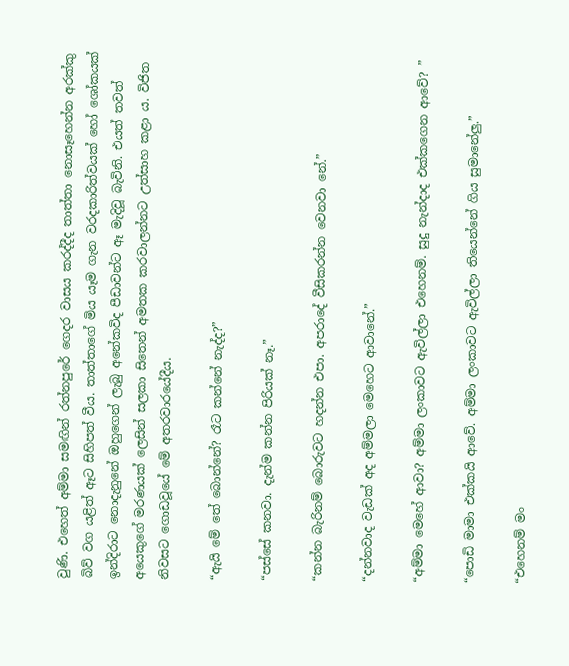වුණි. එහෙත් අම්මා සමඟින් රත්නපුරේ ගෙදර වාසය කරද්දීද තාත්තා නොසෑහෙන්න අරක්කු බිව් වග යළිත් ඈට සිහිපත් වීය. තාත්තාගේ මිය යෑම ගැන වරදකාරිත්වයක් හෝ ශෝකයක් ඉන්දිරාට නොදැනුනේ ඔහුගෙන් ලැබු අනේකවිද පීඩාවන්ට ඈ මැදිවූ බැවිනි. එයත් තවත් අයෙකුගේ මරණයක් ලෙසින් සලකා සිතෙන් අමතක කරවාලන්නට උත්සාහ කළා ය. විජිත නිවසට ගොඩවූයේ මේ අතරවාරයේදීය.

“ඇයි මේ තේ බොන්නේ? රෑට කන්නේ නැද්ද?”

“පස්සේ කනවා. දැන්ම කන්න පිරියක් නෑ.”

“කන්න බැරිනම් බොරුවට හදන්න එපා. අපරාදේ වීසිකරන්න වෙනවා නේ.”

“දන්නවාද වැඩක් අද අම්මලා මෙහෙට ආවානේ.”

“අම්මා මෙහේ ආවා? අම්මා ලංකාවට ඇවිල්ලා එහෙනම්. සුදු නැන්දාද එක්කගෙන ආවේ? ”

“පොඩි මාමා එක්කයි ආවේ. අම්මා ලංකාවට ඇවිල්ලා තියෙන්නේ ගිය සුමානේලු.”

“එහෙනම් මං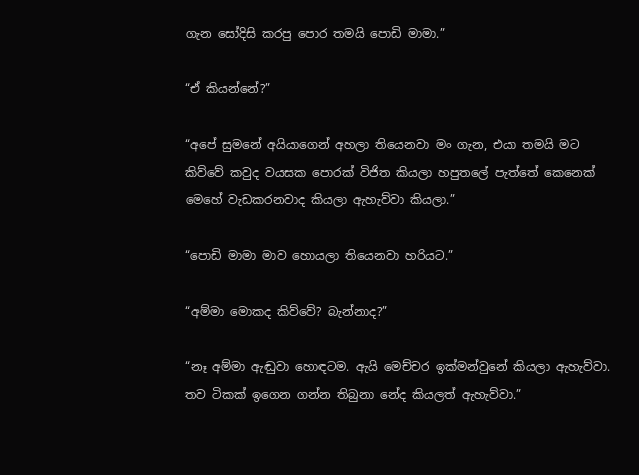ගැන සෝදිසි කරපු පොර තමයි පොඩි මාමා.”

“ඒ කියන්නේ?”

“අපේ සුමනේ අයියාගෙන් අහලා තියෙනවා මං ගැන, එයා තමයි මට කිව්වේ කවුද වයසක පොරක් විජිත කියලා හපුතලේ පැත්තේ කෙනෙක් මෙහේ වැඩකරනවාද කියලා ඇහැව්වා කියලා.”

“පොඩි මාමා මාව හොයලා තියෙනවා හරියට.”

“අම්මා මොකද කිව්වේ? බැන්නාද?”

“නෑ අම්මා ඇඬුවා හොඳටම. ඇයි මෙච්චර ඉක්මන්වුනේ කියලා ඇහැව්වා. තව ටිකක් ඉගෙන ගන්න තිබුනා නේද කියලත් ඇහැව්වා.”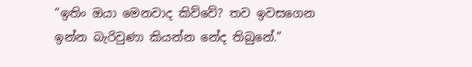“ඉතිං ඔයා මෙනවාද කිව්වේ? තව ඉවසගෙන ඉන්න බැරිවුණා කියන්න නේද තිබුනේ.”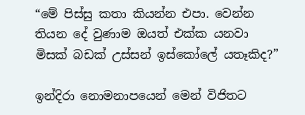“මේ පිස්සු කතා කියන්න එපා. වෙන්න තියන දේ වුණාම ඔයත් එක්ක යනවා මිසක් බඩක් උස්සන් ඉස්කෝලේ යතෑකිද?”

ඉන්දිරා නොමනාපයෙන් මෙන් විජිතට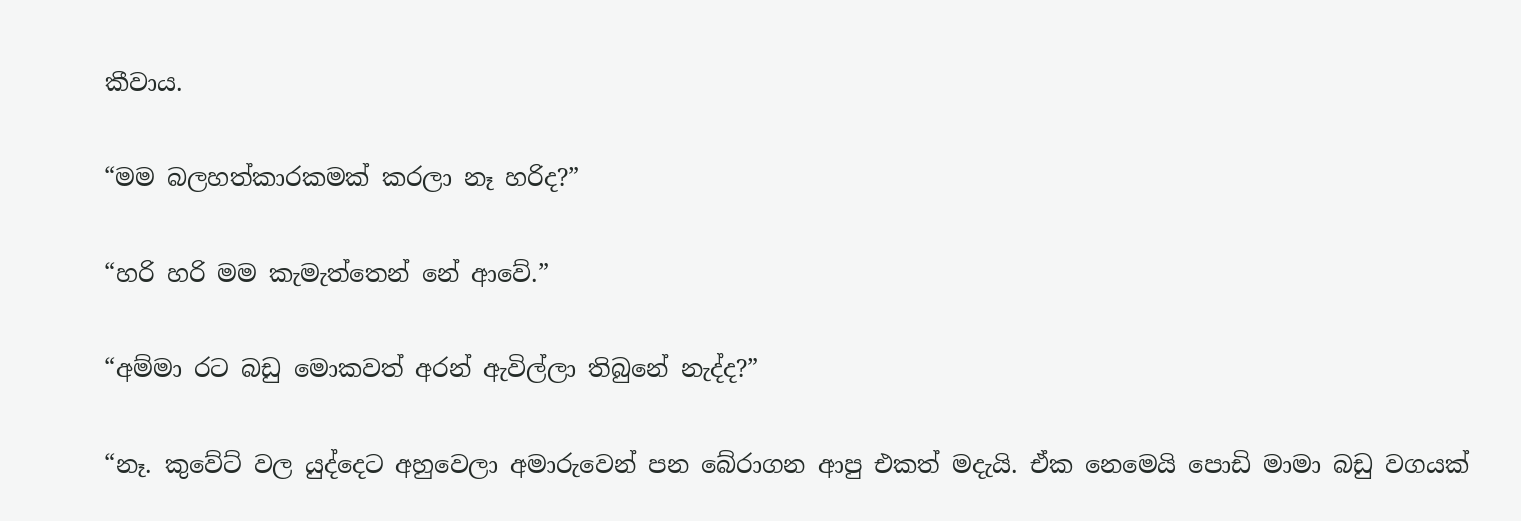කීවාය.

“මම බලහත්කාරකමක් කරලා නෑ හරිද?”

“හරි හරි මම කැමැත්තෙන් නේ ආවේ.”

“අම්මා රට බඩු මොකවත් අරන් ඇවිල්ලා තිබුනේ නැද්ද?”

“නෑ. කුවේට් වල යුද්දෙට අහුවෙලා අමාරුවෙන් පන බේරාගන ආපු එකත් මදැයි. ඒක නෙමෙයි පොඩි මාමා බඩු වගයක්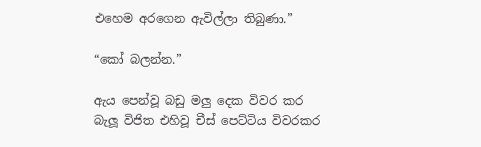එහෙම අරගෙන ඇවිල්ලා තිබුණා.”

“කෝ බලන්න.”

ඇය පෙන්වූ බඩු මලු දෙක විවර කර බැලූ විජිත එහිවූ චීස් පෙට්ටිය විවරකර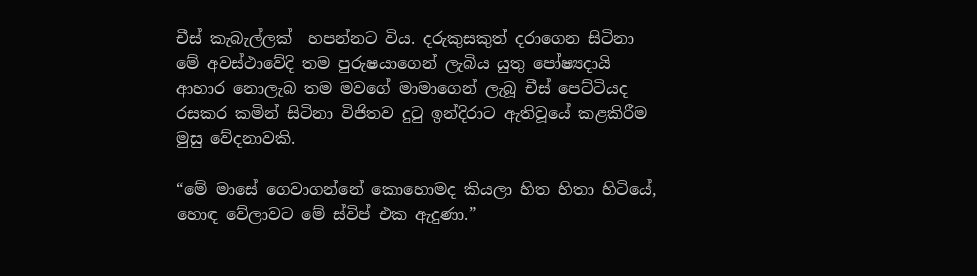චීස් කැබැල්ලක්  හපන්නට විය. දරුකුසකුත් දරාගෙන සිටිනා මේ අවස්ථාවේදි තම පුරුෂයාගෙන් ලැබිය යුතු පෝෂ්‍යදායි ආහාර නොලැබ තම මවගේ මාමාගෙන් ලැබූ චීස් පෙට්ටියද රසකර කමින් සිටිනා විජිතව දුටු ඉන්දිරාට ඇතිවූයේ කළකිරීම මුසු වේදනාවකි.

“මේ මාසේ ගෙවාගන්නේ කොහොමද කියලා හිත හිතා හිටියේ, හොඳ වේලාවට මේ ස්විප් එක ඇදුණා.”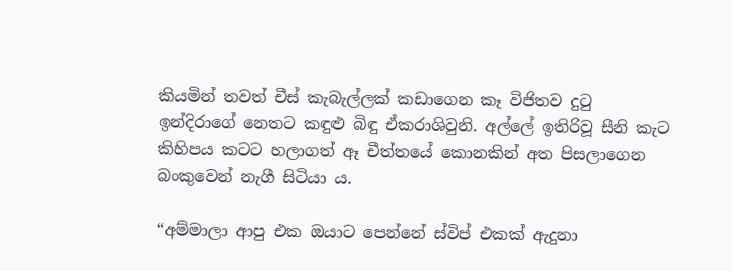කියමින් තවත් චීස් කැබැල්ලක් කඩාගෙන කෑ විජිතව දුටු ඉන්දිරාගේ නෙතට කඳුළු බිඳු ඒකරාශිවුනි. අල්ලේ ඉතිරිවූ සීනි කැට කිහිපය කටට හලාගත් ඈ චීත්තයේ කොනකින් අත පිසලාගෙන බංකුවෙන් නැගී සිටියා ය.

“අම්මාලා ආපු එක ඔයාට පෙන්නේ ස්විප් එකක් ඇදුනා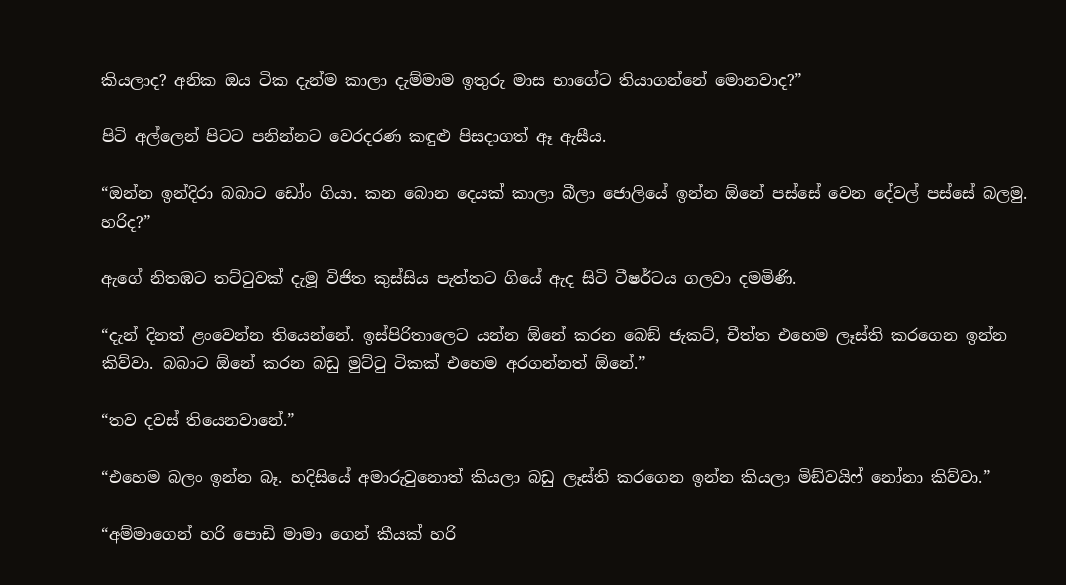කියලාද? අනික ඔය ටික දැන්ම කාලා දැම්මාම ඉතුරු මාස භාගේට තියාගන්නේ මොනවාද?”

පිටි අල්ලෙන් පිටට පනින්නට වෙරදරණ කඳුළු පිසදාගත් ඈ ඇසීය.

“ඔන්න ඉන්දිරා බබාට ඩෝං ගියා. කන බොන දෙයක් කාලා බීලා ජොලියේ ඉන්න ඕනේ පස්සේ වෙන දේවල් පස්සේ බලමු. හරිද?”

ඇගේ නිතඹට තට්ටුවක් දැමූ විජිත කුස්සිය පැත්තට ගියේ ඇද සිටි ටීෂර්ටය ගලවා දමමිණි.

“දැන් දිනත් ළංවෙන්න තියෙන්නේ. ඉස්පිරිතාලෙට යන්න ඕනේ කරන බෙඞ් ජැකට්, චීත්ත එහෙම ලෑස්ති කරගෙන ඉන්න කිව්වා. බබාට ඕනේ කරන බඩු මුට්ටු ටිකක් එහෙම අරගන්නත් ඕනේ.”

“තව දවස් තියෙනවානේ.”

“එහෙම බලං ඉන්න බෑ. හදිසියේ අමාරුවුනොත් කියලා බඩු ලෑස්ති කරගෙන ඉන්න කියලා මිඞ්වයිෆ් නෝනා කිව්වා.”

“අම්මාගෙන් හරි පොඩි මාමා ගෙන් කීයක් හරි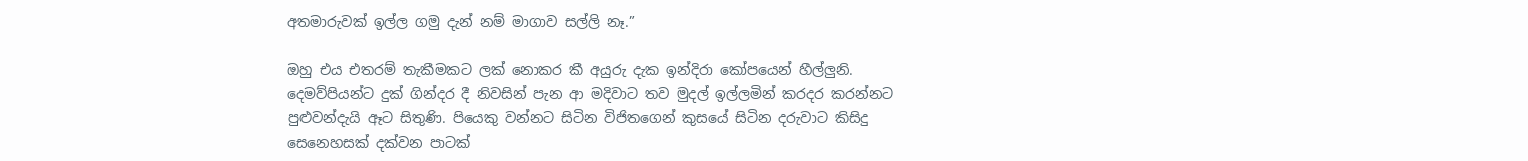අතමාරුවක් ඉල්ල ගමු දැන් නම් මාගාව සල්ලි නෑ.”

ඔහු එය එතරම් තැකීමකට ලක් නොකර කී අයුරු දැක ඉන්දිරා කෝපයෙන් හීල්ලුනි. දෙමව්පියන්ට දුක් ගින්දර දී නිවසින් පැන ආ මදිවාට තව මුදල් ඉල්ලමින් කරදර කරන්නට පුළුවන්දැයි ඈට සිතුණි. පියෙකු වන්නට සිටින විජිතගෙන් කුසයේ සිටින දරුවාට කිසිදු සෙනෙහසක් දක්වන පාටක්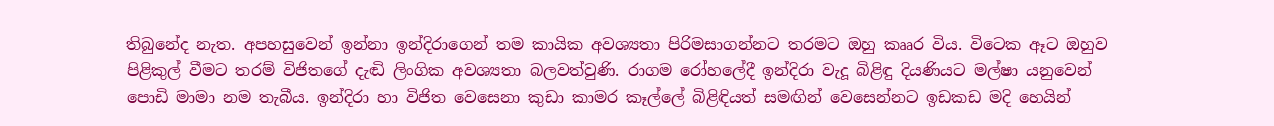තිබුනේද නැත. අපහසුවෙන් ඉන්නා ඉන්දිරාගෙන් තම කායික අවශ්‍යතා පිරිමසාගන්නට තරමට ඔහු කෲර විය. විටෙක ඈට ඔහුව පිළිකුල් වීමට තරම් විජිතගේ දැඬි ලිංගික අවශ්‍යතා බලවත්වුණි. රාගම රෝහලේදී ඉන්දිරා වැදූ බිළිඳු දියණියට මල්ෂා යනුවෙන් පොඩි මාමා නම තැබීය. ඉන්දිරා හා විජිත වෙසෙනා කුඩා කාමර කෑල්ලේ බිළිඳියත් සමඟින් වෙසෙන්නට ඉඩකඩ මදි හෙයින්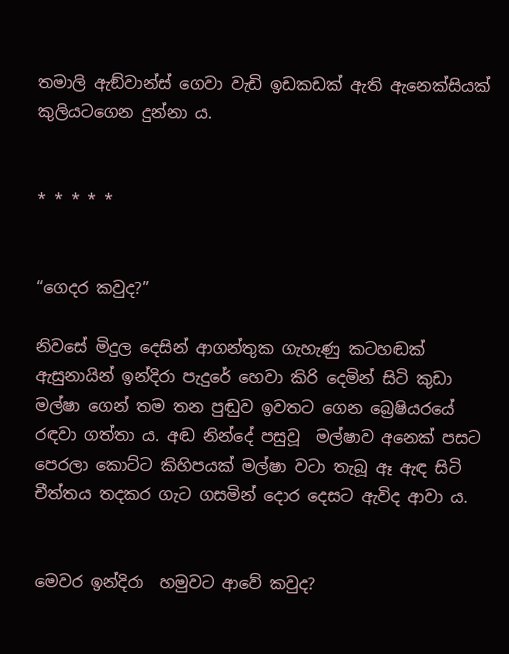තමාලි ඇඞ්වාන්ස් ගෙවා වැඩි ඉඩකඩක් ඇති ඇනෙක්සියක් කුලියටගෙන දුන්නා ය.


* * * * *


“ගෙදර කවුද?”

නිවසේ මිදුල දෙසින් ආගන්තුක ගැහැණු කටහඬක් ඇසුනායින් ඉන්දිරා පැදුරේ හෙවා කිරි දෙමින් සිටි කුඩා මල්ෂා ගෙන් තම තන පුඬුව ඉවතට ගෙන බ්‍රෙෂියරයේ රඳවා ගත්තා ය. අඬ නින්දේ පසුවූ  මල්ෂාව අනෙක් පසට පෙරලා කොට්ට කිහිපයක් මල්ෂා වටා තැබූ ඈ ඇඳ සිටි චීත්තය තදකර ගැට ගසමින් දොර දෙසට ඇවිද ආවා ය.


මෙවර ඉන්දිරා  හමුවට ආවේ කවුද?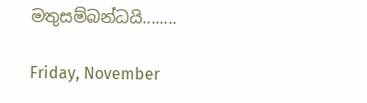මතුසම්බන්ධයි........

Friday, November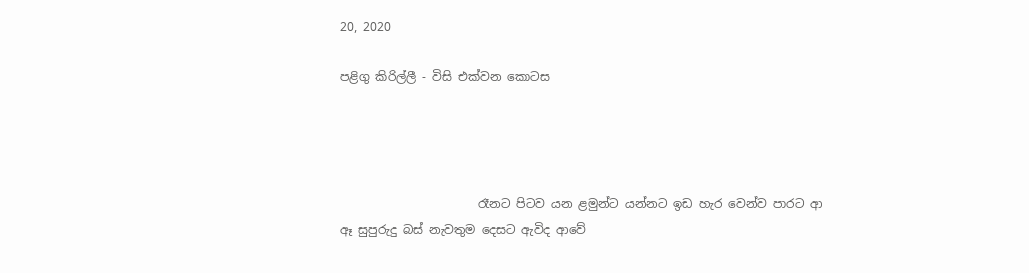20, 2020

පළිගු කිරිල්ලී - විසි එක්වන කොටස




                       රෑනට පිටව යන ළමුන්ට යන්නට ඉඩ හැර වෙන්ව පාරට ආ ඈ සුපුරුදු බස් නැවතුම දෙසට ඇවිද ආවේ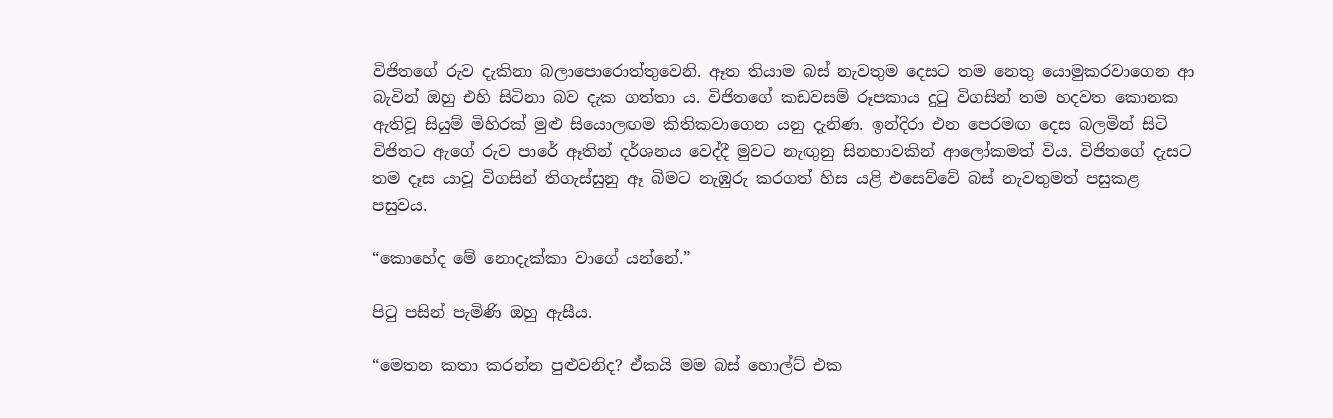විජිතගේ රුව දැකිනා බලාපොරොත්තුවෙනි. ඈත තියාම බස් නැවතුම දෙසට තම නෙතු යොමුකරවාගෙන ආ බැවින් ඔහු එහි සිටිනා බව දැක ගත්තා ය. විජිතගේ කඩවසම් රූපකාය දුටු විගසින් තම හදවත කොනක ඇතිවූ සියුම් මිහිරක් මුළු සියොලඟම කිතිකවාගෙන යනු දැනිණ. ඉන්දිරා එන පෙරමඟ දෙස බලමින් සිටි විජිතට ඇගේ රුව පාරේ ඈතින් දර්ශනය වෙද්දී මුවට නැඟුනු සිනහාවකින් ආලෝකමත් විය. විජිතගේ දැසට තම දෑස යාවූ විගසින් තිගැස්සුනු ඈ බිමට නැඹුරු කරගත් හිස යළි එසෙව්වේ බස් නැවතුමත් පසුකළ පසුවය.

“කොහේද මේ නොදැක්කා වාගේ යන්නේ.”

පිටු පසින් පැමිණි ඔහු ඇසීය.

“මෙතන කතා කරන්න පුළුවනිද? ඒකයි මම බස් හොල්ට් එක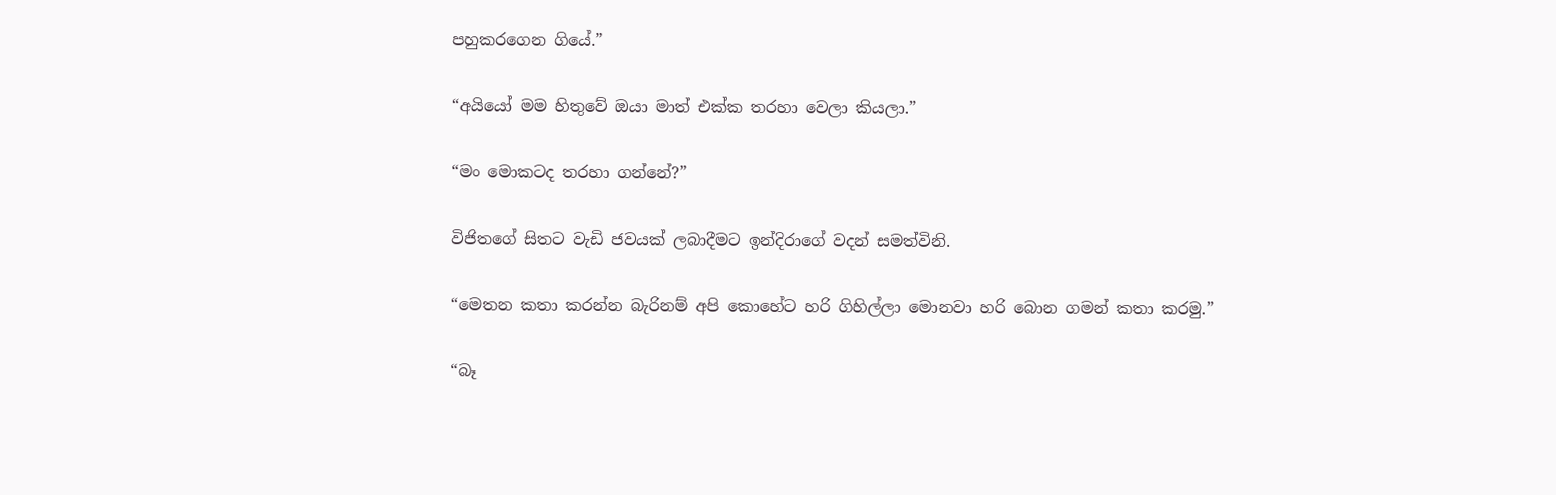පහුකරගෙන ගියේ.”

“අයියෝ මම හිතුවේ ඔයා මාත් එක්ක තරහා වෙලා කියලා.”

“මං මොකටද තරහා ගන්නේ?”

විජිතගේ සිතට වැඩි ජවයක් ලබාදීමට ඉන්දිරාගේ වදන් සමත්විනි.

“මෙතන කතා කරන්න බැරිනම් අපි කොහේට හරි ගිහිල්ලා මොනවා හරි බොන ගමන් කතා කරමු.”

“බෑ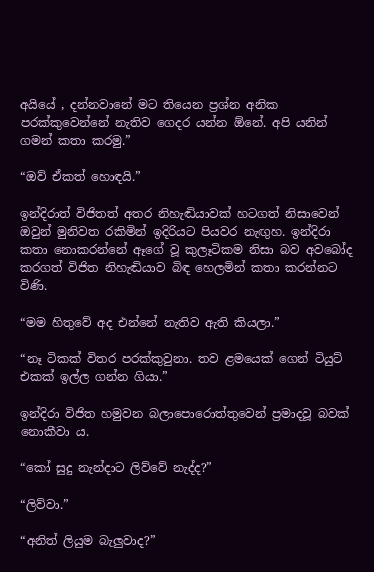අයියේ , දන්නවානේ මට තියෙන ප්‍රශ්න අනික පරක්කුවෙන්නේ නැතිව ගෙදර යන්න ඕනේ. අපි යනින් ගමන් කතා කරමු.”

“ඔව් ඒකත් හොඳයි.”

ඉන්දිරාත් විජිතත් අතර නිහැඬියාවක් හටගත් නිසාවෙන් ඔවුන් මුනිවත රකිමින් ඉදිරියට පියවර නැඟුහ. ඉන්දිරා කතා නොකරන්නේ ඈගේ වූ කුලෑටිකම නිසා බව අවබෝද කරගත් විජිත නිහැඬියාව බිඳ හෙලමින් කතා කරන්නට විණි.

“මම හිතුවේ අද එන්නේ නැතිව ඇති කියලා.”

“නෑ ටිකක් විතර පරක්කුවුනා. තව ළමයෙක් ගෙන් ටියුට් එකක් ඉල්ල ගන්න ගියා.”

ඉන්දිරා විජිත හමුවන බලාපොරොත්තුවෙන් ප්‍රමාදවූ බවක් නොකීවා ය.

“කෝ සුදු නැන්දාට ලිව්වේ නැද්ද?”

“ලිව්වා.”

“අනිත් ලියුම බැලුවාද?”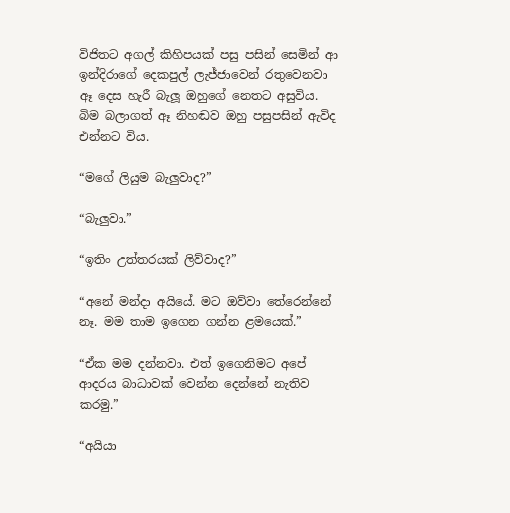විජිතට අගල් කිහිපයක් පසු පසින් සෙමින් ආ ඉන්දිරාගේ දෙකපුල් ලැජ්ජාවෙන් රතුවෙනවා ඈ දෙස හැරී බැලූ ඔහුගේ නෙතට අසුවිය. බිම බලාගත් ඈ නිහඬව ඔහු පසුපසින් ඇවිද එන්නට විය.

“මගේ ලියුම බැලුවාද?”

“බැලුවා.”

“ඉතිං උත්තරයක් ලිව්වාද?”

“අනේ මන්දා අයියේ. මට ඔව්වා තේරෙන්නේ නෑ. මම තාම ඉගෙන ගන්න ළමයෙක්.”

“ඒක මම දන්නවා. එත් ඉගෙනිමට අපේ ආදරය බාධාවක් වෙන්න දෙන්නේ නැතිව කරමු.”

“අයියා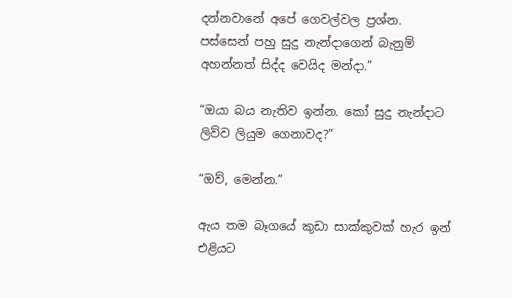දන්නවානේ අපේ ගෙවල්වල ප්‍රශ්න. පස්සෙන් පහු සුදු නැන්දාගෙන් බැනුම් අහන්නත් සිද්ද වෙයිද මන්දා.”

“ඔයා බය නැතිව ඉන්න. කෝ සුදු නැන්දාට ලිව්ව ලියුම ගෙනාවද?”

“ඔව්, මෙන්න.”

ඇය තම බෑගයේ කුඩා සාක්කුවක් හැර ඉන් එළියට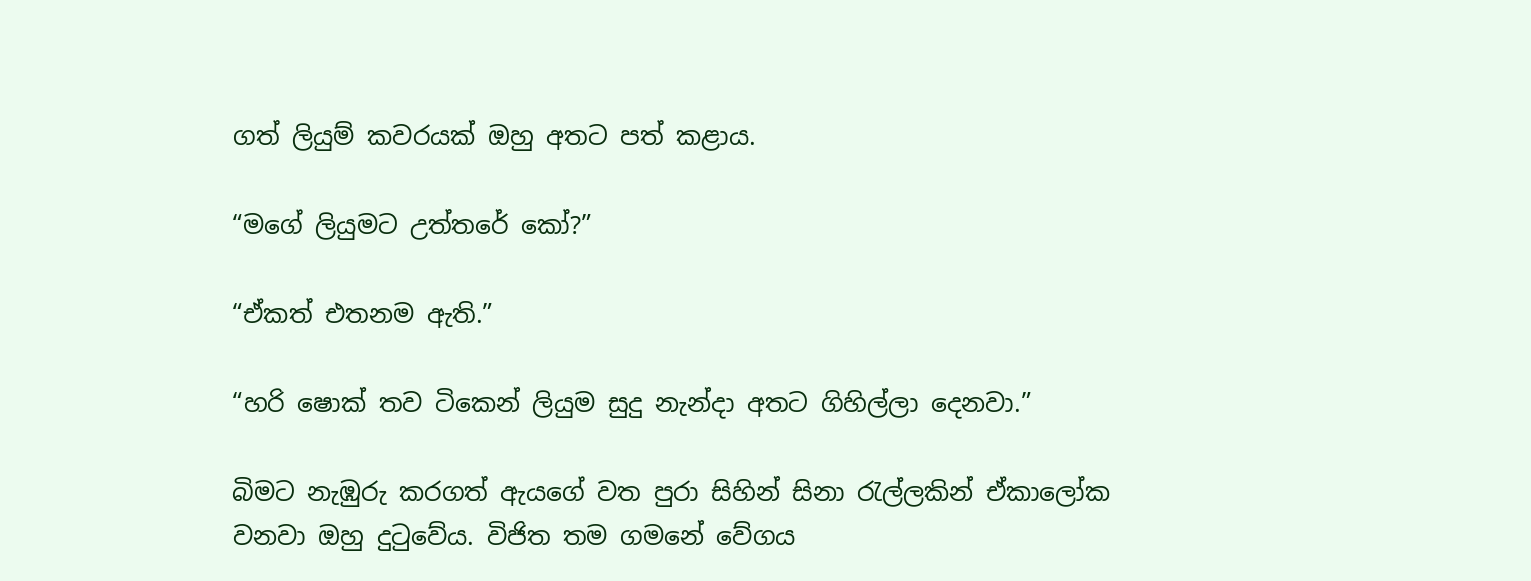ගත් ලියුම් කවරයක් ඔහු අතට පත් කළාය.

“මගේ ලියුමට උත්තරේ කෝ?”

“ඒකත් එතනම ඇති.”

“හරි ෂොක් තව ටිකෙන් ලියුම සුදු නැන්දා අතට ගිහිල්ලා දෙනවා.”

බිමට නැඹුරු කරගත් ඇයගේ වත පුරා සිහින් සිනා රැල්ලකින් ඒකාලෝක වනවා ඔහු දුටුවේය. විජිත තම ගමනේ වේගය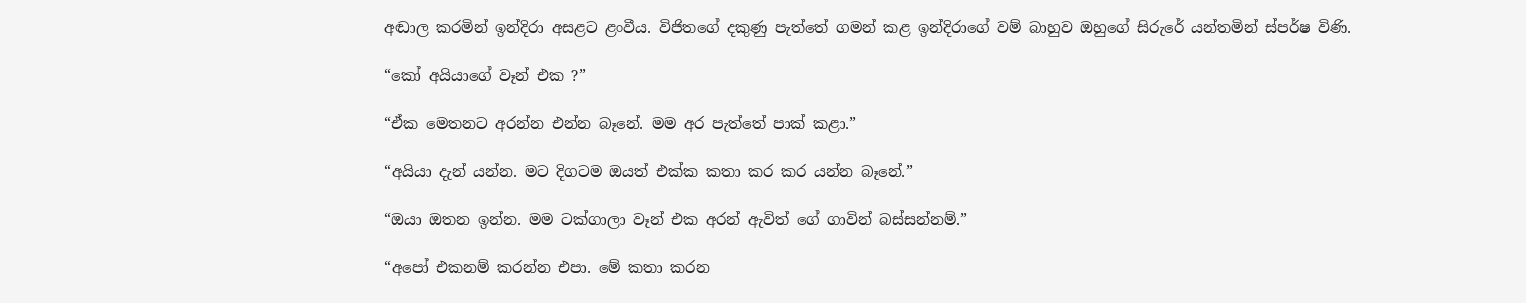අඬාල කරමින් ඉන්දිරා අසළට ළංවීය. විජිතගේ දකුණු පැත්තේ ගමන් කළ ඉන්දිරාගේ වම් බාහුව ඔහුගේ සිරුරේ යන්තමින් ස්පර්ෂ විණි.

“කෝ අයියාගේ වෑන් එක ?”

“ඒක මෙතනට අරන්න එන්න බෑනේ. මම අර පැත්තේ පාක් කළා.”

“අයියා දැන් යන්න. මට දිගටම ඔයත් එක්ක කතා කර කර යන්න බෑනේ.”

“ඔයා ඔතන ඉන්න. මම ටක්ගාලා වෑන් එක අරන් ඇවිත් ගේ ගාවින් බස්සන්නම්.”

“අපෝ එකනම් කරන්න එපා. මේ කතා කරන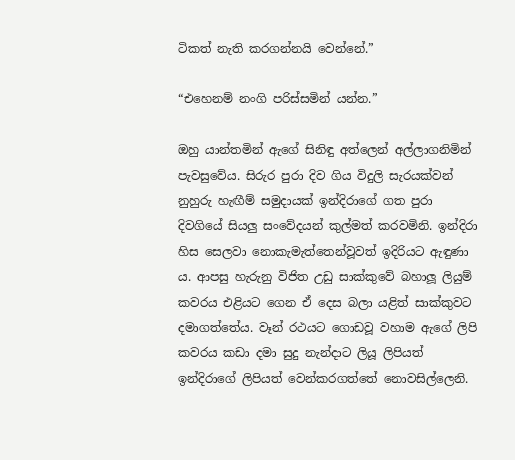ටිකත් නැති කරගන්නයි වෙන්නේ.”

“එහෙනම් නංගි පරිස්සමින් යන්න.”

ඔහු යාන්තමින් ඇගේ සිනිඳු අත්ලෙන් අල්ලාගනිමින් පැවසුවේය. සිරුර පුරා දිව ගිය විදුලි සැරයක්වන් නුහුරු හැඟීම් සමුදායක් ඉන්දිරාගේ ගත පුරා දිවගියේ සියලු සංවේදයන් කුල්මත් කරවමිනි. ඉන්දිරා හිස සෙලවා නොකැමැත්තෙන්වූවත් ඉදිරියට ඇඳුණා ය. ආපසු හැරුනු විජිත උඩු සාක්කුවේ බහාලූ ලියුම් කවරය එළියට ගෙන ඒ දෙස බලා යළිත් සාක්කුවට දමාගත්තේය. වෑන් රථයට ගොඩවූ වහාම ඇගේ ලිපි කවරය කඩා දමා සුදු නැන්දාට ලියූ ලිපියත් ඉන්දිරාගේ ලිපියත් වෙන්කරගත්තේ නොවසිල්ලෙනි.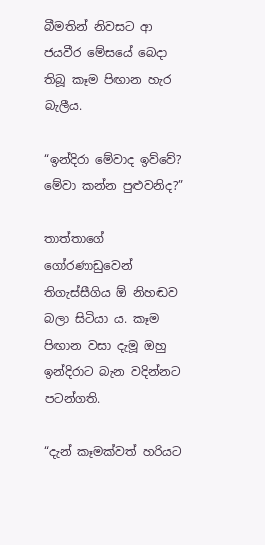බීමතින් නිවසට ආ ජයවීර මේසයේ බෙදා තිබූ කෑම පිඟාන හැර බැලීය.

“ඉන්දිරා මේවාද ඉව්වේ? මේවා කන්න පුළුවනිද?”

තාත්තාගේ ගෝරණාඩුවෙන් තිගැස්සීගිය ඕ නිහඬව බලා සිටියා ය. කෑම පිඟාන වසා දැමූ ඔහු ඉන්දිරාට බැන වදින්නට පටන්ගති.

“දැන් කෑමක්වත් හරියට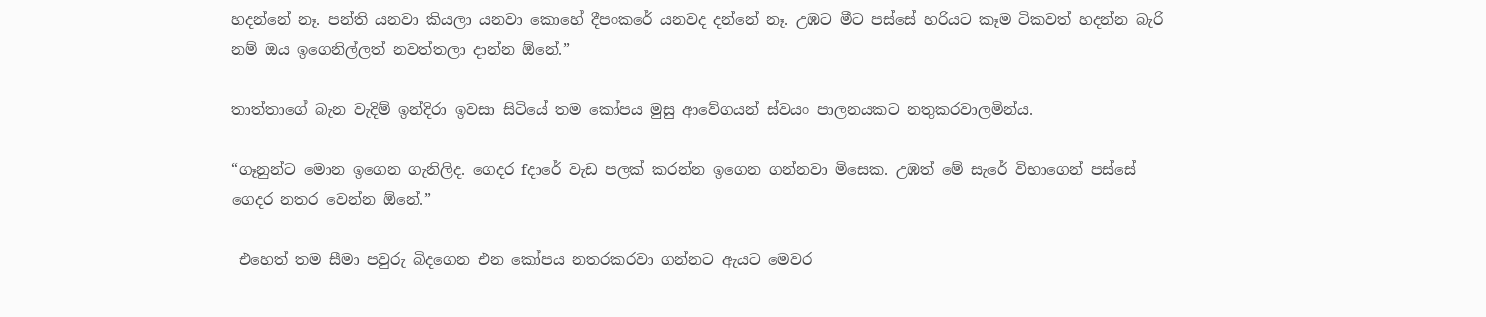හදන්නේ නෑ. පන්ති යනවා කියලා යනවා කොහේ දීපංකරේ යනවද දන්නේ නෑ. උඹට මීට පස්සේ හරියට කෑම ටිකවත් හදන්න බැරි නම් ඔය ඉගෙනිල්ලත් නවත්තලා දාන්න ඕනේ.”

තාත්තාගේ බැන වැදිම් ඉන්දිරා ඉවසා සිටියේ තම කෝපය මුසු ආවේගයන් ස්වයං පාලනයකට නතුකරවාලමින්ය.

“ගෑනුන්ට මොන ඉගෙන ගැනිලිද. ගෙදර fදාරේ වැඩ පලක් කරන්න ඉගෙන ගන්නවා මිසෙක. උඹත් මේ සැරේ විභාගෙන් පස්සේ ගෙදර නතර වෙන්න ඕනේ.”

 එහෙත් තම සීමා පවුරු බිදගෙන එන කෝපය නතරකරවා ගන්නට ඇයට මෙවර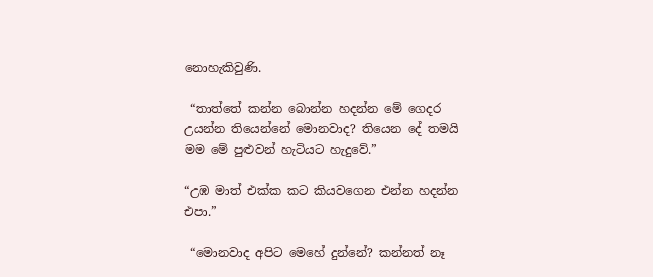නොහැකිවුණි.

 “තාත්තේ කන්න බොන්න හදන්න මේ ගෙදර උයන්න තියෙන්නේ මොනවාද? තියෙන දේ තමයි මම මේ පුළුවන් හැටියට හැදුවේ.”

“උඹ මාත් එක්ක කට කියවගෙන එන්න හදන්න එපා.”

 “මොනවාද අපිට මෙහේ දුන්නේ? කන්නත් නෑ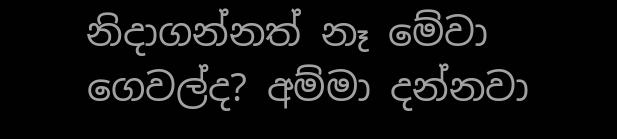නිදාගන්නත් නෑ මේවා ගෙවල්ද? අම්මා දන්නවා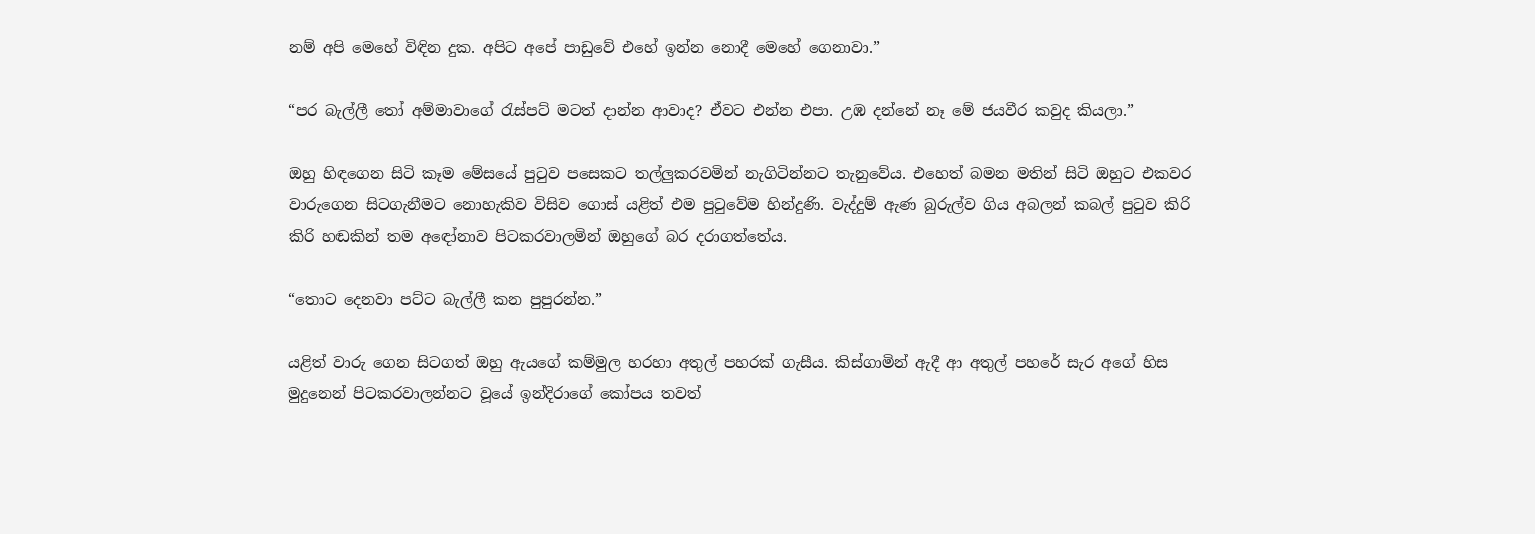නම් අපි මෙහේ විඳින දුක. අපිට අපේ පාඩුවේ එහේ ඉන්න නොදී මෙහේ ගෙනාවා.”

“පර බැල්ලී තෝ අම්මාවාගේ රැස්පට් මටත් දාන්න ආවාද? ඒවට එන්න එපා. උඹ දන්නේ නෑ මේ ජයවීර කවුද කියලා.”

ඔහු හිඳගෙන සිටි කෑම මේසයේ පුටුව පසෙකට තල්ලුකරවමින් නැගිටින්නට තැනුවේය. එහෙත් බමන මතින් සිටි ඔහුට එකවර වාරුගෙන සිටගැනීමට නොහැකිව විසිව ගොස් යළිත් එම පුටුවේම හින්දුණි. වැද්දුම් ඇණ බුරුල්ව ගිය අබලන් කබල් පුටුව කිරි කිරි හඬකින් තම අඳෝනාව පිටකරවාලමින් ඔහුගේ බර දරාගත්තේය.

“තොට දෙනවා පට්ට බැල්ලී කන පුපුරන්න.”

යළිත් වාරු ගෙන සිටගත් ඔහු ඇයගේ කම්මුල හරහා අතුල් පහරක් ගැසීය. කිස්ගාමින් ඇදී ආ අතුල් පහරේ සැර අගේ හිස මුදුනෙන් පිටකරවාලන්නට වූයේ ඉන්දිරාගේ කෝපය තවත්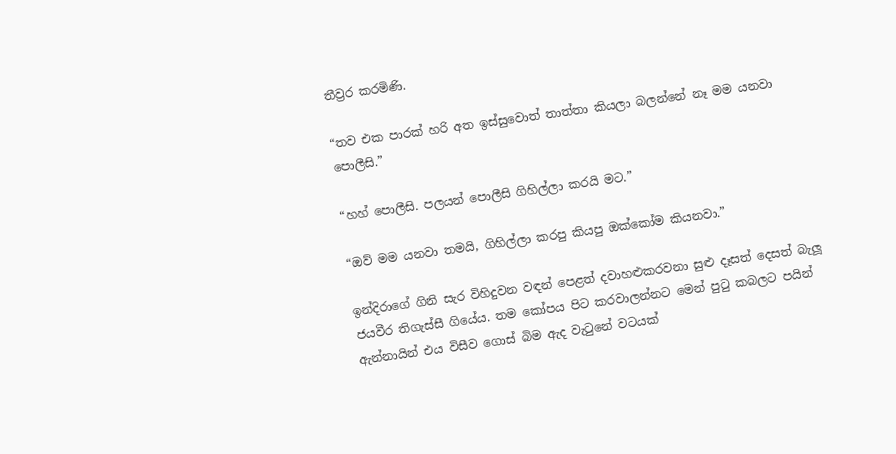තීව්‍රර කරමිණි.

“තව එක පාරක් හරි අත ඉස්සුවොත් තාත්තා කියලා බලන්නේ නෑ මම යනවා පොලීසි.”

“හහ් පොලීසි. පලයන් පොලීසි ගිහිල්ලා කරයි මට.”

“ඔව් මම යනවා තමයි, ගිහිල්ලා කරපු කියපු ඔක්කෝම කියනවා.”

ඉන්දිරාගේ ගිනි සැර විහිදුවන වඳන් පෙළත් දවාහළුකරවනා සුළු දෑසත් දෙසත් බැලූ ජයවීර තිගැස්සී ගියේය. තම කෝපය පිට කරවාලන්නට මෙන් පුටු කබලට පයින් ඇන්නායින් එය විසීව ගොස් බිම ඇද වැටුනේ වටයක්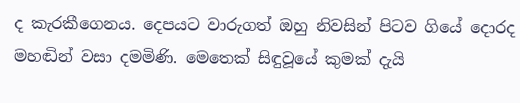ද කැරකීගෙනය. දෙපයට වාරුගත් ඔහු නිවසින් පිටව ගියේ දොරද මහඬින් වසා දමමිණි. මෙතෙක් සිඳුවූයේ කුමක් දැයි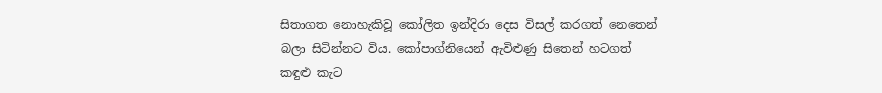සිතාගත නොහැකිවූ කෝලිත ඉන්දිරා දෙස විසල් කරගත් නෙතෙන් බලා සිටින්නට විය. කෝපාග්නියෙන් ඇවිළුණු සිතෙන් හටගත් කඳුළු කැට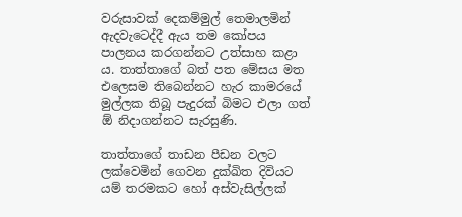වරුසාවක් දෙකම්මුල් තෙමාලමින් ඇදවැටෙද්දී ඇය තම කෝපය පාලනය කරගන්නට උත්සාහ කළා ය. තාත්තාගේ බත් පත මේසය මත එලෙසම තිබෙන්නට හැර කාමරයේ මුල්ලක තිබූ පැදුරක් බිමට එලා ගත් ඕ නිදාගන්නට සැරසුණි.

තාත්තාගේ තාඩන පීඩන වලට ලක්වෙමින් ගෙවන දුක්ඛිත දිවියට යම් තරමකට හෝ අස්වැසිල්ලක්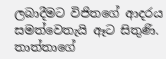ලබාදීමට විජිතගේ ආදරය සමත්වෙතැයි ඈට සිතුණි. තාත්තාගේ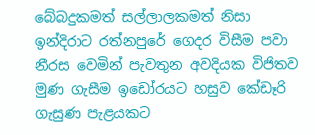බේබදුකමත් සල්ලාලකමත් නිසා ඉන්දිරාට රත්නපුරේ ගෙදර විසීම පවා නීරස වෙමින් පැවතුන අවදියක විජිතව මුණ ගැසීම ඉඩෝරයට හසුව කේඩෑරි ගැසුණ පැළයකට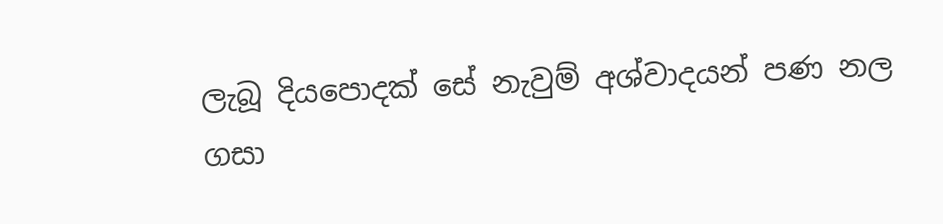ලැබූ දියපොදක් සේ නැවුම් අශ්වාදයන් පණ නල ගසා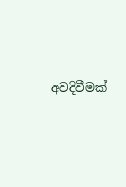අවදිවීමක්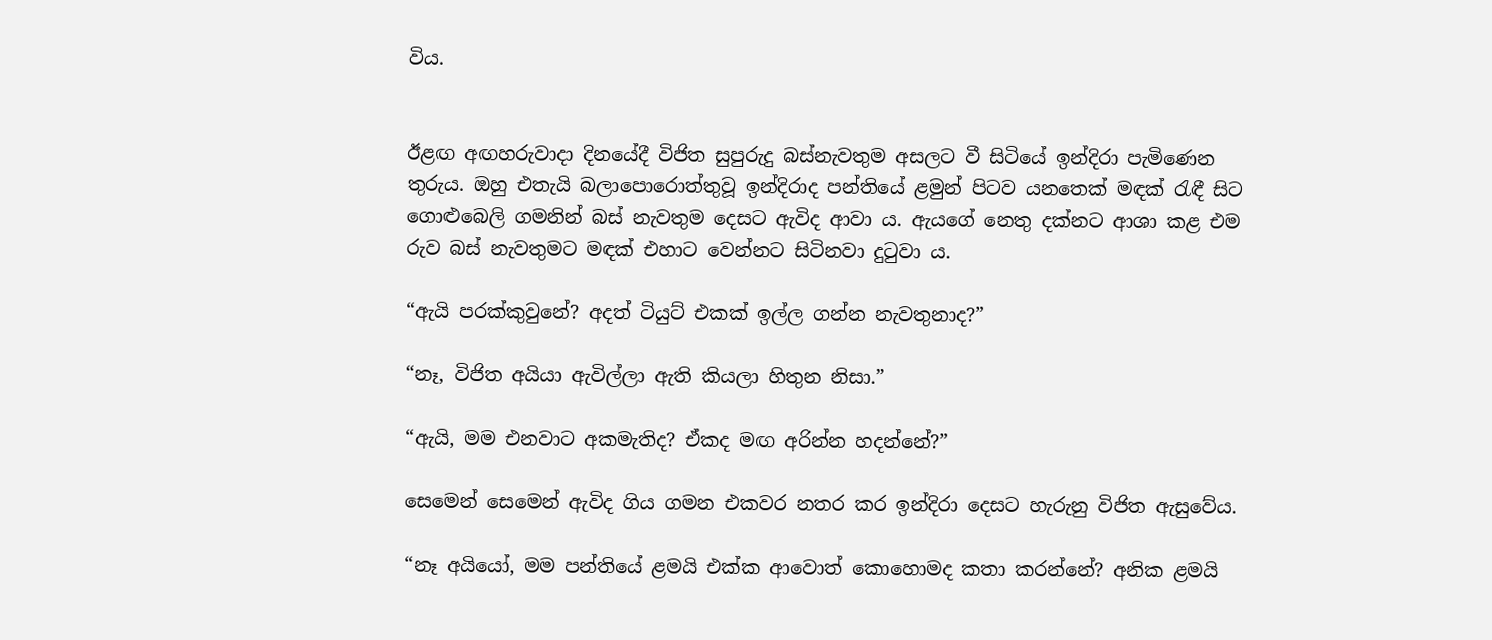විය.


ඊළඟ අඟහරුවාදා දිනයේදී විජිත සුපුරුදු බස්නැවතුම අසලට වී සිටියේ ඉන්දිරා පැමිණෙන තුරුය. ඔහු එතැයි බලාපොරොත්තුවූ ඉන්දිරාද පන්තියේ ළමුන් පිටව යනතෙක් මඳක් රැඳී සිට ගොළුබෙලි ගමනින් බස් නැවතුම දෙසට ඇවිද ආවා ය. ඇයගේ නෙතු දක්නට ආශා කළ එම රුව බස් නැවතුමට මඳක් එහාට වෙන්නට සිටිනවා දුටුවා ය.

“ඇයි පරක්කුවුනේ? අදත් ටියුට් එකක් ඉල්ල ගන්න නැවතුනාද?”

“නෑ, විජිත අයියා ඇවිල්ලා ඇති කියලා හිතුන නිසා.”

“ඇයි, මම එනවාට අකමැතිද? ඒකද මඟ අරින්න හදන්නේ?”

සෙමෙන් සෙමෙන් ඇවිද ගිය ගමන එකවර නතර කර ඉන්දිරා දෙසට හැරුනු විජිත ඇසුවේය.

“නෑ අයියෝ, මම පන්තියේ ළමයි එක්ක ආවොත් කොහොමද කතා කරන්නේ? අනික ළමයි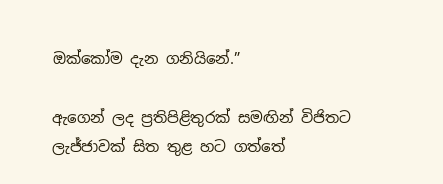ඔක්කෝම දැන ගනියිනේ.”

ඇගෙන් ලද ප්‍රතිපිළිතුරක් සමඟින් විජිතට ලැජ්ජාවක් සිත තුළ හට ගත්තේ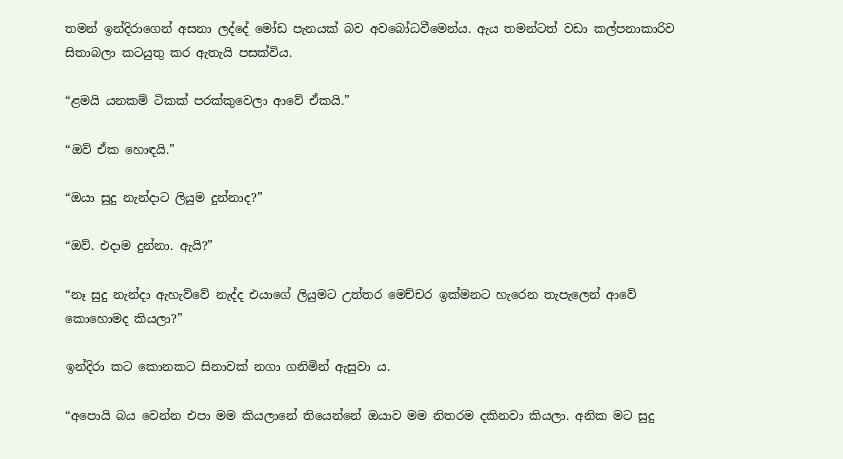තමන් ඉන්දිරාගෙන් අසනා ලද්දේ මෝඩ පැනයක් බව අවබෝධවීමෙන්ය. ඇය තමන්ටත් වඩා කල්පනාකාරිව සිතාබලා කටයුතු කර ඇතැයි පසක්විය.

“ළමයි යනකම් ටිකක් පරක්කුවෙලා ආවේ ඒකයි.”

“ඔව් ඒක හොඳයි.”

“ඔයා සුදු නැන්දාට ලියුම දුන්නාද?”

“ඔව්. එදාම දුන්නා. ඇයි?”

“නෑ සුදු නැන්දා ඇහැව්වේ නැද්ද එයාගේ ලියුමට උත්තර මෙච්චර ඉක්මනට හැරෙන තැපැලෙන් ආවේ කොහොමද කියලා?”

ඉන්දිරා කට කොනකට සිනාවක් නගා ගනිමින් ඇසුවා ය.

“අපොයි බය වෙන්න එපා මම කියලානේ තියෙන්නේ ඔයාව මම නිතරම දකිනවා කියලා. අනික මට සුදු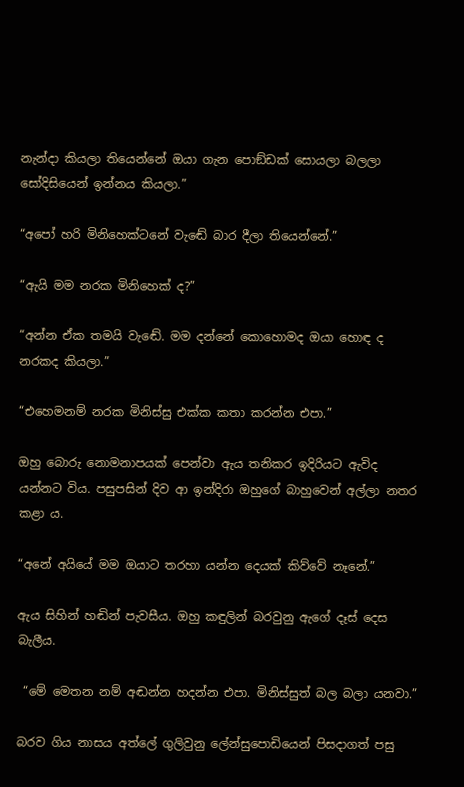නැන්දා කියලා තියෙන්නේ ඔයා ගැන පොඞ්ඩක් සොයලා බලලා සෝදිසියෙන් ඉන්නය කියලා.”

“අපෝ හරි මිනිහෙක්ටනේ වැඬේ බාර දීලා තියෙන්නේ.”

“ඇයි මම නරක මිනිහෙක් ද?”

“අන්න ඒක තමයි වැඬේ. මම දන්නේ කොහොමද ඔයා හොඳ ද නරකද කියලා.”

“එහෙමනම් නරක මිනිස්සු එක්ක කතා කරන්න එපා.”

ඔහු බොරු නොමනාපයක් පෙන්වා ඇය තනිකර ඉදිරියට ඇවිද යන්නට විය. පසුපසින් දිව ආ ඉන්දිරා ඔහුගේ බාහුවෙන් අල්ලා නතර කළා ය.

“අනේ අයියේ මම ඔයාට තරහා යන්න දෙයක් කිව්වේ නෑනේ.”

ඇය සිහින් හඬින් පැවසීය. ඔහු කඳුලින් බරවුනු ඇගේ දෑස් දෙස බැලීය.

 “මේ මෙතන නම් අඬන්න හදන්න එපා. මිනිස්සුත් බල බලා යනවා.”

බරව ගිය නාසය අත්ලේ ගුලිවුනු ලේන්සුපොඩියෙන් පිසදාගත් පසු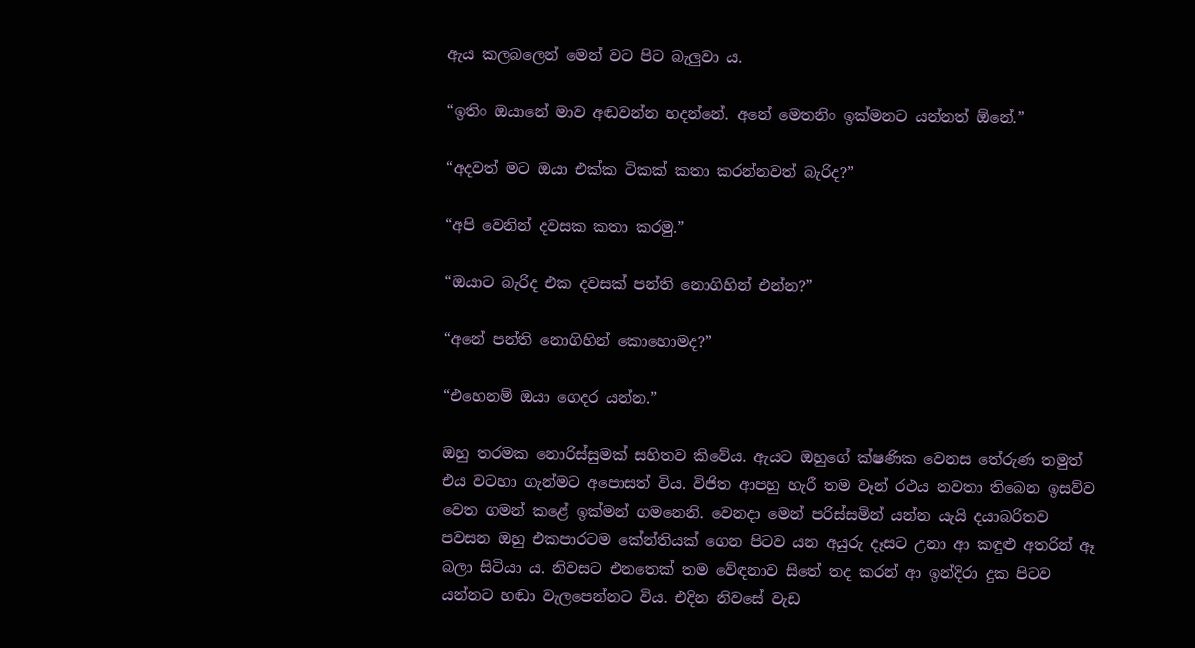ඇය කලබලෙන් මෙන් වට පිට බැලුවා ය.

“ඉතිං ඔයානේ මාව අඬවන්න හදන්නේ. අනේ මෙතනිං ඉක්මනට යන්නත් ඕනේ.”

“අදවත් මට ඔයා එක්ක ටිකක් කතා කරන්නවත් බැරිද?”

“අපි වෙනින් දවසක කතා කරමු.”

“ඔයාට බැරිද එක දවසක් පන්ති නොගිහින් එන්න?”

“අනේ පන්ති නොගිහින් කොහොමද?”

“එහෙනම් ඔයා ගෙදර යන්න.”

ඔහු තරමක නොරිස්සුමක් සහිතව කිවේය. ඇයට ඔහුගේ ක්ෂණික වෙනස තේරුණ තමුත් එය වටහා ගැන්මට අපොසත් විය. විජිත ආපහු හැරී තම වෑන් රථය නවතා තිබෙන ඉසව්ව වෙත ගමන් කළේ ඉක්මන් ගමනෙනි. වෙනදා මෙන් පරිස්සමින් යන්න යැයි දයාබරිතව පවසන ඔහු එකපාරටම කේන්තියක් ගෙන පිටව යන අයුරු දෑසට උනා ආ කඳුළු අතරින් ඈ බලා සිටියා ය. නිවසට එනතෙක් තම වේඳනාව සිතේ තද කරන් ආ ඉන්දිරා දුක පිටව යන්නට හඬා වැලපෙන්නට විය. එදින නිවසේ වැඩ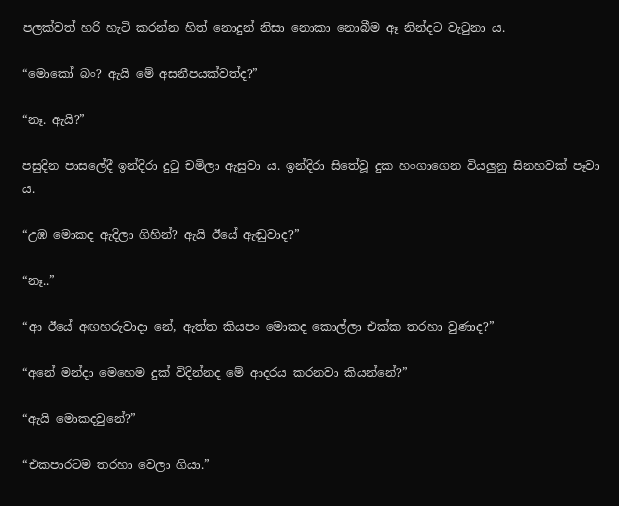පලක්වත් හරි හැටි කරන්න හිත් නොදුන් නිසා නොකා නොබීම ඈ නින්දට වැටුනා ය.

“මොකෝ බං? ඇයි මේ අසනීපයක්වත්ද?”

“නෑ. ඇයි?”

පසුදින පාසලේදී ඉන්දිරා දුටු චමිලා ඇසුවා ය. ඉන්දිරා සිතේවූ දුක හංගාගෙන වියලුනු සිනහවක් පෑවා ය.

“උඹ මොකද ඇදිලා ගිහින්? ඇයි ඊයේ ඇඬුවාද?”

“නෑ..”

“ආ ඊයේ අඟහරුවාදා නේ, ඇත්ත කියපං මොකද කොල්ලා එක්ක තරහා වුණාද?”

“අනේ මන්දා මෙහෙම දුක් විදින්නද මේ ආදරය කරනවා කියන්නේ?”

“ඇයි මොකදවුනේ?”

“එකපාරටම තරහා වෙලා ගියා.”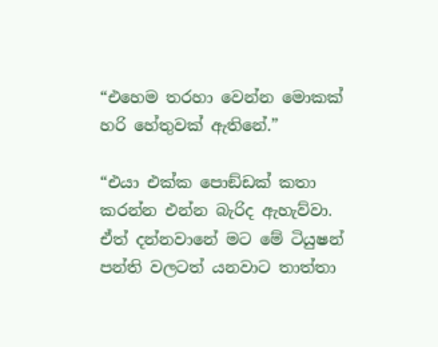“එහෙම තරහා වෙන්න මොකක් හරි හේතුවක් ඇතිනේ.”

“එයා එක්ක පොඞ්ඩක් කතා කරන්න එන්න බැරිද ඇහැව්වා. ඒත් දන්නවානේ මට මේ ටියුෂන් පන්ති වලටත් යනවාට තාත්තා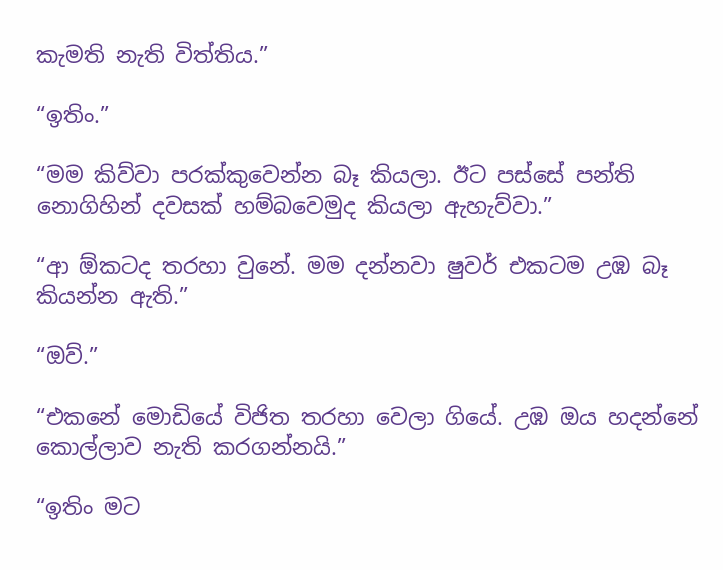කැමති නැති විත්තිය.”

“ඉතිං.”

“මම කිව්වා පරක්කුවෙන්න බෑ කියලා. ඊට පස්සේ පන්ති නොගිහින් දවසක් හම්බවෙමුද කියලා ඇහැව්වා.”

“ආ ඕකටද තරහා වුනේ. මම දන්නවා ෂුවර් එකටම උඹ බෑ කියන්න ඇති.”

“ඔව්.”

“එකනේ මොඩියේ විජිත තරහා වෙලා ගියේ. උඹ ඔය හදන්නේ කොල්ලාව නැති කරගන්නයි.”

“ඉතිං මට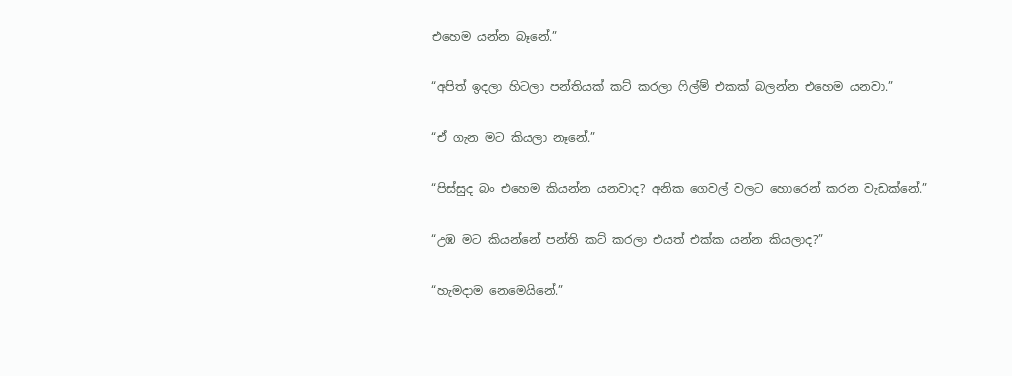එහෙම යන්න බෑනේ.”

“අපිත් ඉදලා හිටලා පන්තියක් කට් කරලා ෆිල්ම් එකක් බලන්න එහෙම යනවා.”

“ඒ ගැන මට කියලා නෑනේ.”

“පිස්සුද බං එහෙම කියන්න යනවාද? අනික ගෙවල් වලට හොරෙන් කරන වැඩක්නේ.”

“උඹ මට කියන්නේ පන්ති කට් කරලා එයත් එක්ක යන්න කියලාද?”

“හැමදාම නෙමෙයිනේ.”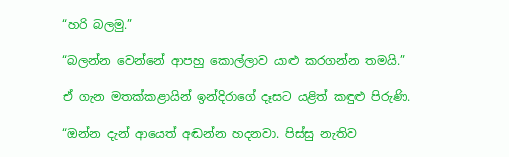“හරි බලමු.”

“බලන්න වෙන්නේ ආපහු කොල්ලාව යාළු කරගන්න තමයි.”

ඒ ගැන මතක්කළායින් ඉන්දිරාගේ දෑසට යළිත් කඳුළු පිරුණි.

“ඔන්න දැන් ආයෙත් අඬන්න හදනවා. පිස්සු නැතිව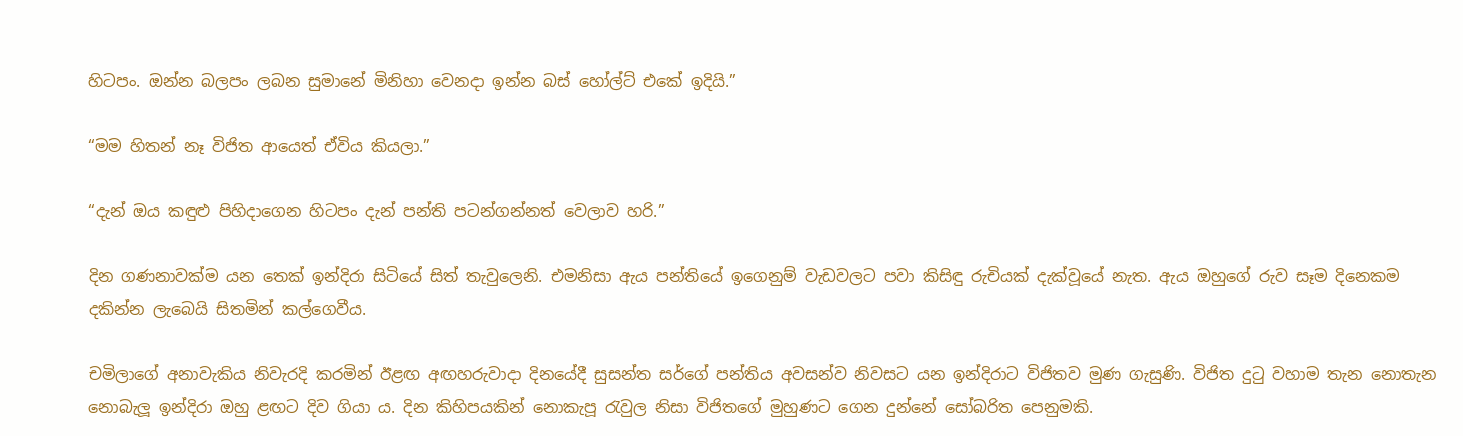හිටපං. ඔන්න බලපං ලබන සුමානේ මිනිහා වෙනදා ඉන්න බස් හෝල්ට් එකේ ඉදියි.”

“මම හිතන් නෑ විජිත ආයෙත් ඒවිය කියලා.”

“දැන් ඔය කඳුළු පිහිදාගෙන හිටපං දැන් පන්ති පටන්ගන්නත් වෙලාව හරි.”

දින ගණනාවක්ම යන තෙක් ඉන්දිරා සිටියේ සිත් තැවුලෙනි. එමනිසා ඇය පන්තියේ ඉගෙනුම් වැඩවලට පවා කිසිඳු රුචියක් දැක්වූයේ නැත. ඇය ඔහුගේ රුව සෑම දිනෙකම දකින්න ලැබෙයි සිතමින් කල්ගෙවීය.

චමිලාගේ අනාවැකිය නිවැරදි කරමින් ඊළඟ අඟහරුවාදා දිනයේදී සුසන්ත සර්ගේ පන්තිය අවසන්ව නිවසට යන ඉන්දිරාට විජිතව මුණ ගැසුණි. විජිත දුටු වහාම තැන නොතැන නොබැලූ ඉන්දිරා ඔහු ළඟට දිව ගියා ය. දින කිහිපයකින් නොකැපූ රැවුල නිසා විජිතගේ මුහුණට ගෙන දුන්නේ සෝබරිත පෙනුමකි.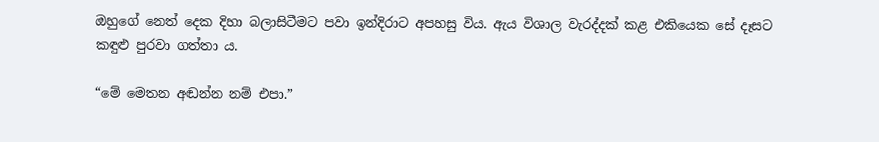ඔහුගේ නෙත් දෙක දිහා බලාසිටීමට පවා ඉන්දිරාට අපහසු විය. ඇය විශාල වැරද්දක් කළ එකියෙක සේ දෑසට කඳුළු පුරවා ගත්තා ය.

“මේ මෙතන අඬන්න නම් එපා.”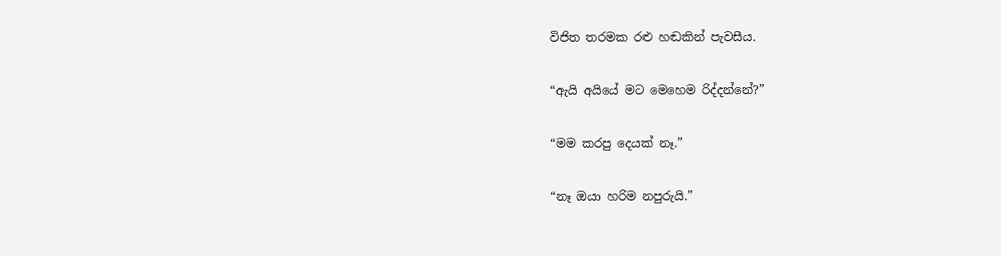විජිත තරමක රළු හඬකින් පැවසීය.

“ඇයි අයියේ මට මෙහෙම රිද්දන්නේ?”

“මම කරපු දෙයක් නෑ.”

“නෑ ඔයා හරිම නපුරුයි.”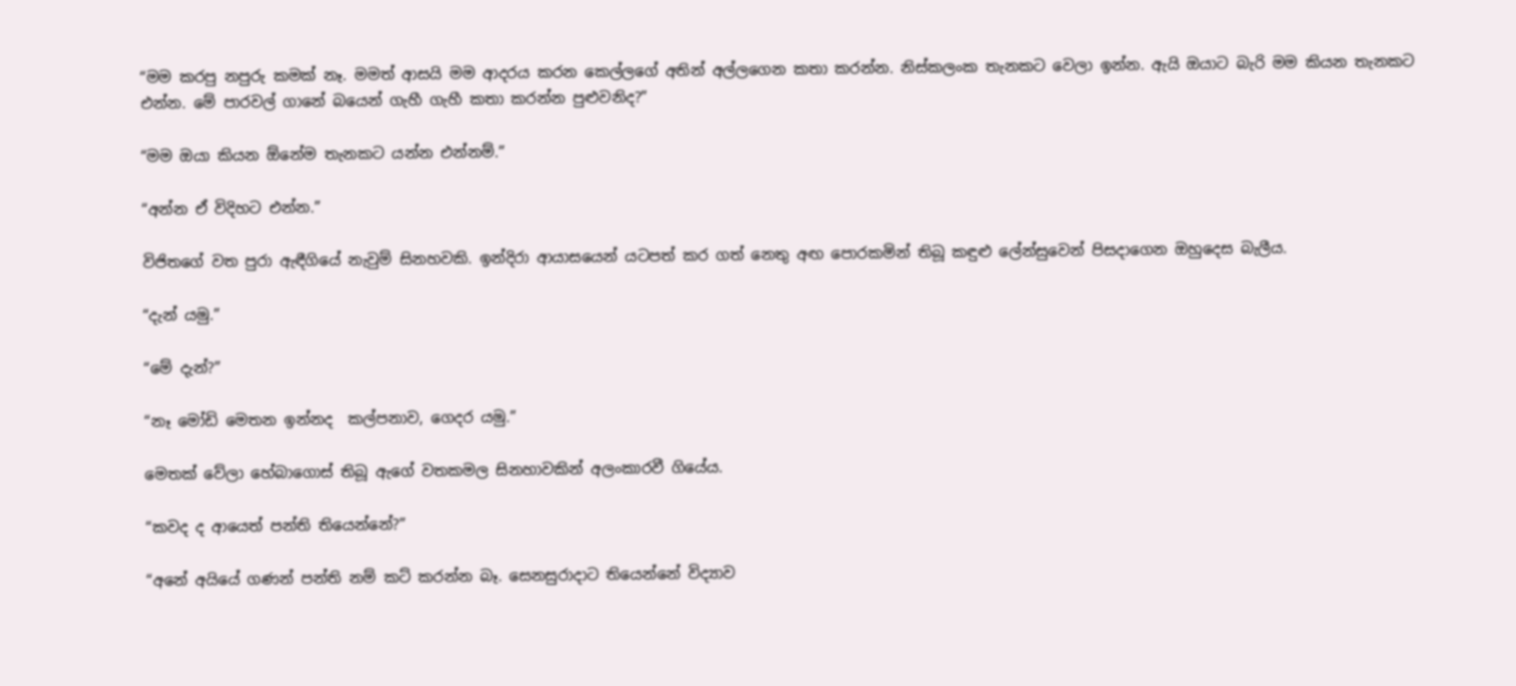“මම කරපු නපුරු කමක් නෑ. මමත් ආසයි මම ආදරය කරන කෙල්ලගේ අතින් අල්ලගෙන කතා කරන්න. නිස්කලංක තැනකට වෙලා ඉන්න. ඇයි ඔයාට බැරි මම කියන තැනකට එන්න. මේ පාරවල් ගානේ බයෙන් ගැහී ගැහී කතා කරන්න පුළුවනිද?”

“මම ඔයා කියන ඕනේම තැනකට යන්න එන්නම්.”

“අන්න ඒ විදිහට එන්න.”

විජිතගේ වත පුරා ඇඳීගියේ නැවුම් සිනහවකි. ඉන්දිරා ආයාසයෙන් යටපත් කර ගත් නෙතු අඟ පොරකමින් තිබූ කඳුළු ලේන්සුවෙන් පිසදාගෙන ඔහුදෙස බැලීය.

“දැන් යමු.”

“මේ දැන්?”

“නෑ මෝඩි මෙතන ඉන්නද  කල්පනාව, ගෙදර යමු.”

මෙතක් වේලා හේබාගොස් තිබූ ඇගේ වතකමල සිනහාවකින් අලංකාරවී ගියේය.

“කවද ද ආයෙත් පන්ති තියෙන්නේ?”

“අනේ අයියේ ගණන් පන්ති නම් කට් කරන්න බෑ. සෙනසුරාදාට තියෙන්නේ විද්‍යාව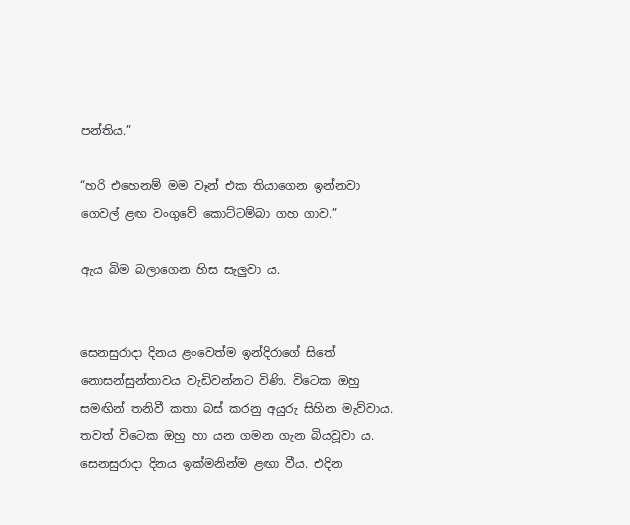පන්තිය.”

“හරි එහෙනම් මම වෑන් එක තියාගෙන ඉන්නවා ගෙවල් ළඟ වංගුවේ කොට්ටම්බා ගහ ගාව.”

ඇය බිම බලාගෙන හිස සැලුවා ය.


සෙනසුරාදා දිනය ළංවෙත්ම ඉන්දිරාගේ සිතේ නොසන්සුන්තාවය වැඩිවන්නට විණි. විටෙක ඔහු සමඟින් තනිවී කතා බස් කරනු අයුරු සිහින මැව්වාය. තවත් විටෙක ඔහු හා යන ගමන ගැන බියවූවා ය. සෙනසුරාදා දිනය ඉක්මනින්ම ළඟා වීය. එදින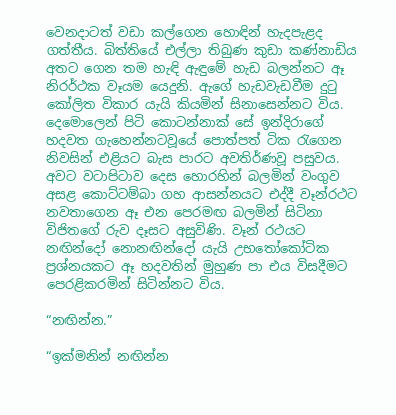වෙනදාටත් වඩා කල්ගෙන හොඳින් හැදපැළද ගත්තීය. බිත්තියේ එල්ලා තිබුණ කුඩා කණ්නාඩිය අතට ගෙන තම හැඳි ඇඳුමේ හැඩ බලන්නට ඈ නිරර්ථක වෑයම යෙදුනි. ඇගේ හැඩවැඩවීම දුටු කෝලිත විකාර යැයි කියමින් සිනාසෙන්නට විය. දෙමොලෙන් පිටි කොටන්නාක් සේ ඉන්දිරාගේ හදවත ගැහෙන්නටවූයේ පොත්පත් ටික රැගෙන නිවසින් එළියට බැස පාරට අවතිර්ණවූ පසුවය. අවට වටාපිටාව දෙස හොරහින් බලමින් වංගුව අසළ කොට්ටම්බා ගහ ආසන්නයට එද්දී වෑන්රථට නවතාගෙන ඈ එන පෙරමඟ බලමින් සිටිනා විජිතගේ රුව දෑසට අසුවිණි. වෑන් රථයට නඟින්දෝ නොනඟින්දෝ යැයි උභතෝකෝටික ප්‍රශ්නයකට ඈ හදවතින් මුහුණ පා එය විසදීමට පෙරළිකරමින් සිටින්නට විය.

“නඟින්න.”

“ඉක්මනින් නඟින්න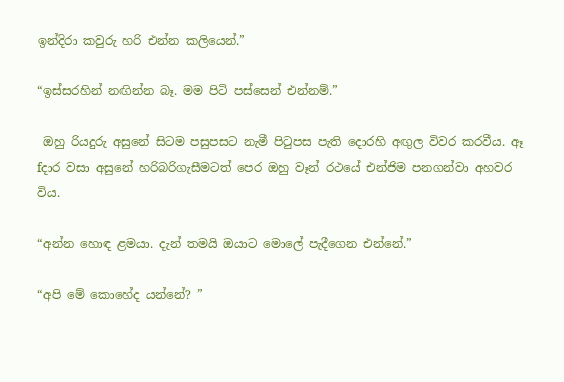ඉන්දිරා කවුරු හරි එන්න කලියෙන්.”

“ඉස්සරහින් නඟින්න බෑ. මම පිටි පස්සෙන් එන්නම්.”

 ඔහු රියදුරු අසුනේ සිටම පසුපසට නැමී පිටුපස පැති දොරහි අඟුල විවර කරවීය. ඈ fදාර වසා අසුනේ හරිබරිගැසීමටත් පෙර ඔහු වෑන් රථයේ එන්ජිම පනගන්වා අහවර විය.

“අන්න හොඳ ළමයා. දැන් තමයි ඔයාට මොලේ පැදීගෙන එන්නේ.”

“අපි මේ කොහේද යන්නේ? ”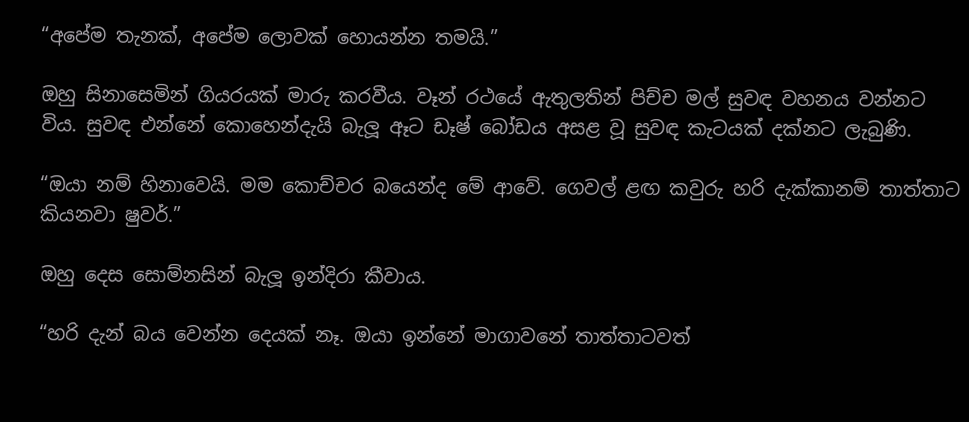“අපේම තැනක්, අපේම ලොවක් හොයන්න තමයි.”

ඔහු සිනාසෙමින් ගියරයක් මාරු කරවීය. වෑන් රථයේ ඇතුලතින් පිච්ච මල් සුවඳ වහනය වන්නට විය. සුවඳ එන්නේ කොහෙන්දැයි බැලූ ඈට ඩෑෂ් බෝඩය අසළ වූ සුවඳ කැටයක් දක්නට ලැබුණි.

“ඔයා නම් හිනාවෙයි. මම කොච්චර බයෙන්ද මේ ආවේ. ගෙවල් ළඟ කවුරු හරි දැක්කානම් තාත්තාට කියනවා ෂුවර්.”

ඔහු දෙස සොම්නසින් බැලූ ඉන්දිරා කීවාය.

“හරි දැන් බය වෙන්න දෙයක් නෑ. ඔයා ඉන්නේ මාගාවනේ තාත්තාටවත්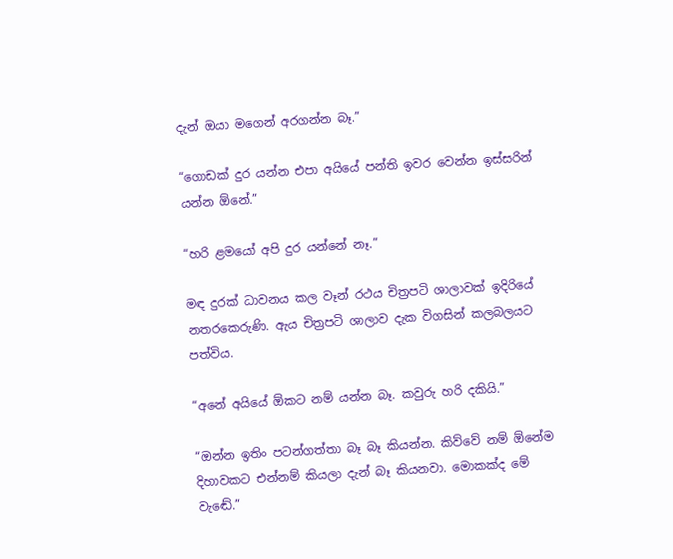දැන් ඔයා මගෙන් අරගන්න බෑ.”

“ගොඩක් දුර යන්න එපා අයියේ පන්ති ඉවර වෙන්න ඉස්සරින් යන්න ඕනේ.”

“හරි ළමයෝ අපි දුර යන්නේ නෑ.”

මඳ දුරක් ධාවනය කල වෑන් රථය චිත්‍රපටි ශාලාවක් ඉදිරියේ නතරකෙරුණි. ඇය චිත්‍රපටි ශාලාව දැක විගසින් කලබලයට පත්විය.

“අනේ අයියේ ඕකට නම් යන්න බෑ. කවුරු හරි දකියි.”

“ඔන්න ඉතිං පටන්ගත්තා බෑ බෑ කියන්න. කිව්වේ නම් ඕනේම දිහාවකට එන්නම් කියලා දැන් බෑ කියනවා. මොකක්ද මේ වැඬේ.”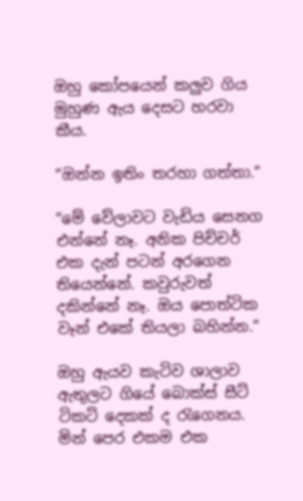ඔහු කෝපයෙන් කලුව ගිය මුහුණ ඇය දෙසට හරවා කීය.

“ඔන්න ඉතිං තරහා ගත්තා.”

“මේ වේලාවට වැඩිය සෙනග එන්නේ නෑ. අනික පිච්චර් එක දැන් පටන් අරගෙන තියෙන්නේ. කවුරුවත් දකින්නේ නෑ. ඔය පොත්ටික වෑන් එකේ තියලා බහින්න.”

ඔහු ඇයව කැටිව ශාලාව ඇතුලට ගියේ බොක්ස් සීට් ටිකට් දෙකක් ද රැගෙනය. මින් පෙර එකම එක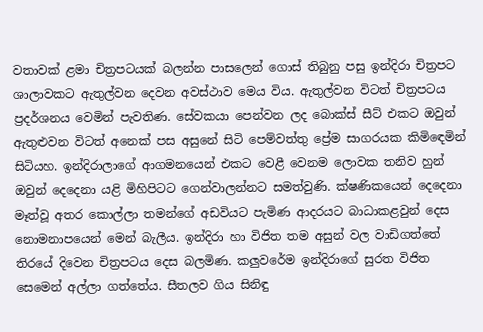වතාවක් ළමා චිත්‍රපටයක් බලන්න පාසලෙන් ගොස් තිබුනු පසු ඉන්දිරා චිත්‍රපට ශාලාවකට ඇතුල්වන දෙවන අවස්ථාව මෙය විය. ඇතුල්වන විටත් චිත්‍රපටය ප්‍රදර්ශනය වෙමින් පැවතිණ. සේවකයා පෙන්වන ලද බොක්ස් සීට් එකට ඔවුන් ඇතුළුවන විටත් අනෙක් පස අසුනේ සිටි පෙම්වත්තු ප්‍රේම සාගරයක කිමිඳෙමින් සිටියහ. ඉන්දිරාලාගේ ආගමනයෙන් එකට වෙළී වෙනම ලොවක තනිව හුන් ඔවුන් දෙදෙනා යළි මිහිපිටට ගෙන්වාලන්නට සමත්වුණි. ක්ෂණිකයෙන් දෙදෙනා මෑත්වූ අතර කොල්ලා තමන්ගේ අඩවියට පැමිණ ආදරයට බාධාකළවුන් දෙස නොමනාපයෙන් මෙන් බැලීය. ඉන්දිරා හා විජිත තම අසුන් වල වාඩිගත්තේ තිරයේ දිවෙන චිත්‍රපටය දෙස බලමිණ. කලුවරේම ඉන්දිරාගේ සුරත විජිත සෙමෙන් අල්ලා ගත්තේය. සීතලව ගිය සිනිඳු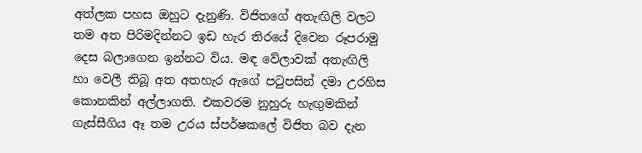අත්ලක පහස ඔහුට දැනුණි. විජිතගේ අතැඟිලි වලට තම අත පිරිමදින්නට ඉඩ හැර තිරයේ දිවෙන රූපරාමු දෙස බලාගෙන ඉන්නට විය. මඳ වේලාවක් අතැඟිලි හා වෙලී තිබූ අත අතහැර ඇගේ පටුපසින් දමා උරහිස කොනකින් අල්ලාගති. එකවරම නුහුරු හැඟුමකින් ගැස්සීගිය ඈ තම උරය ස්පර්ෂකලේ විජිත බව දැන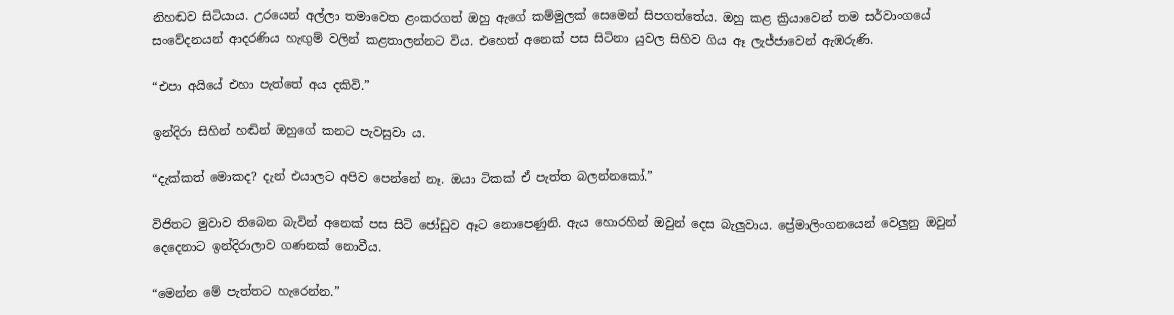නිහඬව සිටියාය. උරයෙන් අල්ලා තමාවෙත ළංකරගත් ඔහු ඇගේ කම්මුලක් සෙමෙන් සිපගත්තේය. ඔහු කළ ක්‍රියාවෙන් තම සර්වාංගයේ සංවේදනයන් ආදරණිය හැඟුම් වලින් කළතාලන්නට විය. එහෙත් අනෙක් පස සිටිනා යුවල සිහිව ගිය ඈ ලැජ්ජාවෙන් ඇඹරුණි.

“එපා අයියේ එහා පැත්තේ අය දකිවි.”

ඉන්දිරා සිහින් හඬින් ඔහුගේ කනට පැවසුවා ය.

“දැක්කත් මොකද? දැන් එයාලට අපිව පෙන්නේ නෑ. ඔයා ටිකක් ඒ පැත්ත බලන්නකෝ.”

විජිතට මුවාව තිබෙන බැවින් අනෙක් පස සිටි ජෝඩුව ඈට නොපෙණුනි. ඇය හොරහින් ඔවුන් දෙස බැලුවාය. ප්‍රේමාලිංගනයෙන් වෙලුනු ඔවුන් දෙදෙනාට ඉන්දිරාලාව ගණනක් නොවීය.

“මෙන්න මේ පැත්තට හැරෙන්න.”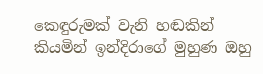කෙඳුරුමක් වැනි හඬකින් කියමින් ඉන්දිරාගේ මුහුණ ඔහු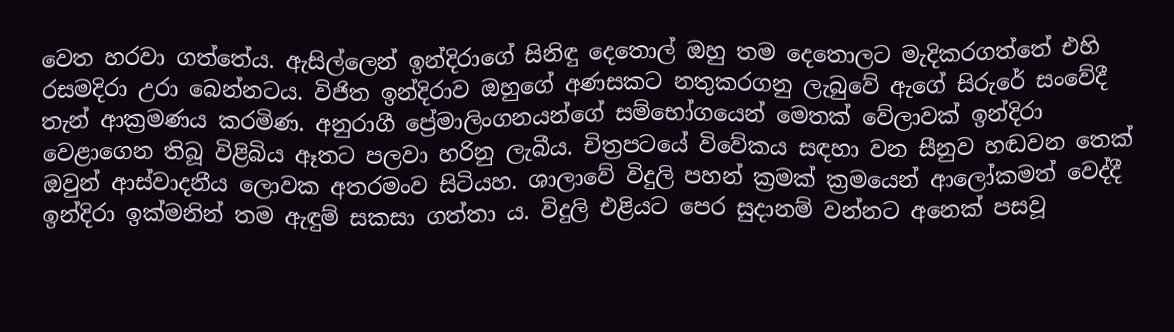වෙත හරවා ගත්තේය. ඇසිල්ලෙන් ඉන්දිරාගේ සිනිඳු දෙතොල් ඔහු තම දෙතොලට මැදිකරගත්තේ එහි රසමදිරා උරා බෙන්නටය. විජිත ඉන්දිරාව ඔහුගේ අණසකට නතුකරගනු ලැබුවේ ඇගේ සිරුරේ සංවේදී තැන් ආක්‍රමණය කරමිණ. අනුරාගී ප්‍රේමාලිංගනයන්ගේ සම්භෝගයෙන් මෙතක් වේලාවක් ඉන්දිරා වෙළාගෙන තිබූ විළිබිය ඈතට පලවා හරිනු ලැබීය. චිත්‍රපටයේ විවේකය සඳහා වන සීනුව හඬවන තෙක් ඔවුන් ආස්වාදනීය ලොවක අතරමංව සිටියහ. ශාලාවේ විදුලි පහන් ක්‍රමක් ක්‍රමයෙන් ආලෝකමත් වෙද්දී ඉන්දිරා ඉක්මනින් තම ඇඳුම් සකසා ගත්තා ය. විදුලි එළියට පෙර සුදානම් වන්නට අනෙක් පසවූ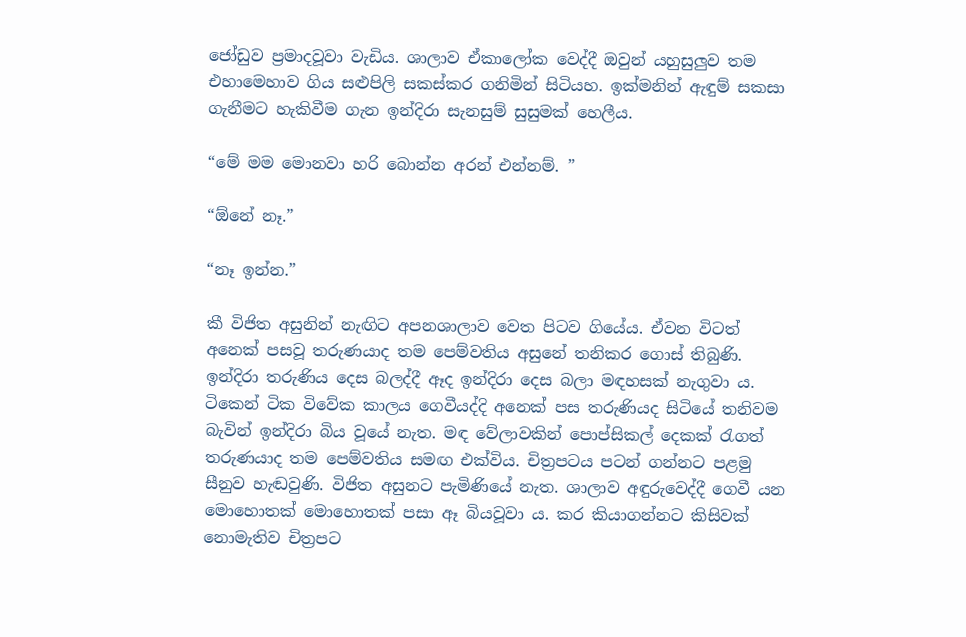ජෝඩුව ප්‍රමාදවූවා වැඩිය. ශාලාව ඒකාලෝක වෙද්දී ඔවුන් යහුසුලුව තම එහාමෙහාව ගිය සළුපිලි සකස්කර ගනිමින් සිටියහ. ඉක්මනින් ඇඳුම් සකසා ගැනීමට හැකිවීම ගැන ඉන්දිරා සැනසුම් සුසුමක් හෙලීය.

“මේ මම මොනවා හරි බොන්න අරන් එන්නම්. ”

“ඕනේ නෑ.”

“නෑ ඉන්න.”

කී විජිත අසුනින් නැඟිට අපනශාලාව වෙත පිටව ගියේය. ඒවන විටත් අනෙක් පසවූ තරුණයාද තම පෙම්වතිය අසුනේ තනිකර ගොස් තිබුණි. ඉන්දිරා තරුණිය දෙස බලද්දී ඈද ඉන්දිරා දෙස බලා මඳහසක් නැගුවා ය. ටිකෙන් ටික විවේක කාලය ගෙවීයද්දි අනෙක් පස තරුණියද සිටියේ තනිවම බැවින් ඉන්දිරා බිය වූයේ නැත. මඳ වේලාවකින් පොප්සිකල් දෙකක් රැගත් තරුණයාද තම පෙම්වතිය සමඟ එක්විය. චිත්‍රපටය පටන් ගන්නට පළමු සීනුව හැඬවුණි. විජිත අසුනට පැමිණියේ නැත. ශාලාව අඳුරුවෙද්දී ගෙවී යන මොහොතක් මොහොතක් පසා ඈ බියවූවා ය. කර කියාගන්නට කිසිවක් නොමැතිව චිත්‍රපට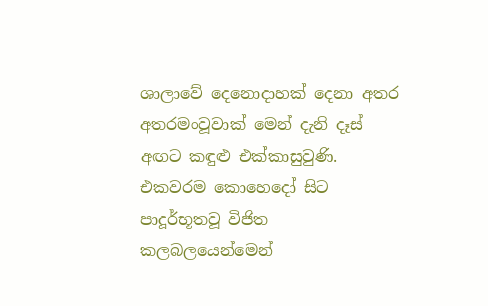ශාලාවේ දෙනොදාහක් දෙනා අතර අතරමංවූවාක් මෙන් දැනි දෑස් අඟට කඳුළු එක්කාසුවුණි. එකවරම කොහෙදෝ සිට පාදූර්භූතවූ විජිත කලබලයෙන්මෙන්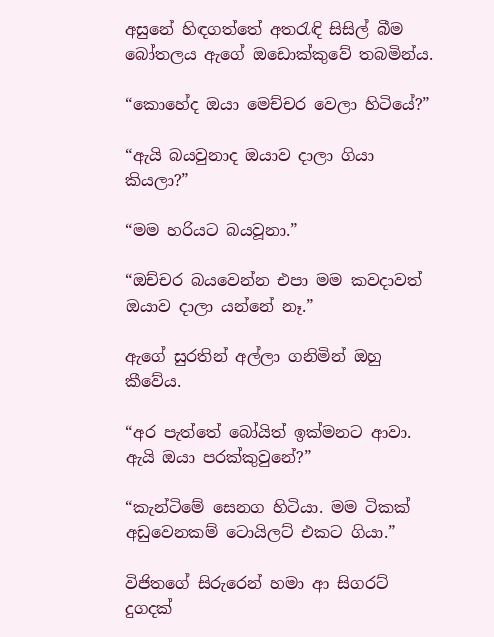අසුනේ හිඳගත්තේ අතරැඳි සිසිල් බීම බෝතලය ඇගේ ඔඩොක්කුවේ තබමින්ය.

“කොහේද ඔයා මෙච්චර වෙලා හිටියේ?”

“ඇයි බයවුනාද ඔයාව දාලා ගියා කියලා?”

“මම හරියට බයවූනා.”

“ඔච්චර බයවෙන්න එපා මම කවදාවත් ඔයාව දාලා යන්නේ නෑ.”

ඇගේ සුරතින් අල්ලා ගනිමින් ඔහු කීවේය.

“අර පැත්තේ බෝයිත් ඉක්මනට ආවා. ඇයි ඔයා පරක්කුවුනේ?”

“කැන්ටිමේ සෙනග හිටියා. මම ටිකක් අඩුවෙනකම් ටොයිලට් එකට ගියා.”

විජිතගේ සිරුරෙන් හමා ආ සිගරට් දුගදක්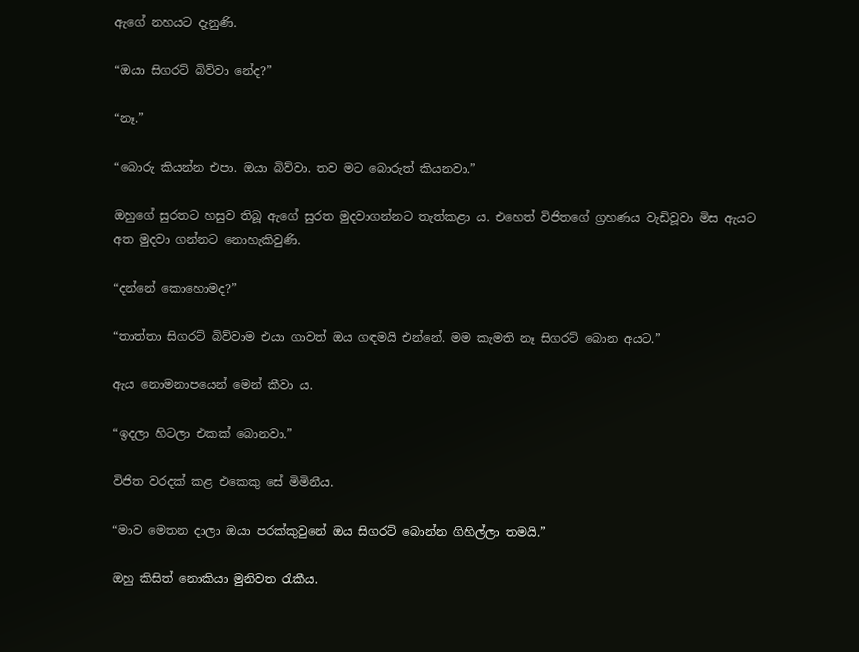ඇගේ නහයට දැනුණි.

“ඔයා සිගරට් බිව්වා නේද?”

“නෑ.”

“බොරු කියන්න එපා. ඔයා බිව්වා. තව මට බොරුත් කියනවා.”

ඔහුගේ සුරතට හසුව තිබූ ඇගේ සුරත මුදවාගන්නට තැත්කළා ය. එහෙත් විජිතගේ ග්‍රහණය වැඩිවූවා මිස ඇයට අත මුදවා ගන්නට නොහැකිවුණි.

“දන්නේ කොහොමද?”

“තාත්තා සිගරට් බිව්වාම එයා ගාවත් ඔය ගඳමයි එන්නේ. මම කැමති නෑ සිගරට් බොන අයට.”

ඇය නොමනාපයෙන් මෙන් කීවා ය.

“ඉදලා හිටලා එකක් බොනවා.”

විජිත වරදක් කළ එකෙකු සේ මිමිනීය.

“මාව මෙතන දාලා ඔයා පරක්කුවුනේ ඔය සිගරට් බොන්න ගිහිල්ලා තමයි.”

ඔහු කිසිත් නොකියා මුනිවත රැකීය.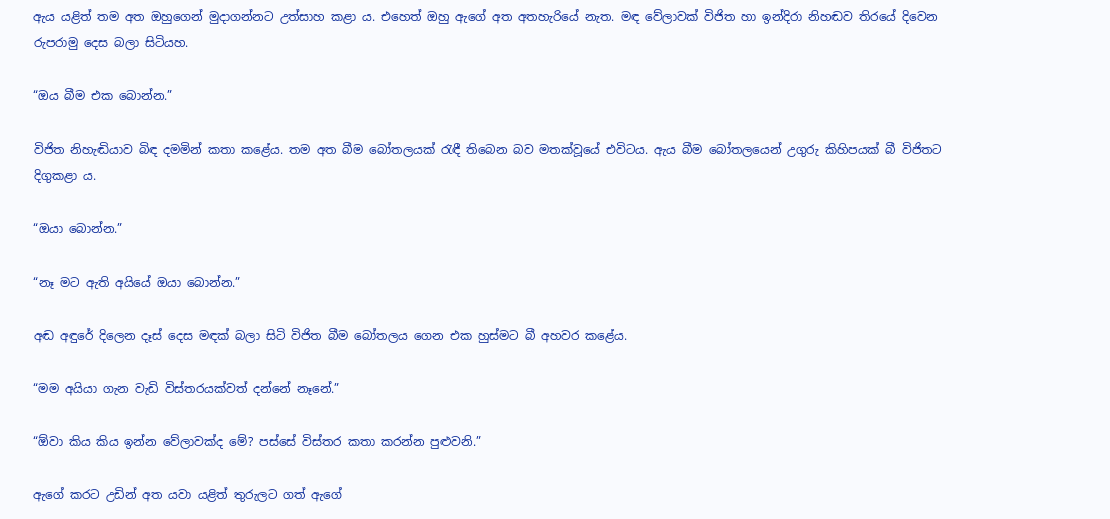ඇය යළිත් තම අත ඔහුගෙන් මුදාගන්නට උත්සාහ කළා ය. එහෙත් ඔහු ඇගේ අත අතහැරියේ නැත. මඳ වේලාවක් විජිත හා ඉන්දිරා නිහඬව තිරයේ දිවෙන රුපරාමු දෙස බලා සිටියහ.

“ඔය බීම එක බොන්න.”

විජිත නිහැඬියාව බිඳ දමමින් කතා කළේය. තම අත බීම බෝතලයක් රැඳී තිබෙන බව මතක්වූයේ එවිටය. ඇය බීම බෝතලයෙන් උගුරු කිහිපයක් බී විජිතට දිගුකළා ය.

“ඔයා බොන්න.”

“නෑ මට ඇති අයියේ ඔයා බොන්න.”

අඬ අඳුරේ දිලෙන දෑස් දෙස මඳක් බලා සිටි විජිත බීම බෝතලය ගෙන එක හුස්මට බී අහවර කළේය.

“මම අයියා ගැන වැඩි විස්තරයක්වත් දන්නේ නෑනේ.”

“ඕවා කිය කිය ඉන්න වේලාවක්ද මේ? පස්සේ විස්තර කතා කරන්න පුළුවනි.”

ඇගේ කරට උඩින් අත යවා යළිත් තුරුලට ගත් ඇගේ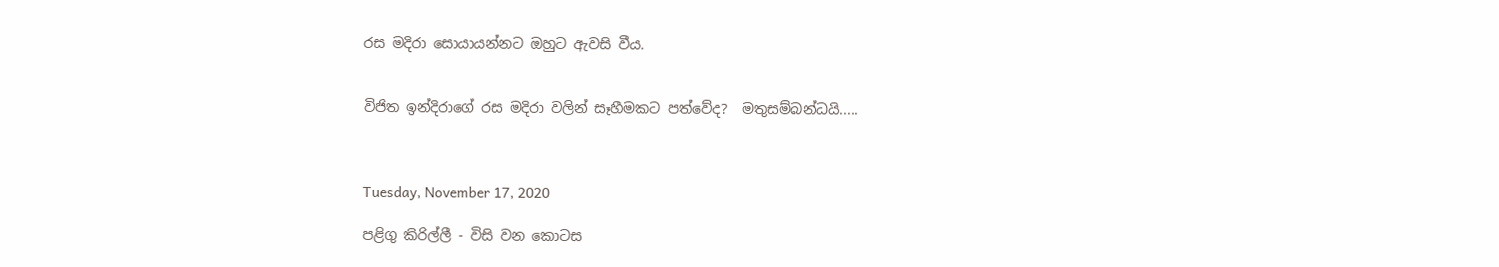රස මදිරා සොයායන්නට ඔහුට ඇවසි වීය.


විජිත ඉන්දිරාගේ රස මදිරා වලින් සෑහීමකට පත්වේද?  මතුසම්බන්ධයි.....



Tuesday, November 17, 2020

පළිගු කිරිල්ලී - විසි වන කොටස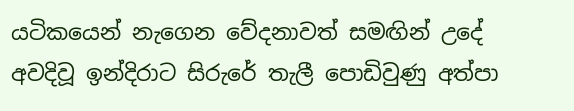යටිකයෙන් නැගෙන වේදනාවත් සමඟින් උදේ අවදිවූ ඉන්දිරාට සිරුරේ තැලී පොඩිවුණු අත්පා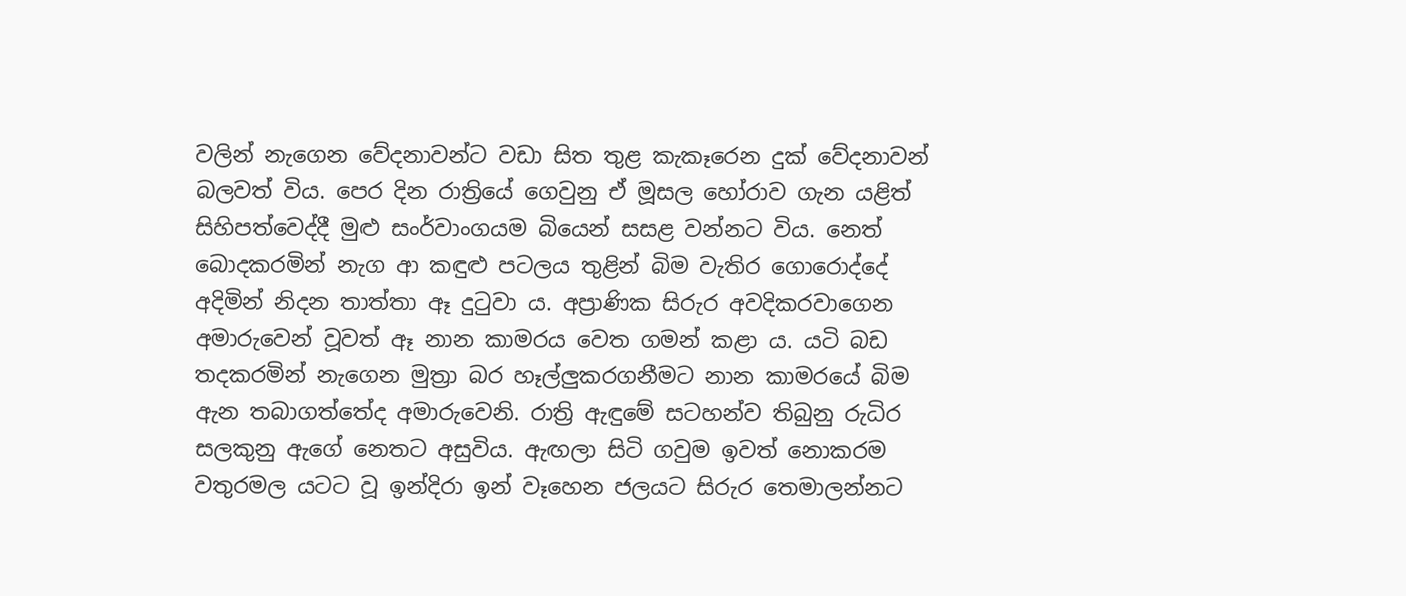වලින් නැගෙන වේදනාවන්ට වඩා සිත තුළ කැකෑරෙන දුක් වේදනාවන් බලවත් විය. පෙර දින රාත්‍රියේ ගෙවුනු ඒ මූසල හෝරාව ගැන යළිත් සිහිපත්වෙද්දී මුළු සංර්වාංගයම බියෙන් සසළ වන්නට විය. නෙත් බොදකරමින් නැග ආ කඳුළු පටලය තුළින් බිම වැතිර ගොරොද්දේ අදිමින් නිදන තාත්තා ඈ දුටුවා ය. අප්‍රාණික සිරුර අවදිකරවාගෙන අමාරුවෙන් වූවත් ඈ නාන කාමරය වෙත ගමන් කළා ය. යටි බඩ තදකරමින් නැගෙන මුත්‍රා බර හෑල්ලුකරගනීමට නාන කාමරයේ බිම ඇන තබාගත්තේද අමාරුවෙනි. රාත්‍රි ඇඳුමේ සටහන්ව තිබුනු රුධිර සලකුනු ඇගේ නෙතට අසුවිය. ඇඟලා සිටි ගවුම ඉවත් නොකරම වතුරමල යටට වූ ඉන්දිරා ඉන් වෑහෙන ජලයට සිරුර තෙමාලන්නට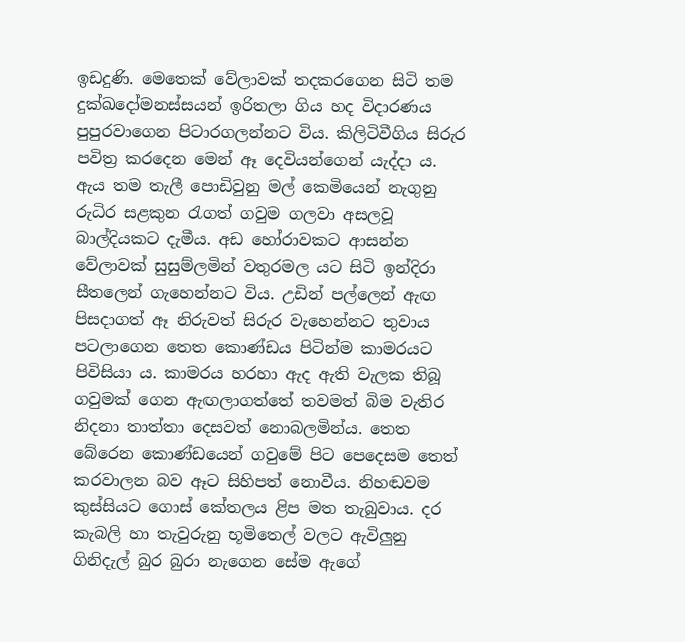ඉඩදුණි. මෙතෙක් වේලාවක් තදකරගෙන සිටි තම දුක්ඛදෝමනස්සයන් ඉරිතලා ගිය හද විදාරණය පුපුරවාගෙන පිටාරගලන්නට විය. කිලිටිවීගිය සිරුර පවිත්‍ර කරදෙන මෙන් ඈ දෙවියන්ගෙන් යැද්දා ය. ඇය තම තැලී පොඩිවුනු මල් කෙමියෙන් නැගුනු රුධිර සළකුන රැගත් ගවුම ගලවා අසලවූ බාල්දියකට දැමීය. අඩ හෝරාවකට ආසන්න වේලාවක් සුසුම්ලමින් වතුරමල යට සිටි ඉන්දිරා සීතලෙන් ගැහෙන්නට විය. උඩින් පල්ලෙන් ඇඟ පිසදාගත් ඈ නිරුවත් සිරුර වැහෙන්නට තුවාය පටලාගෙන තෙත කොණ්ඩය පිටින්ම කාමරයට පිවිසියා ය. කාමරය හරහා ඇද ඇති වැලක තිබූ ගවුමක් ගෙන ඇඟලාගත්තේ තවමත් බිම වැතිර නිදනා තාත්තා දෙසවත් නොබලමින්ය. තෙත බේරෙන කොණ්ඩයෙන් ගවුමේ පිට පෙදෙසම තෙත් කරවාලන බව ඈට සිහිපත් නොවීය. නිහඬවම කුස්සියට ගොස් කේතලය ළිප මත තැබුවාය. දර කැබලි හා තැවුරුනු භූමිතෙල් වලට ඇවිලුනු ගිනිදැල් බුර බුරා නැගෙන සේම ඇගේ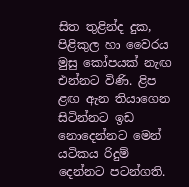සිත තුළින්ද දුක, පිළිකුල හා වෛරය මුසු කෝපයක් නැඟ එන්නට විණි. ළිප ළඟ ඇන තියාගෙන සිටින්නට ඉඩ නොදෙන්නට මෙන් යටිකය රිදුම් දෙන්නට පටන්ගති.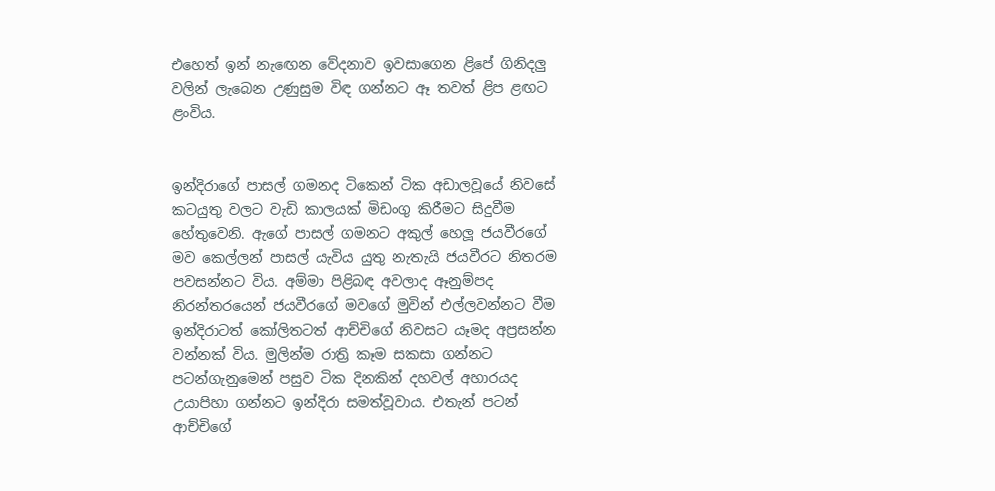එහෙත් ඉන් නැඟෙන වේදනාව ඉවසාගෙන ළිපේ ගිනිදලු වලින් ලැබෙන උණුසුම විඳ ගන්නට ඈ තවත් ළිප ළඟට ළංවිය.


ඉන්දිරාගේ පාසල් ගමනද ටිකෙන් ටික අඩාලවූයේ නිවසේ කටයුතු වලට වැඩි කාලයක් මිඩංගු කිරීමට සිදුවීම හේතුවෙනි. ඇගේ පාසල් ගමනට අකුල් හෙලූ ජයවීරගේ මව කෙල්ලන් පාසල් යැවිය යුතු නැතැයි ජයවීරට නිතරම පවසන්නට විය. අම්මා පිළිබඳ අවලාද ඈනුම්පද නිරන්තරයෙන් ජයවීරගේ මවගේ මුවින් එල්ලවන්නට වීම ඉන්දිරාටත් කෝලිතටත් ආච්චිගේ නිවසට යෑමද අප්‍රසන්න වන්නක් විය. මුලින්ම රාත්‍රි කෑම සකසා ගන්නට පටන්ගැනුමෙන් පසුව ටික දිනකින් දහවල් අහාරයද උයාපිහා ගන්නට ඉන්දිරා සමත්වූවාය. එතැන් පටන් ආච්චිගේ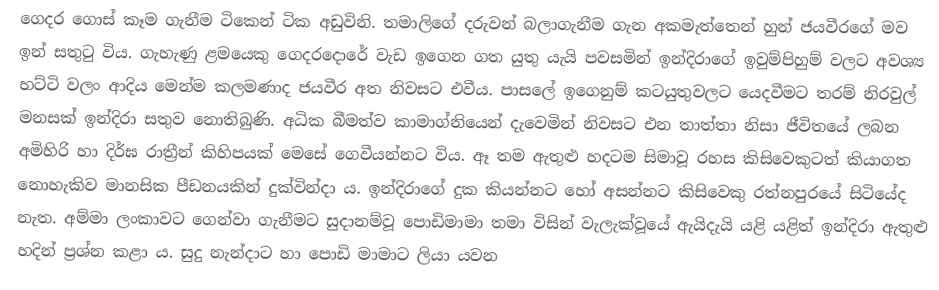ගෙදර ගොස් කෑම ගැනීම ටිකෙන් ටික අඩුවිනි. තමාලිගේ දරුවන් බලාගැනීම ගැන අකමැත්තෙන් හුන් ජයවීරගේ මව ඉන් සතුටු විය. ගැහැණු ළමයෙකු ගෙදරදොරේ වැඩ ඉගෙන ගත යුතු යැයි පවසමින් ඉන්දිරාගේ ඉවුම්පිහුම් වලට අවශ්‍ය හට්ටි වලං ආදිය මෙන්ම කලමණාද ජයවීර අත නිවසට එවීය. පාසලේ ඉගෙනුම් කටයුතුවලට යෙදවීමට තරම් නිරවුල් මනසක් ඉන්දිරා සතුව නොතිබුණි. අධික බීමත්ව කාමාග්නියෙන් දැවෙමින් නිවසට එන තාත්තා නිසා ජීවිතයේ ලබන අමිහිරි හා දිර්ඝ රාත්‍රීන් කිහිපයක් මෙසේ ගෙවීයන්නට විය. ඈ තම ඇතුළු හදටම සිමාවූ රහස කිසිවෙකුටත් කියාගත නොහැකිව මානසික පීඩනයකින් දුක්වින්දා ය. ඉන්දිරාගේ දුක කියන්නට හෝ අසන්නට කිසිවෙකු රත්නපුරයේ සිටියේද නැත. අම්මා ලංකාවට ගෙන්වා ගැනීමට සුදානම්වූ පොඩිමාමා තමා විසින් වැලැක්වූයේ ඇයිදැයි යළි යළිත් ඉන්දිරා ඇතුළු හදින් ප්‍රශ්න කළා ය. සුදු නැන්දාට හා පොඩි මාමාට ලියා යවන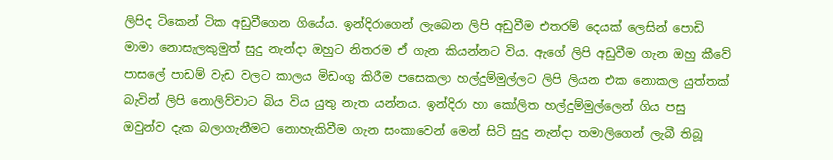ලිපිද ටිකෙන් ටික අඩුවීගෙන ගියේය. ඉන්දිරාගෙන් ලැබෙන ලිපි අඩුවීම එතරම් දෙයක් ලෙසින් පොඩි මාමා නොසැලකුමුත් සුදු නැන්දා ඔහුට නිතරම ඒ ගැන කියන්නට විය. ඇගේ ලිපි අඩුවීම ගැන ඔහු කීවේ පාසලේ පාඩම් වැඩ වලට කාලය මිඩංගු කිරීම පසෙකලා හල්දුම්මුල්ලට ලිපි ලියන එක නොකල යුත්තක් බැවින් ලිපි නොලිව්වාට බිය විය යුතු නැත යන්නය. ඉන්දිරා හා කෝලිත හල්දුම්මුල්ලෙන් ගිය පසු ඔවුන්ව දැක බලාගැනීමට නොහැකිවීම ගැන සංකාවෙන් මෙන් සිටි සුදු නැන්දා තමාලිගෙන් ලැබී තිබූ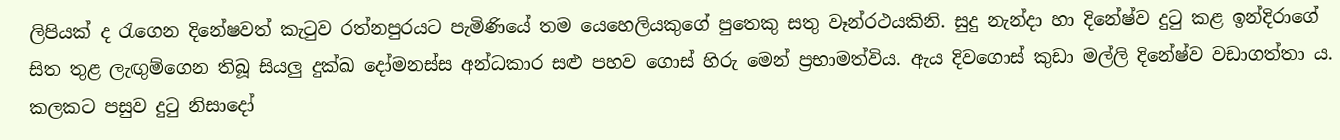ලිපියක් ද රැගෙන දිනේෂවත් කැටුව රත්නපුරයට පැමිණියේ තම යෙහෙලියකුගේ පුතෙකු සතු වෑන්රථයකිනි. සුදු නැන්දා හා දිනේෂ්ව දුටු කළ ඉන්දිරාගේ සිත තුළ ලැඟුම්ගෙන තිබූ සියලු දුක්ඛ දෝමනස්ස අන්ධකාර සළු පහව ගොස් හිරු මෙන් ප්‍රභාමත්විය. ඇය දිවගොස් කුඩා මල්ලි දිනේෂ්ව වඩාගත්තා ය. කලකට පසුව දුටු නිසාදෝ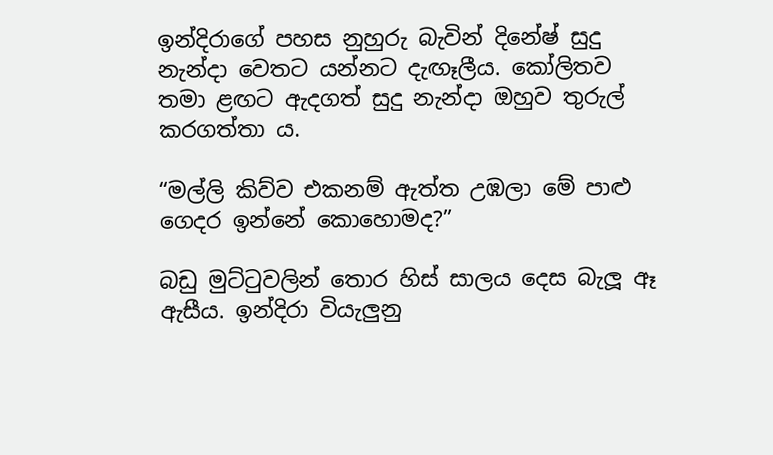ඉන්දිරාගේ පහස නුහුරු බැවින් දිනේෂ් සුදු නැන්දා වෙතට යන්නට දැඟෑලීය. කෝලිතව තමා ළඟට ඇදගත් සුදු නැන්දා ඔහුව තුරුල් කරගත්තා ය.

“මල්ලි කිව්ව එකනම් ඇත්ත උඹලා මේ පාළු ගෙදර ඉන්නේ කොහොමද?”

බඩු මුට්ටුවලින් තොර හිස් සාලය දෙස බැලූ ඈ ඇසීය. ඉන්දිරා වියැලුනු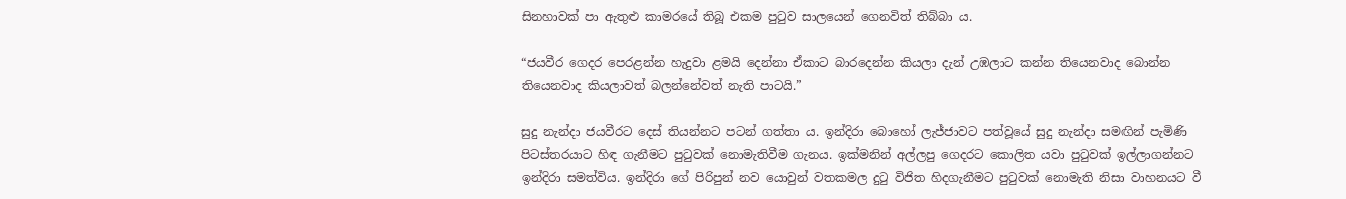සිනහාවක් පා ඇතුළු කාමරයේ තිබූ එකම පුටුව සාලයෙන් ගෙනවිත් තිබ්බා ය.

“ජයවීර ගෙදර පෙරළන්න හැදුවා ළමයි දෙන්නා ඒකාට බාරදෙන්න කියලා දැන් උඹලාට කන්න තියෙනවාද බොන්න තියෙනවාද කියලාවත් බලන්නේවත් නැති පාටයි.”

සුදු නැන්දා ජයවීරට දෙස් තියන්නට පටන් ගත්තා ය. ඉන්දිරා බොහෝ ලැජ්ජාවට පත්වූයේ සුදු නැන්දා සමඟින් පැමිණි පිටස්තරයාට හිඳ ගැනීමට පුටුවක් නොමැතිවීම ගැනය. ඉක්මනින් අල්ලපු ගෙදරට කොලිත යවා පුටුවක් ඉල්ලාගන්නට ඉන්දිරා සමත්විය. ඉන්දිරා ගේ පිරිපුන් නව යොවුන් වතකමල දුටු විජිත හිදගැනීමට පුටුවක් නොමැති නිසා වාහනයට වී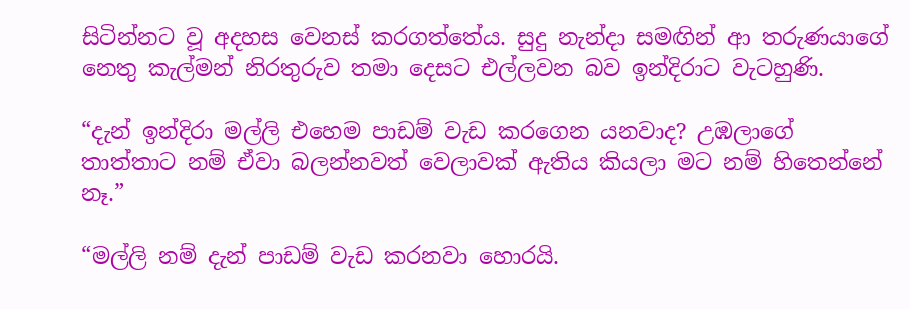සිටින්නට වූ අදහස වෙනස් කරගත්තේය. සුදු නැන්දා සමඟින් ආ තරුණයාගේ නෙතු කැල්මන් නිරතුරුව තමා දෙසට එල්ලවන බව ඉන්දිරාට වැටහුණි.

“දැන් ඉන්දිරා මල්ලි එහෙම පාඩම් වැඩ කරගෙන යනවාද? උඹලාගේ තාත්තාට නම් ඒවා බලන්නවත් වෙලාවක් ඇතිය කියලා මට නම් හිතෙන්නේ නෑ.”

“මල්ලි නම් දැන් පාඩම් වැඩ කරනවා හොරයි.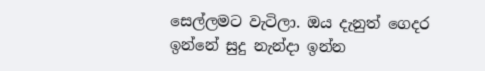සෙල්ලමට වැටිලා. ඔය දැනුත් ගෙදර ඉන්නේ සුදු නැන්දා ඉන්න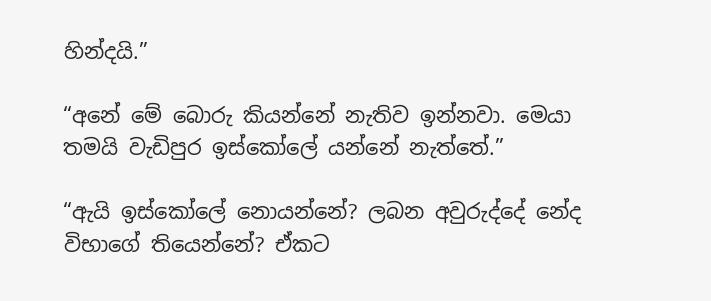හින්දයි.”

“අනේ මේ බොරු කියන්නේ නැතිව ඉන්නවා. මෙයා තමයි වැඩිපුර ඉස්කෝලේ යන්නේ නැත්තේ.”

“ඇයි ඉස්කෝලේ නොයන්නේ? ලබන අවුරුද්දේ නේද විභාගේ තියෙන්නේ? ඒකට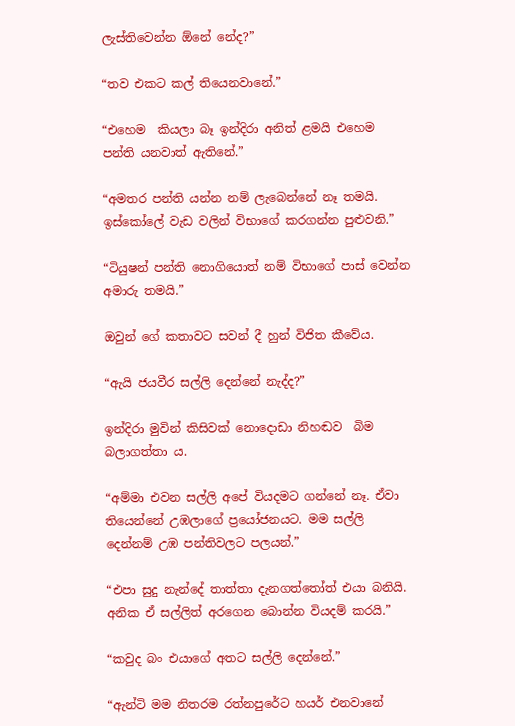ලැස්තිවෙන්න ඕනේ නේද?”

“තව එකට කල් තියෙනවානේ.”

“එහෙම  කියලා බෑ ඉන්දිරා අනිත් ළමයි එහෙම පන්ති යනවාත් ඇතිනේ.”

“අමතර පන්ති යන්න නම් ලැබෙන්නේ නෑ තමයි. ඉස්කෝලේ වැඩ වලින් විභාගේ කරගන්න පුළුවනි.”

“ටියුෂන් පන්ති නොගියොත් නම් විභාගේ පාස් වෙන්න අමාරු තමයි.”

ඔවුන් ගේ කතාවට සවන් දී හුන් විජිත කීවේය.

“ඇයි ජයවීර සල්ලි දෙන්නේ නැද්ද?”

ඉන්දිරා මුවින් කිසිවක් නොදොඩා නිහඬව  බිම බලාගත්තා ය.

“අම්මා එවන සල්ලි අපේ වියදමට ගන්නේ නෑ. ඒවා තියෙන්නේ උඹලාගේ ප්‍රයෝජනයට. මම සල්ලි දෙන්නම් උඹ පන්තිවලට පලයන්.”

“එපා සුදු නැන්දේ තාත්තා දැනගත්තෝත් එයා බනියි. අනික ඒ සල්ලිත් අරගෙන බොන්න වියදම් කරයි.”

“කවුද බං එයාගේ අතට සල්ලි දෙන්නේ.”

“ඇන්ටි මම නිතරම රත්නපුරේට හයර් එනවානේ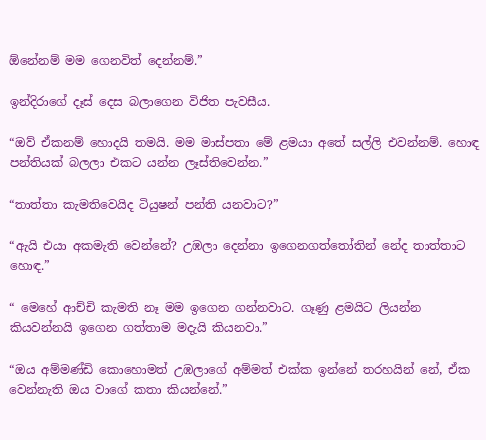ඕනේනම් මම ගෙනවිත් දෙන්නම්.”

ඉන්දිරාගේ දෑස් දෙස බලාගෙන විජිත පැවසීය.

“ඔව් ඒකනම් හොදයි තමයි. මම මාස්පතා මේ ළමයා අතේ සල්ලි එවන්නම්. හොඳ පන්තියක් බලලා එකට යන්න ලෑස්තිවෙන්න.”

“තාත්තා කැමතිවෙයිද ටියුෂන් පන්ති යනවාට?”

“ඇයි එයා අකමැති වෙන්නේ? උඹලා දෙන්නා ඉගෙනගත්තෝතින් නේද තාත්තාට හොඳ.”

“ මෙහේ ආච්චි කැමති නෑ මම ඉගෙන ගන්නවාට. ගෑණු ළමයිට ලියන්න කියවන්නයි ඉගෙන ගත්තාම මදැයි කියනවා.”

“ඔය අම්මණ්ඩි කොහොමත් උඹලාගේ අම්මත් එක්ක ඉන්නේ තරහයින් නේ, ඒක වෙන්නැති ඔය වාගේ කතා කියන්නේ.”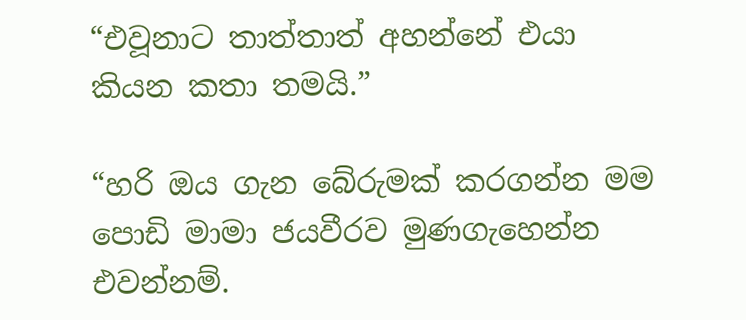“එවූනාට තාත්තාත් අහන්නේ එයා කියන කතා තමයි.”

“හරි ඔය ගැන බේරුමක් කරගන්න මම පොඩි මාමා ජයවීරව මුණගැහෙන්න එවන්නම්.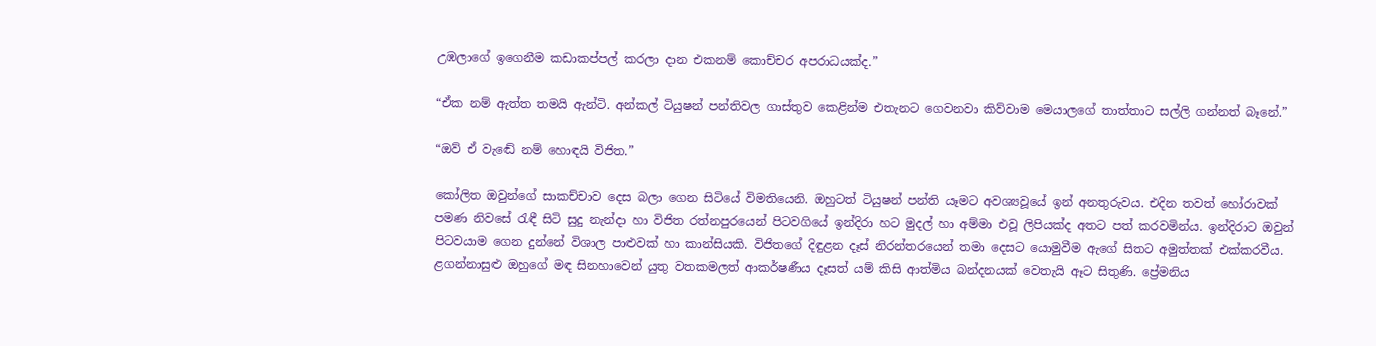උඹලාගේ ඉගෙනීම කඩාකප්පල් කරලා දාන එකනම් කොච්චර අපරාධයක්ද.”

“ඒක නම් ඇත්ත තමයි ඇන්ටි. අන්කල් ටියුෂන් පන්තිවල ගාස්තුව කෙළින්ම එතැනට ගෙවනවා කිව්වාම මෙයාලගේ තාත්තාට සල්ලි ගන්නත් බෑනේ.”

“ඔව් ඒ වැඬේ නම් හොඳයි විජිත.”

කෝලිත ඔවුන්ගේ සාකච්චාව දෙස බලා ගෙන සිටියේ විමතියෙනි. ඔහුටත් ටියුෂන් පන්ති යෑමට අවශ්‍යවූයේ ඉන් අනතුරුවය. එදින තවත් හෝරාවක් පමණ නිවසේ රැඳී සිටි සුදු නැන්දා හා විජිත රත්නපුරයෙන් පිටවගියේ ඉන්දිරා හට මුදල් හා අම්මා එවූ ලිපියක්ද අතට පත් කරවමින්ය. ඉන්දිරාට ඔවුන් පිටවයාම ගෙන දුන්නේ විශාල පාළුවක් හා කාන්සියකි. විජිතගේ දිඳුළන දෑස් නිරන්තරයෙන් තමා දෙසට යොමුවීම ඇගේ සිතට අමුත්තක් එක්කරවීය. ළගන්නාසුළු ඔහුගේ මඳ සිනහාවෙන් යුතු වතකමලත් ආකර්ෂණීය දෑසත් යම් කිසි ආත්මිය බන්දනයක් වෙතැයි ඈට සිතුණි. ප්‍රේමනිය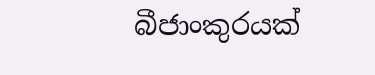බීජාංකුරයක්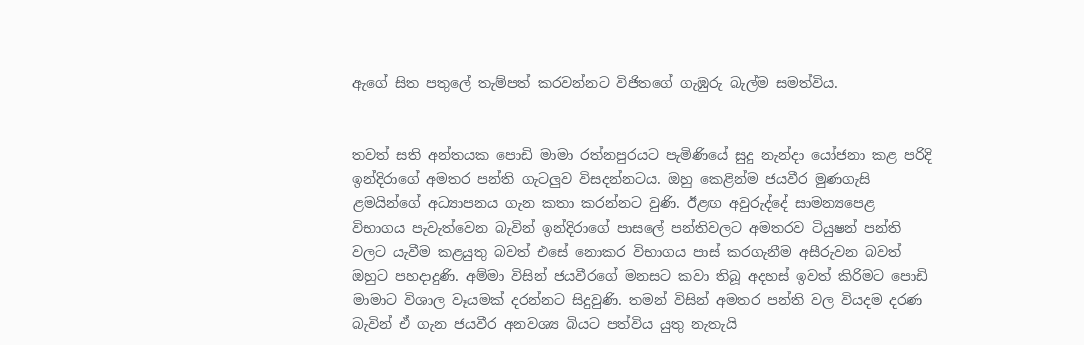ඇගේ සිත පතුලේ තැම්පත් කරවන්නට විජිතගේ ගැඹුරු බැල්ම සමත්විය.


තවත් සති අන්තයක පොඩි මාමා රත්නපුරයට පැමිණියේ සුදු නැන්දා යෝජනා කළ පරිදි ඉන්දිරාගේ අමතර පන්ති ගැටලුව විසදන්නටය. ඔහු කෙළින්ම ජයවීර මුණගැසි ළමයින්ගේ අධ්‍යාපනය ගැන කතා කරන්නට වුණි. ඊළඟ අවුරුද්දේ සාමන්‍යපෙළ විභාගය පැවැත්වෙන බැවින් ඉන්දිරාගේ පාසලේ පන්තිවලට අමතරව ටියුෂන් පන්ති වලට යැවීම කළයුතු බවත් එසේ නොකර විභාගය පාස් කරගැනීම අසීරුවන බවත් ඔහුට පහදාදුණි. අම්මා විසින් ජයවීරගේ මනසට කවා තිබූ අදහස් ඉවත් කිරිමට පොඩි මාමාට විශාල වෑයමක් දරන්නට සිදුවුණි. තමන් විසින් අමතර පන්ති වල වියදම දරණ බැවින් ඒ ගැන ජයවීර අනවශ්‍ය බියට පත්විය යුතු නැතැයි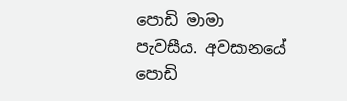පොඩි මාමා පැවසීය. අවසානයේ පොඩි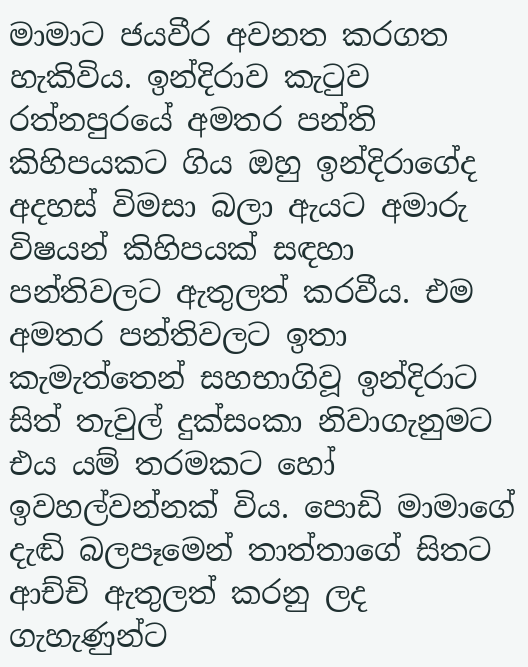මාමාට ජයවීර අවනත කරගත හැකිවිය. ඉන්දිරාව කැටුව රත්නපුරයේ අමතර පන්ති කිහිපයකට ගිය ඔහු ඉන්දිරාගේද අදහස් විමසා බලා ඇයට අමාරු විෂයන් කිහිපයක් සඳහා පන්තිවලට ඇතුලත් කරවීය. එම අමතර පන්තිවලට ඉතා කැමැත්තෙන් සහභාගිවූ ඉන්දිරාට සිත් තැවුල් දුක්සංකා නිවාගැනුමට එය යම් තරමකට හෝ ඉවහල්වන්නක් විය. පොඩි මාමාගේ දැඬි බලපෑමෙන් තාත්තාගේ සිතට ආච්චි ඇතුලත් කරනු ලද ගැහැණුන්ට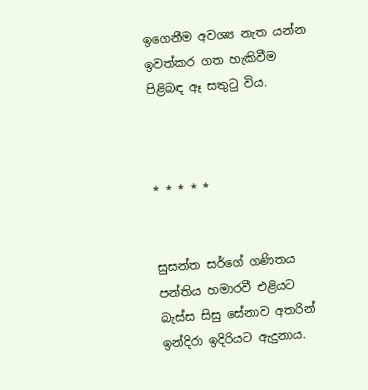ඉගෙනීම අවශ්‍ය නැත යන්න ඉවත්කර ගත හැකිවීම පිළිබඳ ඈ සතුටු විය.



* * * * *


සුසන්ත සර්ගේ ගණිතය පන්තිය හමාරවී එළියට බැස්ස සිසු සේනාව අතරින් ඉන්දිරා ඉදිරියට ඇදුනාය.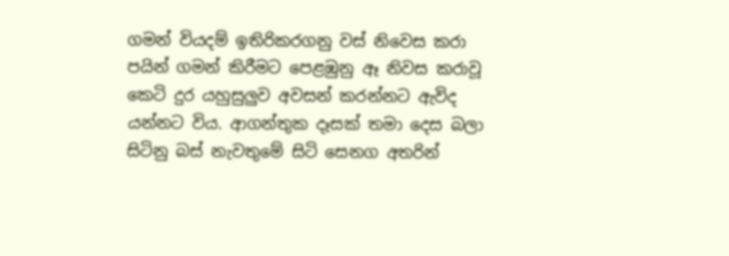ගමන් වියදම් ඉතිරිකරගනු වස් නිවෙස කරා පයින් ගමන් කිරීමට පෙළඹුනු ඈ නිවස කරාවූ කෙටි දුර යහුසුලුව අවසන් කරන්නට ඇවිද යන්නට විය. ආගන්තුක දෑසක් තමා දෙස බලා සිටිනු බස් නැවතුමේ සිටි සෙනග අතරින්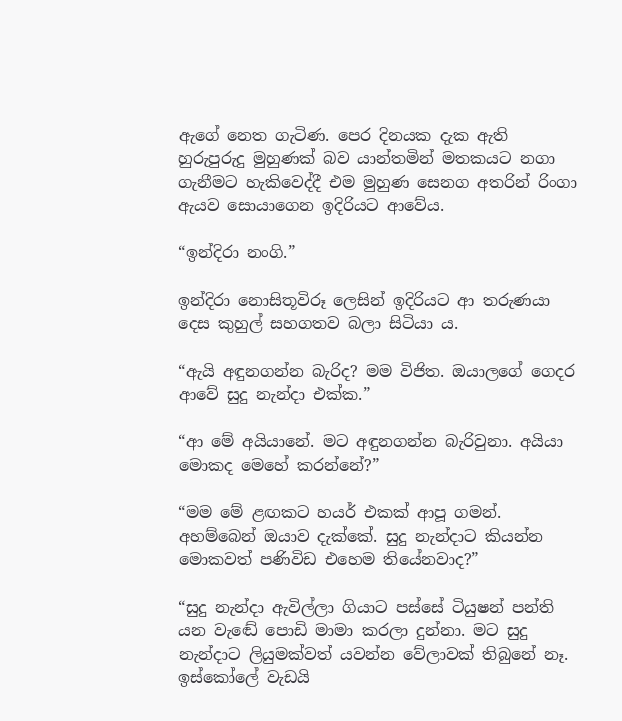ඇගේ නෙත ගැටිණ. පෙර දිනයක දැක ඇති හුරුපුරුදු මුහුණක් බව යාන්තමින් මතකයට නගා ගැනීමට හැකිවෙද්දී එම මුහුණ සෙනග අතරින් රිංගා ඇයව සොයාගෙන ඉදිරියට ආවේය.

“ඉන්දිරා නංගි.”

ඉන්දිරා නොසිතූවිරූ ලෙසින් ඉදිරියට ආ තරුණයා දෙස කුහුල් සහගතව බලා සිටියා ය.

“ඇයි අඳුනගන්න බැරිද? මම විජිත. ඔයාලගේ ගෙදර ආවේ සුදු නැන්දා එක්ක.”

“ආ මේ අයියානේ. මට අඳුනගන්න බැරිවුනා. අයියා මොකද මෙහේ කරන්නේ?”

“මම මේ ළඟකට හයර් එකක් ආපූ ගමන්. අහම්බෙන් ඔයාව දැක්කේ. සුදු නැන්දාට කියන්න මොකවත් පණිවිඩ එහෙම තියේනවාද?”

“සුදු නැන්දා ඇවිල්ලා ගියාට පස්සේ ටියුෂන් පන්ති යන වැඬේ පොඩි මාමා කරලා දුන්නා. මට සුදු නැන්දාට ලියුමක්වත් යවන්න වේලාවක් තිබුනේ නෑ. ඉස්කෝලේ වැඩයි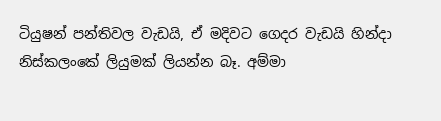ටියුෂන් පන්තිවල වැඩයි, ඒ මදිවට ගෙදර වැඩයි හින්දා නිස්කලංකේ ලියුමක් ලියන්න බෑ. අම්මා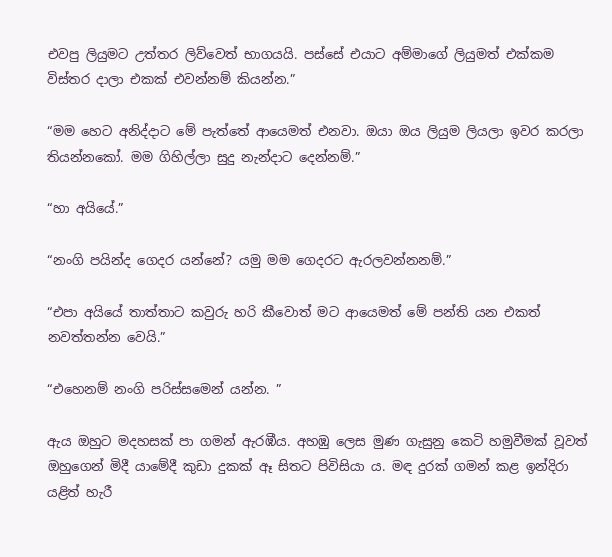එවපු ලියුමට උත්තර ලිව්වෙත් භාගයයි. පස්සේ එයාට අම්මාගේ ලියුමත් එක්කම විස්තර දාලා එකක් එවන්නම් කියන්න.”

“මම හෙට අනිද්දාට මේ පැත්තේ ආයෙමත් එනවා. ඔයා ඔය ලියුම ලියලා ඉවර කරලා තියන්නකෝ. මම ගිහිල්ලා සුදු නැන්දාට දෙන්නම්.”

“හා අයියේ.”

“නංගි පයින්ද ගෙදර යන්නේ? යමු මම ගෙදරට ඇරලවන්නනම්.”

“එපා අයියේ තාත්තාට කවුරු හරි කීවොත් මට ආයෙමත් මේ පන්ති යන එකත් නවත්තන්න වෙයි.”

“එහෙනම් නංගි පරිස්සමෙන් යන්න. ”

ඇය ඔහුට මදහසක් පා ගමන් ඇරඹීය. අහඹු ලෙස මුණ ගැසුනු කෙටි හමුවීමක් වූවත් ඔහුගෙන් මිදී යාමේදී කුඩා දුකක් ඈ සිතට පිවිසියා ය. මඳ දුරක් ගමන් කළ ඉන්දිරා යළිත් හැරී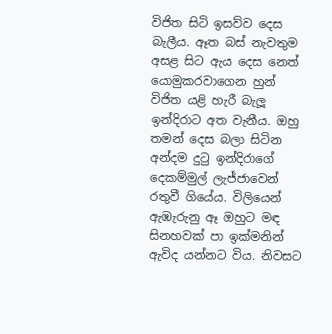විජිත සිටි ඉසව්ව දෙස බැලීය. ඈත බස් නැවතුම අසළ සිට ඇය දෙස නෙත් යොමුකරවාගෙන හුන් විජිත යළි හැරී බැලූ ඉන්දිරාට අත වැනීය. ඔහු තමන් දෙස බලා සිටින අන්දම දුටු ඉන්දිරාගේ දෙකම්මුල් ලැජ්ජාවෙන් රතුවී ගියේය. විලියෙන් ඇඹැරුනු ඈ ඔහුට මඳ සිනහවක් පා ඉක්මනින් ඇවිද යන්නට විය. නිවසට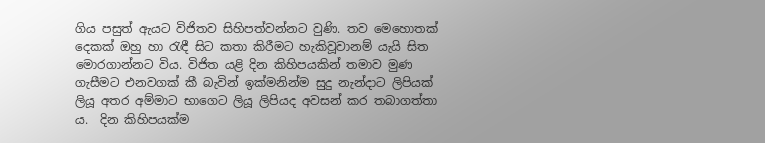ගිය පසුත් ඇයට විජිතව සිහිපත්වන්නට වුණි. තව මෙහොතක් දෙකක් ඔහු හා රැඳී සිට කතා කිරීමට හැකිවූවානම් යැයි සිත මොරගාන්නට විය. විජිත යළි දින කිහිපයකින් තමාව මුණ ගැසීමට එනවගක් කී බැවින් ඉක්මනින්ම සුදු නැන්දාට ලිපියක් ලියූ අතර අම්මාට භාගෙට ලියූ ලිපියද අවසන් කර තබාගත්තා ය.  දින කිහිපයක්ම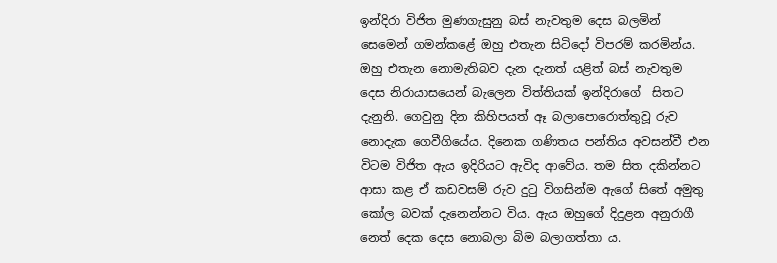ඉන්දිරා විජිත මුණගැසුනු බස් නැවතුම දෙස බලමින් සෙමෙන් ගමන්කළේ ඔහු එතැන සිටිදෝ විපරම් කරමින්ය. ඔහු එතැන නොමැතිබව දැන දැනත් යළිත් බස් නැවතුම දෙස නිරායාසයෙන් බැලෙන විත්තියක් ඉන්දිරාගේ  සිතට දැනුනි. ගෙවුනු දින කිහිපයත් ඈ බලාපොරොත්තුවූ රුව නොදැක ගෙවීගියේය. දිනෙක ගණිතය පන්තිය අවසන්වී එන විටම විජිත ඇය ඉදිරියට ඇවිද ආවේය. තම සිත දකින්නට ආසා කළ ඒ කඩවසම් රුව දුටු විගසින්ම ඇගේ සිතේ අමුතු කෝල බවක් දැනෙන්නට විය. ඇය ඔහුගේ දිදුළන අනුරාගී නෙත් දෙක දෙස නොබලා බිම බලාගත්තා ය.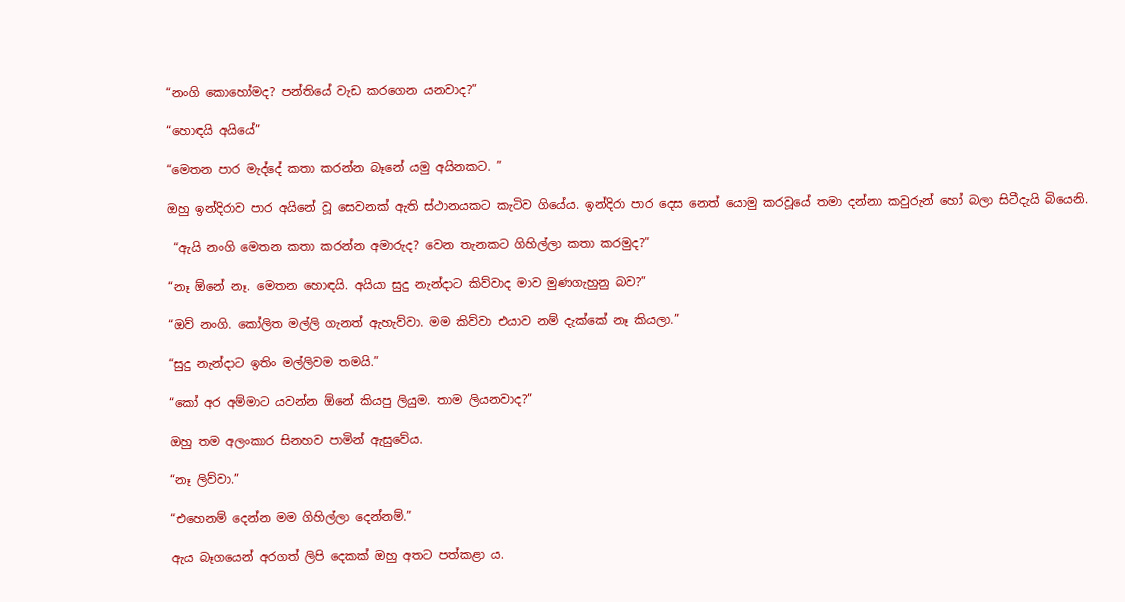“නංගි කොහෝමද? පන්තියේ වැඩ කරගෙන යනවාද?”

“හොඳයි අයියේ”

“මෙතන පාර මැද්දේ කතා කරන්න බෑනේ යමු අයිනකට. ”

ඔහු ඉන්දිරාව පාර අයිනේ වූ සෙවනක් ඇති ස්ථානයකට කැටිව ගියේය. ඉන්දිරා පාර දෙස නෙත් යොමු කරවූයේ තමා දන්නා කවුරුන් හෝ බලා සිටීදැයි බියෙනි.

 “ඇයි නංගි මෙතන කතා කරන්න අමාරුද? වෙන තැනකට ගිහිල්ලා කතා කරමුද?”

“නෑ ඕනේ නෑ. මෙතන හොඳයි. අයියා සුදු නැන්දාට කිව්වාද මාව මුණගැහුනු බව?”

“ඔව් නංගි. කෝලිත මල්ලි ගැනත් ඇහැව්වා. මම කිව්වා එයාව නම් දැක්කේ නෑ කියලා.”

“සුදු නැන්දාට ඉතිං මල්ලිවම තමයි.”

“කෝ අර අම්මාට යවන්න ඕනේ කියපු ලියුම. තාම ලියනවාද?”

ඔහු තම අලංකාර සිනහව පාමින් ඇසුවේය.

“නෑ ලිව්වා.”

“එහෙනම් දෙන්න මම ගිහිල්ලා දෙන්නම්.”

ඇය බෑගයෙන් අරගත් ලිපි දෙකක් ඔහු අතට පත්කළා ය.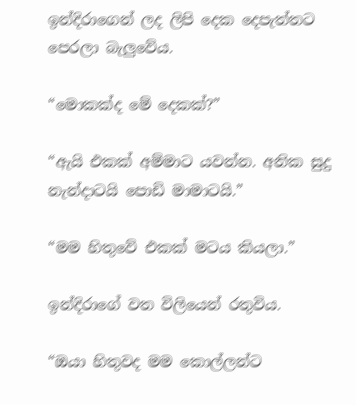ඉන්දිරාගෙන් ලද ලිපි දෙක දෙපැත්තට පෙරලා බැලුවේය.

“මොකක්ද මේ දෙකක්?”

“ඇයි එකක් අම්මාට යවන්න. අනික සුදු නැන්දාටයි පොඩි මාමාටයි.”

“මම හිතුවේ එකක් මටය කියලා.”

ඉන්දිරාගේ වත විලියෙන් රතුවිය.

“ඔයා හිතුවද මම කොල්ලන්ට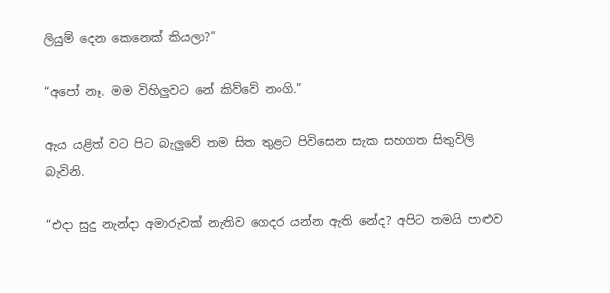ලියුම් දෙන කෙනෙක් කියලා?”

“අපෝ නෑ. මම විහිලුවට නේ කිව්වේ නංගි.”

ඇය යළිත් වට පිට බැලුවේ තම සිත තුළට පිවිසෙන සැක සහගත සිතුවිලි බැවිනි.

“එදා සුදු නැන්දා අමාරුවක් නැතිව ගෙදර යන්න ඇති නේද? අපිට තමයි පාළුව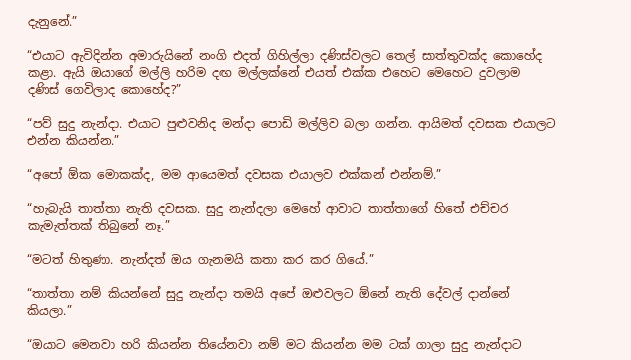දැනුනේ.”

“එයාට ඇවිදින්න අමාරුයිනේ නංගි එදත් ගිහිල්ලා දණිස්වලට තෙල් සාත්තුවක්ද කොහේද කළා. ඇයි ඔයාගේ මල්ලි හරිම දඟ මල්ලක්නේ එයත් එක්ක එහෙට මෙහෙට දුවලාම දණිස් ගෙවිලාද කොහේද?”

“පව් සුදු නැන්දා. එයාට පුළුවනිද මන්දා පොඩි මල්ලිව බලා ගන්න. ආයිමත් දවසක එයාලට එන්න කියන්න.”

“අපෝ ඕක මොකක්ද, මම ආයෙමත් දවසක එයාලව එක්කන් එන්නම්.”

“හැබැයි තාත්තා නැති දවසක. සුදු නැන්දලා මෙහේ ආවාට තාත්තාගේ හිතේ එච්චර කැමැත්තක් තිබුනේ නෑ.”

“මටත් හිතුණා. නැන්දත් ඔය ගැනමයි කතා කර කර ගියේ.”

“තාත්තා නම් කියන්නේ සුදු නැන්දා තමයි අපේ ඔළුවලට ඕනේ නැති දේවල් දාන්නේ කියලා.”

“ඔයාට මෙනවා හරි කියන්න තියේනවා නම් මට කියන්න මම ටක් ගාලා සුදු නැන්දාට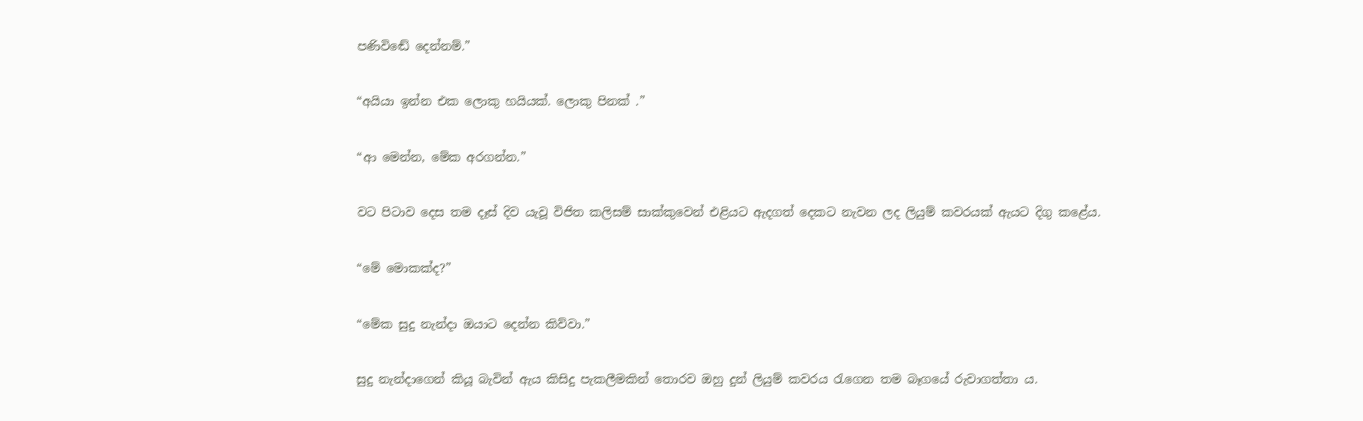පණිවිඬේ දෙන්නම්.”

“අයියා ඉන්න එක ලොකු හයියක්. ලොකු පිනක් .”

“ආ මෙන්න, මේක අරගන්න.”

වට පිටාව දෙස තම දෑස් දිව යැවූ විජිත කලිසම් සාක්කුවෙන් එළියට ඇදගත් දෙකට නැවන ලද ලියුම් කවරයක් ඇයට දිගු කළේය.

“මේ මොකක්ද?”

“මේක සුදු නැන්දා ඔයාට දෙන්න කිව්වා.”

සුදු නැන්දාගෙන් කියූ බැවින් ඇය කිසිදු පැකලීමකින් තොරව ඔහු දුන් ලියුම් කවරය රැගෙන තම බෑගයේ රුවාගත්තා ය.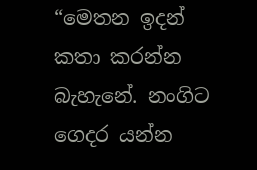“මෙතන ඉදන් කතා කරන්න බැහැනේ. නංගිට ගෙදර යන්න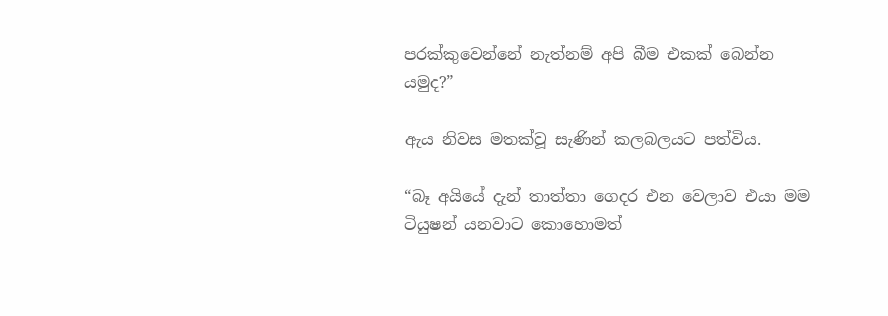පරක්කුවෙන්නේ නැත්නම් අපි බීම එකක් බෙන්න යමුද?”

ඇය නිවස මතක්වූ සැණින් කලබලයට පත්විය.

“බෑ අයියේ දැන් තාත්තා ගෙදර එන වෙලාව එයා මම ටියුෂන් යනවාට කොහොමත්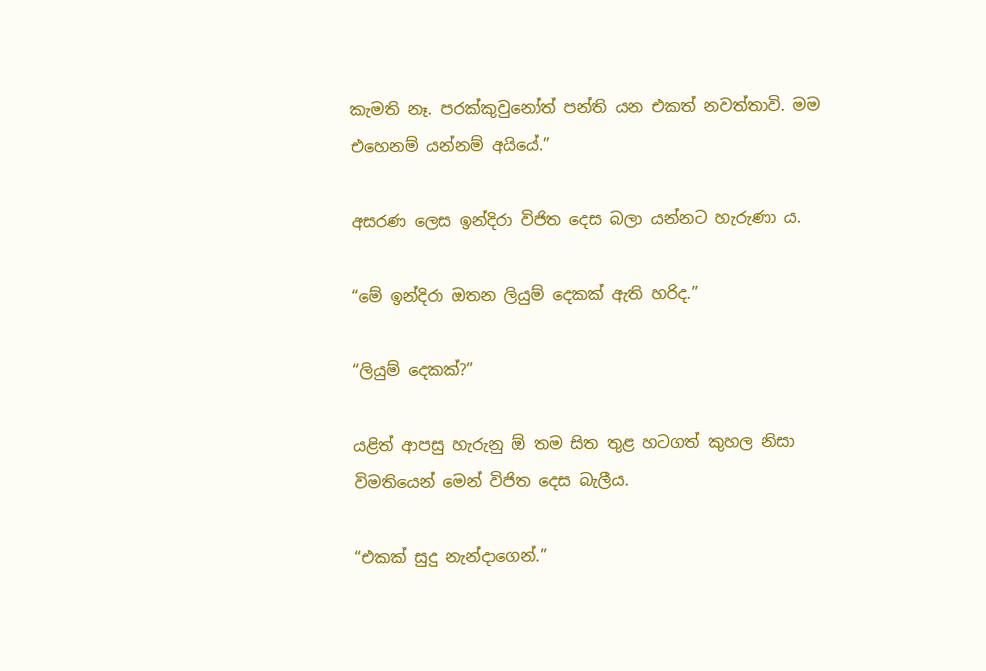කැමති නෑ. පරක්කුවුනෝත් පන්ති යන එකත් නවත්තාවි. මම එහෙනම් යන්නම් අයියේ.”

අසරණ ලෙස ඉන්දිරා විජිත දෙස බලා යන්නට හැරුණා ය.

“මේ ඉන්දිරා ඔතන ලියුම් දෙකක් ඇති හරිද.”

“ලියුම් දෙකක්?”

යළිත් ආපසු හැරුනු ඕ තම සිත තුළ හටගත් කුහල නිසා විමතියෙන් මෙන් විජිත දෙස බැලීය.

“එකක් සුදු නැන්දාගෙන්.”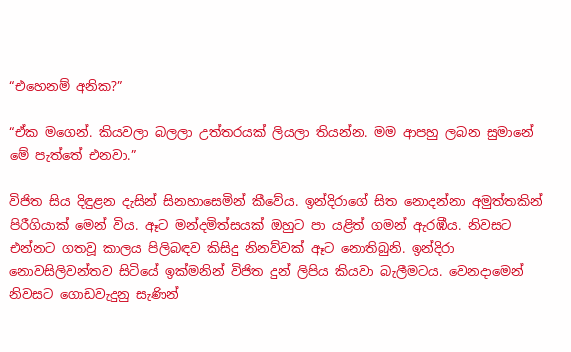“එහෙනම් අනික?”

“ඒක මගෙන්. කියවලා බලලා උත්තරයක් ලියලා තියන්න. මම ආපහු ලබන සුමානේ මේ පැත්තේ එනවා.”

විජිත සිය දිඳුළන දැසින් සිනහාසෙමින් කීවේය. ඉන්දිරාගේ සිත නොදන්නා අමුත්තකින් පිරීගියාක් මෙන් විය. ඈට මන්දමිත්සයක් ඔහුට පා යළිත් ගමන් ඇරඹීය. නිවසට එන්නට ගතවූ කාලය පිලිබඳව කිසිදු නිනව්වක් ඈට නොතිබුනි. ඉන්දිරා නොවසිලිවන්තව සිටියේ ඉක්මනින් විජිත දුන් ලිපිය කියවා බැලීමටය. වෙනදාමෙන් නිවසට ගොඩවැදුනු සැණින්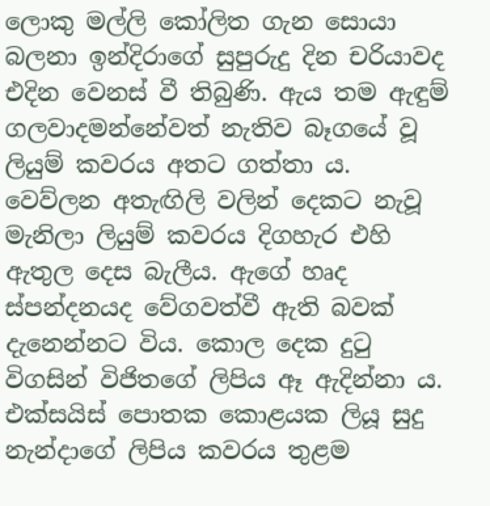ලොකු මල්ලි කෝලිත ගැන සොයා බලනා ඉන්දිරාගේ සුපුරුදු දින චරියාවද එදින වෙනස් වී තිබුණි. ඇය තම ඇඳුම් ගලවාදමන්නේවත් නැතිව බෑගයේ වූ ලියුම් කවරය අතට ගත්තා ය. වෙව්ලන අතැඟිලි වලින් දෙකට නැවූ මැනිලා ලියුම් කවරය දිගහැර එහි ඇතුල දෙස බැලීය. ඇගේ හෘද ස්පන්දනයද වේගවත්වී ඇති බවක් දැනෙන්නට විය. කොල දෙක දුටු විගසින් විජිතගේ ලිපිය ඈ ඇදින්නා ය. එක්සයිස් පොතක කොළයක ලියූ සුදු නැන්දාගේ ලිපිය කවරය තුළම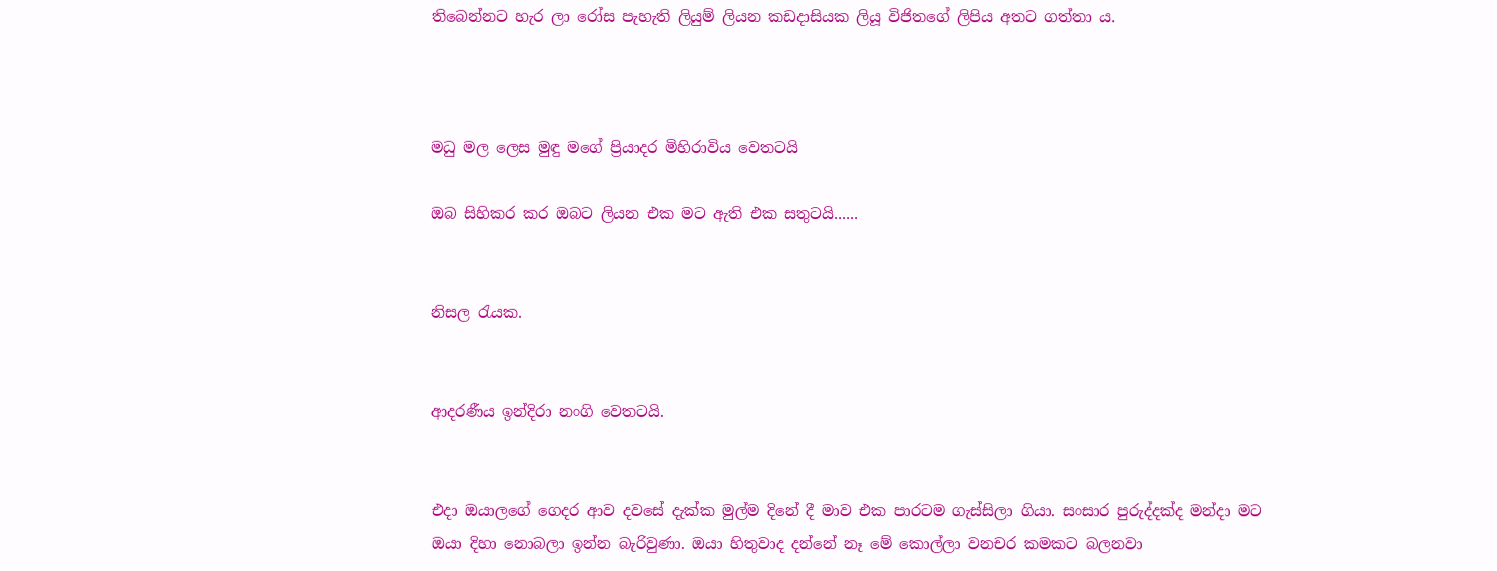තිබෙන්නට හැර ලා රෝස පැහැති ලියුම් ලියන කඩදාසියක ලියූ විජිතගේ ලිපිය අතට ගත්තා ය.



මධු මල ලෙස මුඳු මගේ ප්‍රියාදර මිහිරාවිය වෙතටයි

ඔබ සිහිකර කර ඔබට ලියන එක මට ඇති එක සතුටයි......


නිසල රැයක.


ආදරණීය ඉන්දිරා නංගි වෙතටයි.


එදා ඔයාලගේ ගෙදර ආව දවසේ දැක්ක මුල්ම දිනේ දී මාව එක පාරටම ගැස්සිලා ගියා. සංසාර පුරුද්දක්ද මන්දා මට ඔයා දිහා නොබලා ඉන්න බැරිවුණා. ඔයා හිතුවාද දන්නේ නෑ මේ කොල්ලා වනචර කමකට බලනවා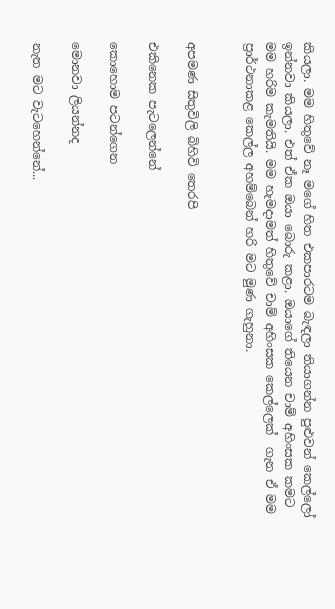කියලා. මම හිතුවේ නෑ මගේ හිත එකපාරටම බැඳලා තියාගන්න පුළුවන් කෙල්ලෝ ඉන්නවා කියලා. එත් ඒක ඔයා බොරු කළා. ඔයාගේ තියෙන චාම් අහිංසක කමට මම හරිම කැමතියි. මම හැමදාමත් හිතුවේ චාම් අහිංසක කෙල්ලෙක්  ගැන ඒ මම ප්‍රාර්ථනාකළ කෙල්ල අහම්බෙන් හරි මට මුණ ගැහුනා.


අපමණ සිතුවිලි බිහිවි තෙරපි

එකිනෙක පැටලෙන්නේ

කොහොම පටන්ගෙන

මොනවා ලියන්නද

නැත මට වැටහෙන්නේ...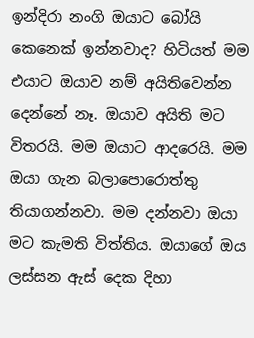ඉන්දිරා නංගි ඔයාට බෝයි කෙනෙක් ඉන්නවාද? හිටියත් මම එයාට ඔයාව නම් අයිතිවෙන්න දෙන්නේ නෑ. ඔයාව අයිති මට විතරයි. මම ඔයාට ආදරෙයි. මම ඔයා ගැන බලාපොරොත්තු තියාගන්නවා. මම දන්නවා ඔයා මට කැමති විත්තිය. ඔයාගේ ඔය ලස්සන ඇස් දෙක දිහා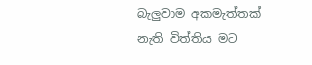බැලුවාම අකමැත්තක් නැති විත්තිය මට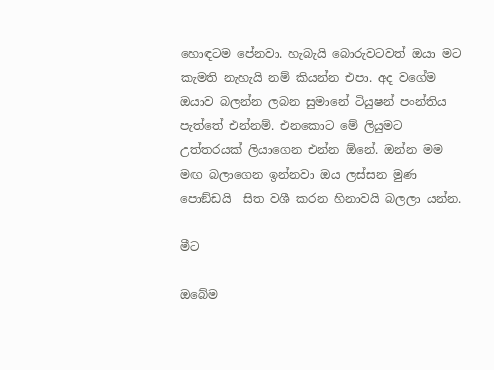හොඳටම පේනවා. හැබැයි බොරුවටවත් ඔයා මට කැමති නැහැයි නම් කියන්න එපා. අද වගේම ඔයාව බලන්න ලබන සුමානේ ටියුෂන් පංන්තිය පැත්තේ එන්නම්. එනකොට මේ ලියුමට උත්තරයක් ලියාගෙන එන්න ඕනේ. ඔන්න මම මඟ බලාගෙන ඉන්නවා ඔය ලස්සන මුණ පොඞ්ඩයි  සිත වශී කරන හිනාවයි බලලා යන්න.

මීට

ඔබේම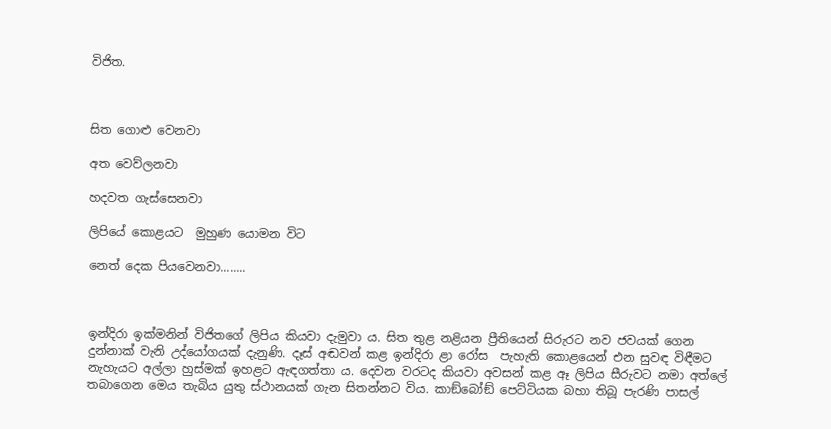විජිත.



සිත ගොළු වෙනවා

අත වෙව්ලනවා

හදවත ගැස්සෙනවා

ලිපියේ කොළයට  මුහුණ යොමන විට

නෙත් දෙක පියවෙනවා........



ඉන්දිරා ඉක්මනින් විජිතගේ ලිපිය කියවා දැමුවා ය. සිත තුළ නළියන ප්‍රීතියෙන් සිරුරට නව ජවයක් ගෙන දුන්නාක් වැනි උද්යෝගයක් දැනුණි. දෑස් අඬවන් කළ ඉන්දිරා ළා රෝස  පැහැති කොළයෙන් එන සුවඳ විඳීමට නැහැයට අල්ලා හුස්මක් ඉහළට ඇඳගත්තා ය. දෙවන වරටද කියවා අවසන් කළ ඈ ලිපිය සීරුවට නමා අත්ලේ තබාගෙන මෙය තැබිය යුතු ස්ථානයක් ගැන සිතන්නට විය. කාඞ්බෝඞ් පෙට්ටියක බහා තිබූ පැරණි පාසල්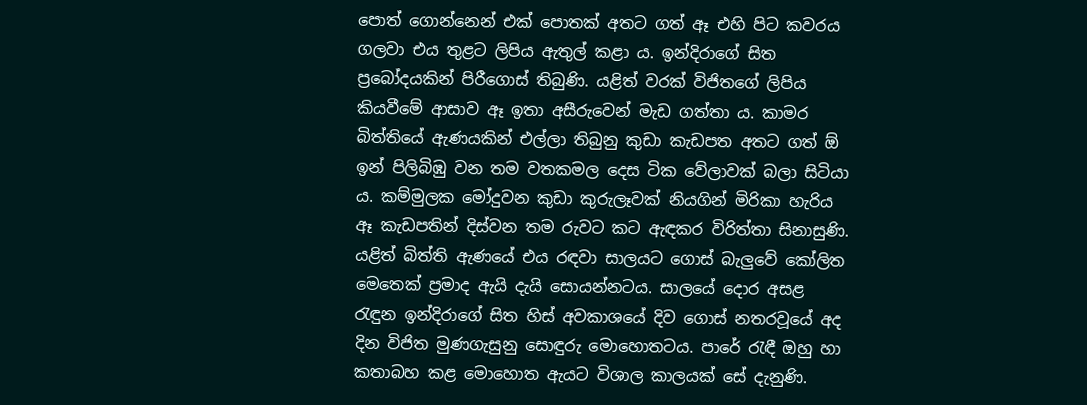පොත් ගොන්නෙන් එක් පොතක් අතට ගත් ඈ එහි පිට කවරය ගලවා එය තුළට ලිපිය ඇතුල් කළා ය. ඉන්දිරාගේ සිත ප්‍රබෝදයකින් පිරීගොස් තිබුණි. යළිත් වරක් විජිතගේ ලිපිය කියවීමේ ආසාව ඈ ඉතා අසීරුවෙන් මැඩ ගත්තා ය. කාමර බිත්තියේ ඇණයකින් එල්ලා තිබුනු කුඩා කැඩපත අතට ගත් ඕ ඉන් පිලිබිඹු වන තම වතකමල දෙස ටික වේලාවක් බලා සිටියා ය. කම්මුලක මෝදුවන කුඩා කුරුලෑවක් නියගින් මිරිකා හැරිය ඈ කැඩපතින් දිස්වන තම රුවට කට ඇඳකර විරිත්තා සිනාසුණි. යළිත් බිත්ති ඇණයේ එය රඳවා සාලයට ගොස් බැලුවේ කෝලිත මෙතෙක් ප්‍රමාද ඇයි දැයි සොයන්නටය. සාලයේ දොර අසළ රැඳුන ඉන්දිරාගේ සිත හිස් අවකාශයේ දිව ගොස් නතරවූයේ අද දින විජිත මුණගැසුනු සොඳුරු මොහොතටය. පාරේ රැඳී ඔහු හා කතාබහ කළ මොහොත ඇයට විශාල කාලයක් සේ දැනුණි.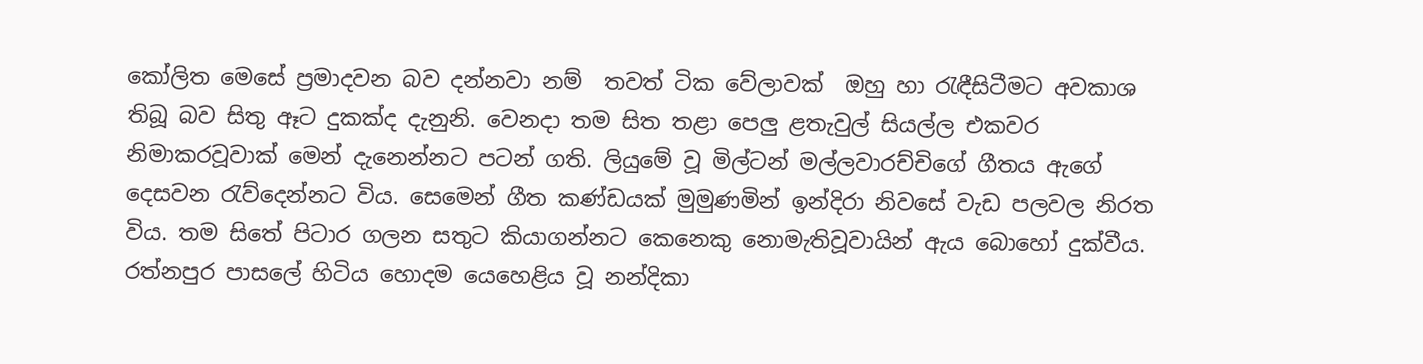කෝලිත මෙසේ ප්‍රමාදවන බව දන්නවා නම්  තවත් ටික වේලාවක්  ඔහු හා රැඳීසිටීමට අවකාශ තිබූ බව සිතු ඈට දුකක්ද දැනුනි. වෙනදා තම සිත තළා පෙලු ළතැවුල් සියල්ල එකවර නිමාකරවූවාක් මෙන් දැනෙන්නට පටන් ගති. ලියුමේ වූ මිල්ටන් මල්ලවාරච්චිගේ ගීතය ඇගේ දෙසවන රැව්දෙන්නට විය. සෙමෙන් ගීත කණ්ඩයක් මුමුණමින් ඉන්දිරා නිවසේ වැඩ පලවල නිරත විය. තම සිතේ පිටාර ගලන සතුට කියාගන්නට කෙනෙකු නොමැතිවූවායින් ඇය බොහෝ දුක්වීය. රත්නපුර පාසලේ හිටිය හොදම යෙහෙළිය වූ නන්දිකා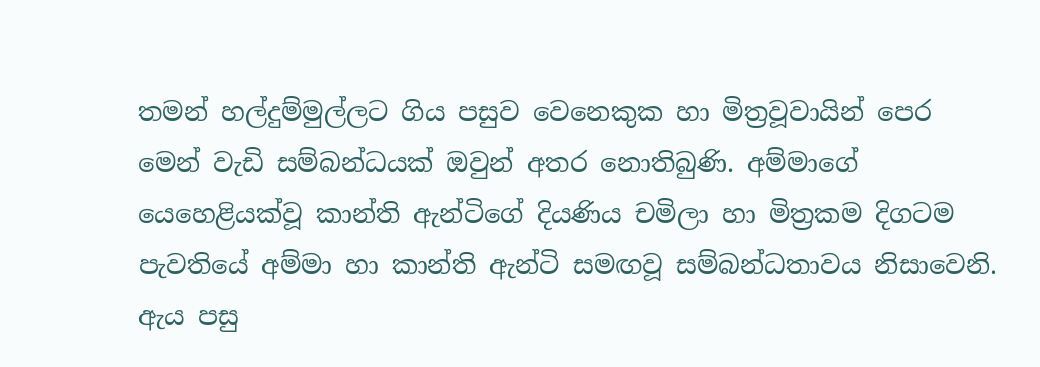තමන් හල්දුම්මුල්ලට ගිය පසුව වෙනෙකුක හා මිත්‍රවූවායින් පෙර මෙන් වැඩි සම්බන්ධයක් ඔවුන් අතර නොතිබුණි. අම්මාගේ යෙහෙළියක්වූ කාන්ති ඇන්ටිගේ දියණිය චමිලා හා මිත්‍රකම දිගටම පැවතියේ අම්මා හා කාන්ති ඇන්ටි සමඟවූ සම්බන්ධතාවය නිසාවෙනි. ඇය පසු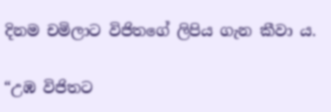දිනම චමිලාට විජිතගේ ලිපිය ගැන කීවා ය.

“උඹ විජිතට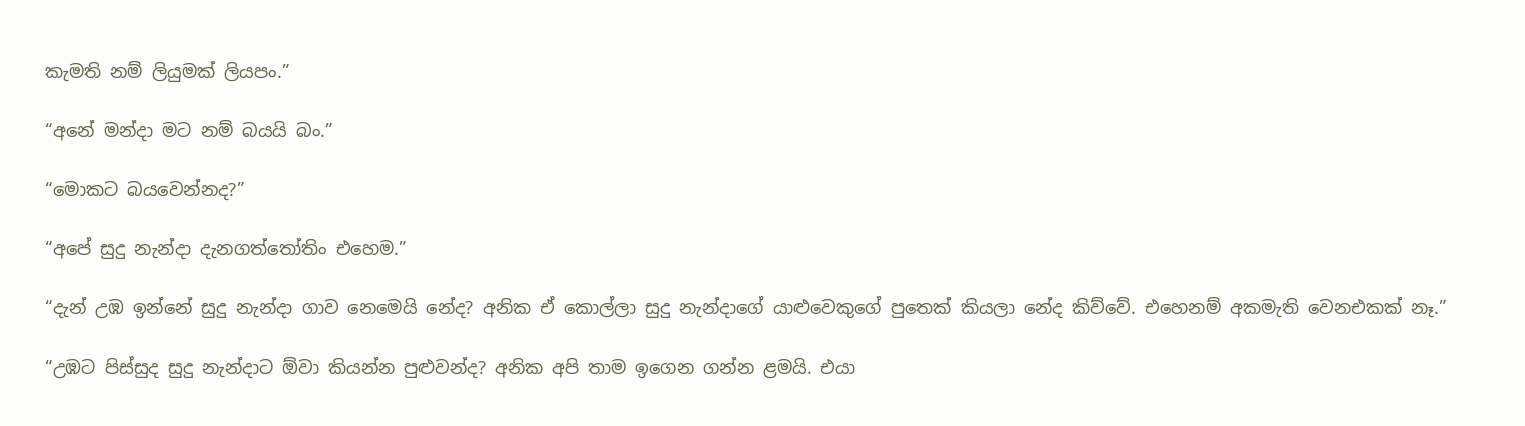කැමති නම් ලියුමක් ලියපං.”

“අනේ මන්දා මට නම් බයයි බං.”

“මොකට බයවෙන්නද?”

“අපේ සුදු නැන්දා දැනගත්තෝතිං එහෙම.”

“දැන් උඹ ඉන්නේ සුදු නැන්දා ගාව නෙමෙයි නේද? අනික ඒ කොල්ලා සුදු නැන්දාගේ යාළුවෙකුගේ පුතෙක් කියලා නේද කිව්වේ. එහෙනම් අකමැති වෙනඑකක් නෑ.”

“උඹට පිස්සුද සුදු නැන්දාට ඕවා කියන්න පුළුවන්ද? අනික අපි තාම ඉගෙන ගන්න ළමයි. එයා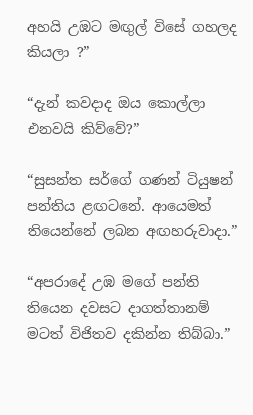අහයි උඹට මඟුල් විසේ ගහලද කියලා ?”

“දැන් කවදාද ඔය කොල්ලා එනවයි කිව්වේ?”

“සුසන්ත සර්ගේ ගණන් ටියුෂන් පන්තිය ළඟටනේ. ආයෙමත් තියෙන්නේ ලබන අඟහරුවාදා.”

“අපරාදේ උඹ මගේ පන්ති තියෙන දවසට දාගත්තානම් මටත් විජිතව දකින්න තිබ්බා.”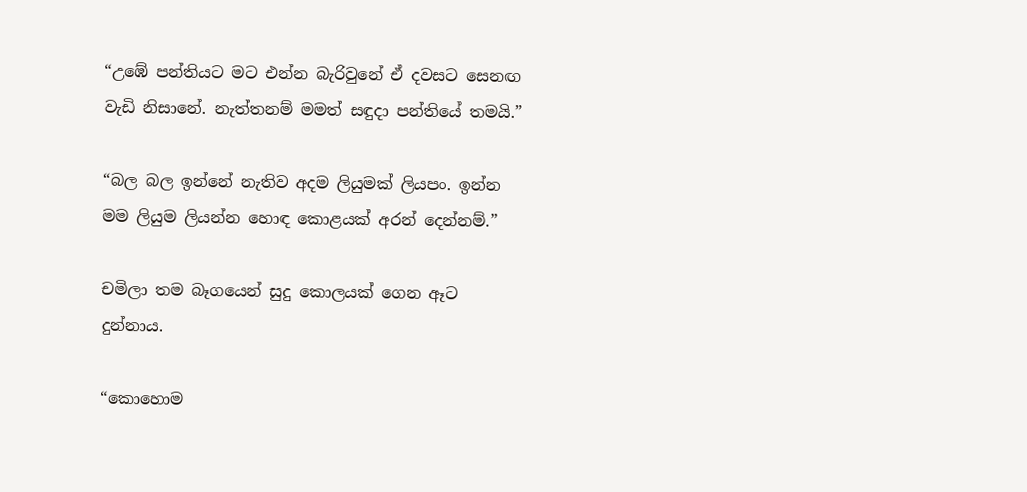“උඹේ පන්තියට මට එන්න බැරිවුනේ ඒ දවසට සෙනඟ වැඩි නිසානේ. නැත්තනම් මමත් සඳුදා පන්තියේ තමයි.”

“බල බල ඉන්නේ නැතිව අදම ලියුමක් ලියපං. ඉන්න මම ලියුම ලියන්න හොඳ කොළයක් අරන් දෙන්නම්.”

චමිලා තම බෑගයෙන් සුදු කොලයක් ගෙන ඈට දුන්නාය.

“කොහොම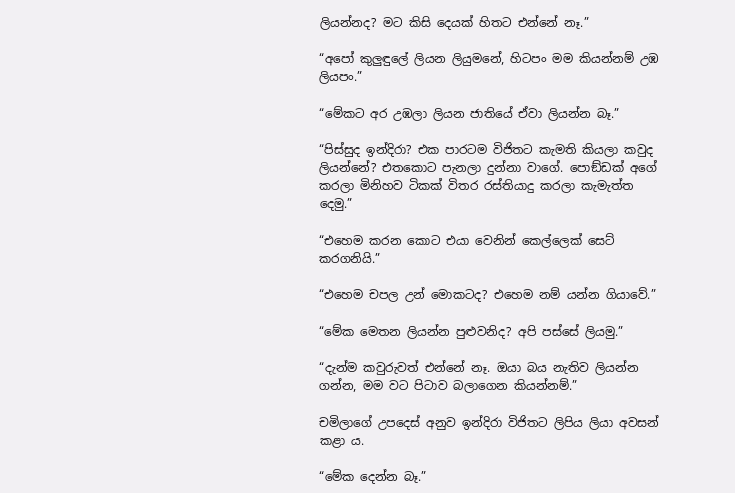ලියන්නද? මට කිසි දෙයක් හිතට එන්නේ නෑ.”

“අපෝ කුලුඳුලේ ලියන ලියුමනේ, හිටපං මම කියන්නම් උඹ ලියපං.”

“මේකට අර උඹලා ලියන ජාතියේ ඒවා ලියන්න බෑ.”

“පිස්සුද ඉන්දිරා? එක පාරටම විජිතට කැමති කියලා කවුද ලියන්නේ? එතකොට පැනලා දුන්නා වාගේ. පොඞ්ඩක් අගේ කරලා මිනිහව ටිකක් විතර රස්තියාදු කරලා කැමැත්ත දෙමු.”

“එහෙම කරන කොට එයා වෙනින් කෙල්ලෙක් සෙට් කරගනියි.”

“එහෙම චපල උන් මොකටද? එහෙම නම් යන්න ගියාවේ.”

“මේක මෙතන ලියන්න පුළුවනිද? අපි පස්සේ ලියමු.”

“දැන්ම කවුරුවත් එන්නේ නෑ. ඔයා බය නැතිව ලියන්න ගන්න, මම වට පිටාව බලාගෙන කියන්නම්.”

චමිලාගේ උපදෙස් අනුව ඉන්දිරා විජිතට ලිපිය ලියා අවසන් කළා ය.

“මේක දෙන්න බෑ.”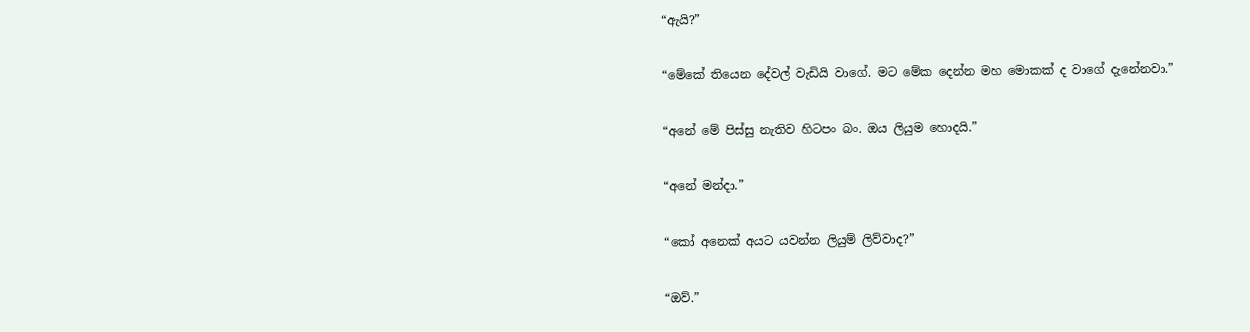“ඇයි?”

“මේකේ තියෙන දේවල් වැඩියි වාගේ. මට මේක දෙන්න මහ මොකක් ද වාගේ දැනේනවා.”

“අනේ මේ පිස්සු නැතිව හිටපං බං. ඔය ලියුම හොදයි.”

“අනේ මන්දා.”

“කෝ අනෙක් අයට යවන්න ලියුම් ලිව්වාද?”

“ඔව්.”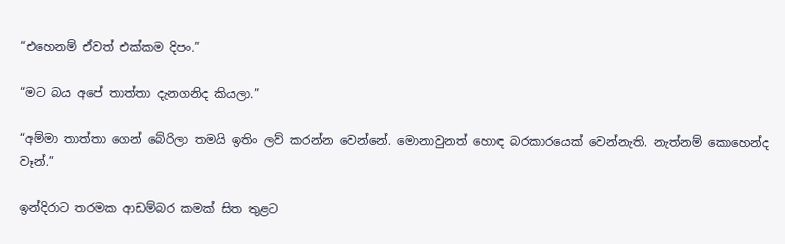“එහෙනම් ඒවත් එක්කම දිපං.”

“මට බය අපේ තාත්තා දැනගනිද කියලා.”

“අම්මා තාත්තා ගෙන් බේරිලා තමයි ඉතිං ලව් කරන්න වෙන්නේ. මොනාවුනත් හොඳ බරකාරයෙක් වෙන්නැති. නැත්නම් කොහෙන්ද වෑන්.”

ඉන්දිරාට තරමක ආඩම්බර කමක් සිත තුළට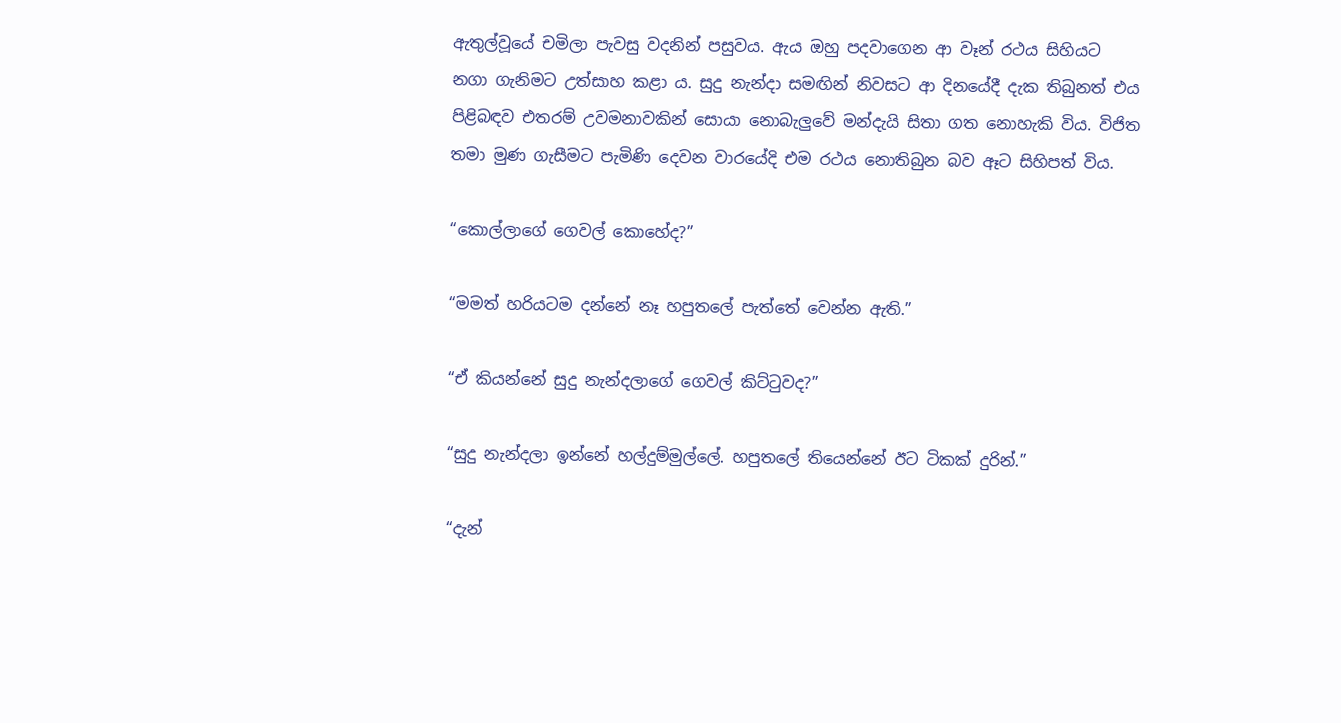ඇතුල්වූයේ චමිලා පැවසු වදනින් පසුවය. ඇය ඔහු පදවාගෙන ආ වෑන් රථය සිහියට නගා ගැනිමට උත්සාහ කළා ය. සුදු නැන්දා සමඟින් නිවසට ආ දිනයේදී දැක තිබුනත් එය පිළිබඳව එතරම් උවමනාවකින් සොයා නොබැලුවේ මන්දැයි සිතා ගත නොහැකි විය. විජිත තමා මුණ ගැසීමට පැමිණි දෙවන වාරයේදි එම රථය නොතිබුන බව ඈට සිහිපත් විය.

“කොල්ලාගේ ගෙවල් කොහේද?”

“මමත් හරියටම දන්නේ නෑ හපුතලේ පැත්තේ වෙන්න ඇති.”

“ඒ කියන්නේ සුදු නැන්දලාගේ ගෙවල් කිට්ටුවද?”

“සුදු නැන්දලා ඉන්නේ හල්දුම්මුල්ලේ. හපුතලේ තියෙන්නේ ඊට ටිකක් දුරින්.”

“දැන්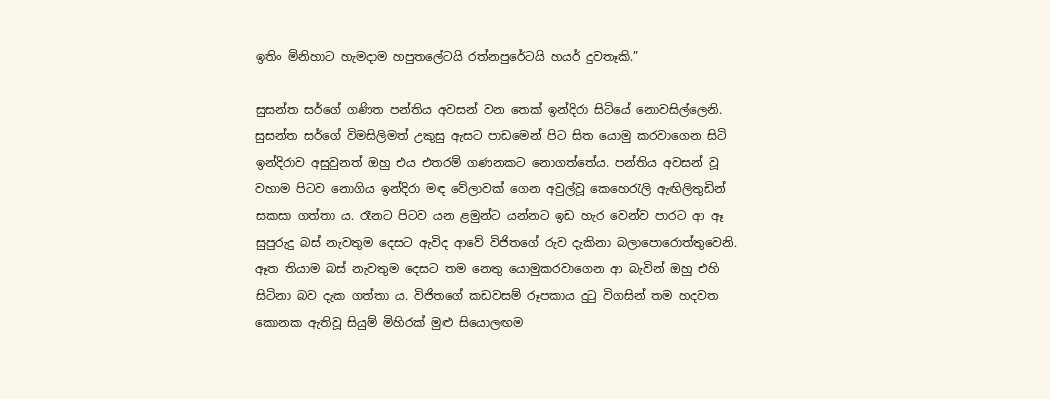ඉතිං මිනිහාට හැමදාම හපුතලේටයි රත්නපුරේටයි හයර් දුවතෑකි.”

සුසන්ත සර්ගේ ගණිත පන්තිය අවසන් වන තෙක් ඉන්දිරා සිටියේ නොවසිල්ලෙනි. සුසන්ත සර්ගේ විමසිලිමත් උකුසු ඇසට පාඩමෙන් පිට සිත යොමු කරවාගෙන සිටි ඉන්දිරාව අසුවුනත් ඔහු එය එතරම් ගණනකට නොගත්තේය. පන්තිය අවසන් වූ වහාම පිටව නොගිය ඉන්දිරා මඳ වේලාවක් ගෙන අවුල්වූ කෙහෙරැලි ඇඟිලිතුඩින් සකසා ගත්තා ය. රෑනට පිටව යන ළමුන්ට යන්නට ඉඩ හැර වෙන්ව පාරට ආ ඈ සුපුරුදු බස් නැවතුම දෙසට ඇවිද ආවේ විජිතගේ රුව දැකිනා බලාපොරොත්තුවෙනි. ඈත තියාම බස් නැවතුම දෙසට තම නෙතු යොමුකරවාගෙන ආ බැවින් ඔහු එහි සිටිනා බව දැක ගත්තා ය. විජිතගේ කඩවසම් රූපකාය දුටු විගසින් තම හදවත කොනක ඇතිවූ සියුම් මිහිරක් මුළු සියොලඟම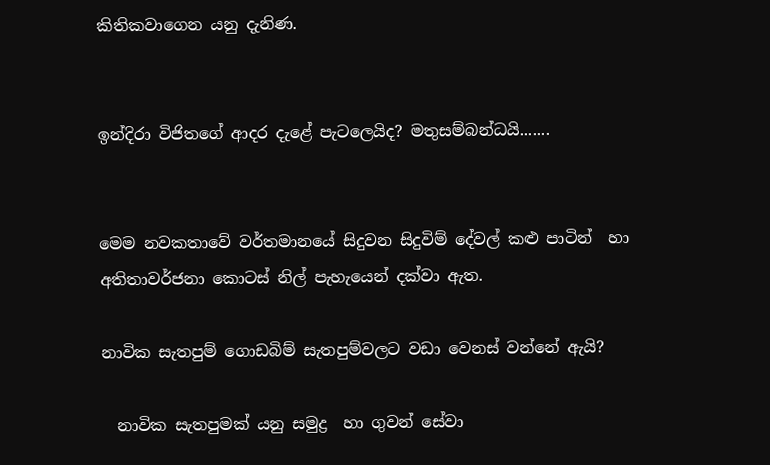කිතිකවාගෙන යනු දැනිණ.


ඉන්දිරා විජිතගේ ආදර දැළේ පැටලෙයිද? මතුසම්බන්ධයි.......


මෙම නවකතාවේ වර්තමානයේ සිදුවන සිදුවිම් දේවල් කළු පාටින්  හා අතිතාවර්ජනා කොටස් නිල් පැහැයෙන් දක්වා ඇත.

නාවික සැතපුම් ගොඩබිම් සැතපුම්වලට වඩා වෙනස් වන්නේ ඇයි?

  නාවික සැතපුමක් යනු සමුද්‍ර  හා ගුවන් සේවා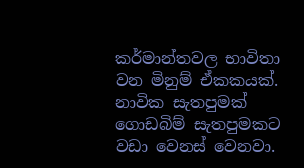කර්මාන්තවල භාවිතා වන මිනුම් ඒකකයක්. නාවික සැතපුමක් ගොඩබිම් සැතපුමකට වඩා වෙනස් වෙනවා.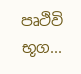පෘථිවි භූග...